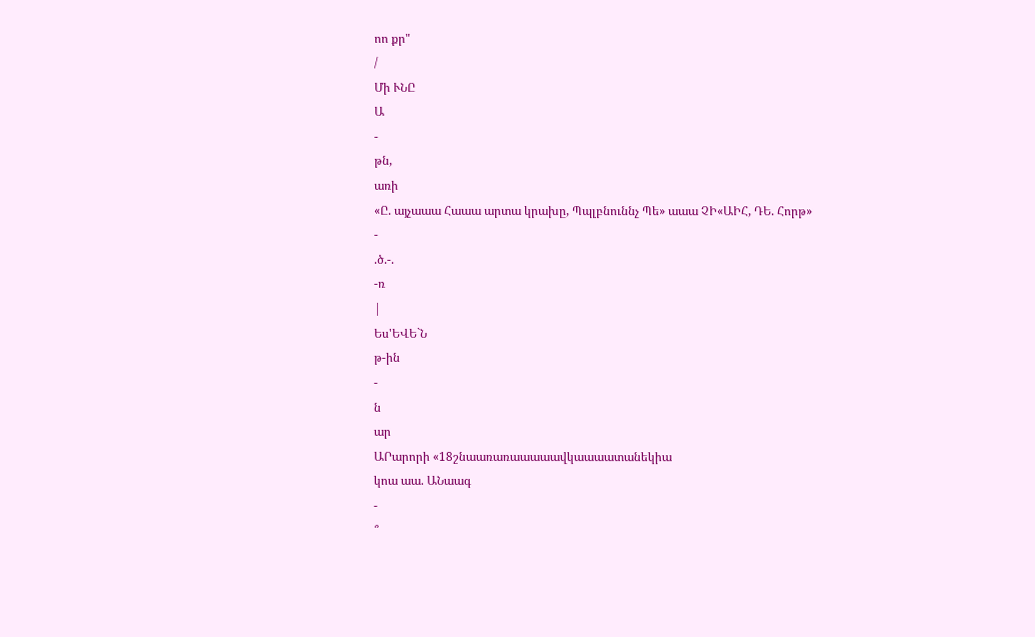ոո քր"
/
Մի ՒՆԸ
Ա
-
թն,
առի
«Ը. այչաաա Հաաա արտա կրախը, Պպլբնուննչ Պե» աաա ՉԻ«ԱԻՀ, ԴԵ. Հորթ»
-
.ծ.-.
-ռ
|
Ես'ԵՎԵ`Ն
թ-ին
-
ն
ար
ԱՐարորի «18շնաառառաաաաավկաաաատանեկիա
կոա աա. ԱՆաագ
-
՞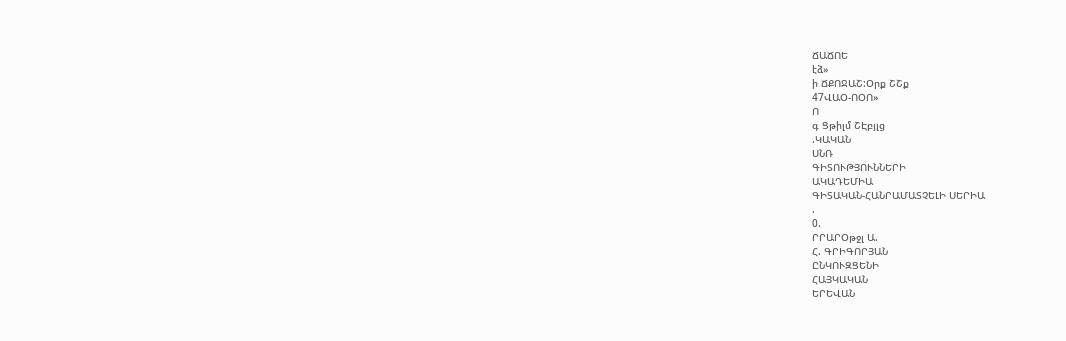ՃԱՃՈԵ
էձ»
ի ՃՔՈՋԱՇ:Օրք ՇՇք
47ՎԱՕ-ՈՕՈ»
Ո
գ Ցթիլմ ՇԷբյլց
.ԿԱԿԱՆ
ՍՆՌ
ԳԻՏՈՒԹՅՈՒՆՆԵՐԻ
ԱԿԱԴԵՄԻԱ
ԳԻՏԱԿԱՆ-ՀԱՆՐԱՄԱՏՉԵԼԻ ՍԵՐԻԱ
.
0.
ՐՐԱՐՕթջլ Ա.
Հ. ԳՐԻԳՈՐՅԱՆ
ԸՆԿՈՒԶՑԵՆԻ
ՀԱՅԿԱԿԱՆ
ԵՐԵՎԱՆ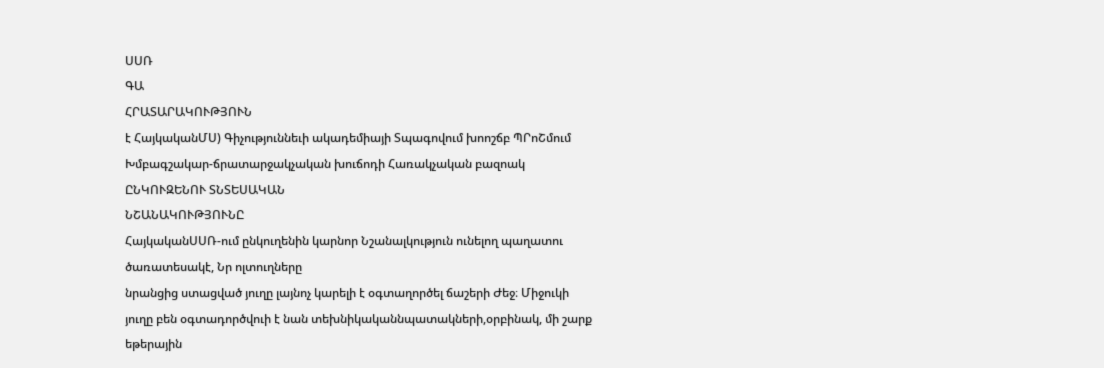ՍՍՌ
ԳԱ
ՀՐԱՏԱՐԱԿՈՒԹՅՈՒՆ
է ՀայկականՄՍ) Գիչություննեւի ակադեմիայի Տպագովում խոոշճբ ՊՐոՇմում Խմբագշակար-ճրատարջակչական խուճոդի Հառակչական բազոակ
ԸՆԿՈՒԶԵՆՈՒ ՏՆՏԵՍԱԿԱՆ
ՆՇԱՆԱԿՈՒԹՅՈՒՆԸ
ՀայկականՍՍՌ-ում ընկուղենին կարնոր Նշանալկություն ունելող պաղատու ծառատեսակէ, Նր ոլտուղները
նրանցից ստացված յուղը լայնոչ կարելի է օգտաղործել ճաշերի Ժեջ։ Միջուկի յուղը բեն օգտադործվուի է նան տեխնիկականնպատակների,օրբինակ, մի շարք եթերային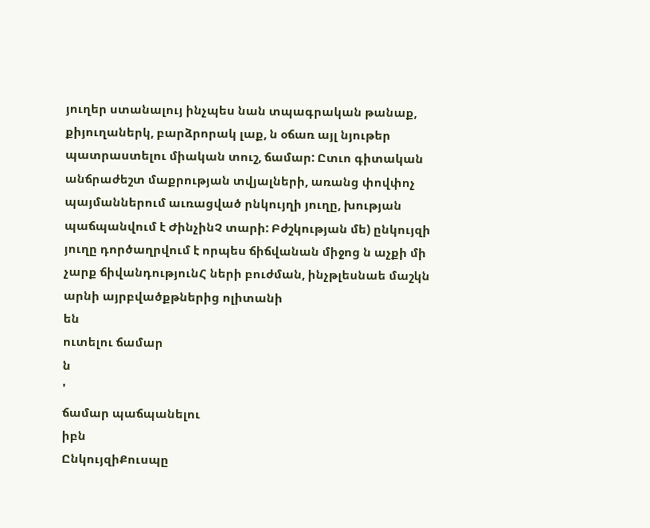յուղեր ստանալույ ինչպես նան տպագրական թանաք, քիյուղաներկ, բարձրորակ լաք, ն օճառ այլ նյութեր պատրաստելու միական տուշ, ճամար: Ըտւո գիտական անճրաժեշտ մաքրության տվյալների, առանց փովփոչ պայմաններում աւռացված րնկույղի յուղը, խության պաճպանվում է ԺինչինՉ տարի: Բժշկության մե) ընկույզի յուղը դործաղրվում է որպես ճիճվանան միջոց ն աչքի մի չարք ճիվանդությունՀ ների բուժման, ինչթլեսնաե մաշկն արնի այրբվածքթներից ոլիտանի
են
ուտելու ճամար
ն
'
ճամար պաճպանելու
իբն
ԸնկույզիՔուսպը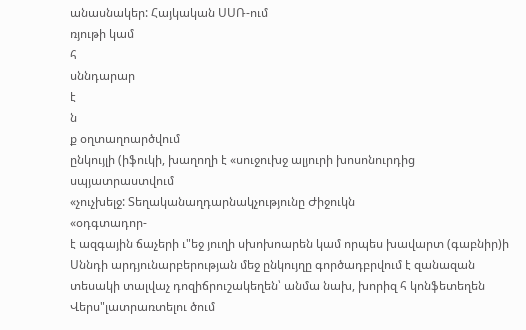անասնակեր: Հայկական ՍՍՌ-ում
ռյութի կամ
հ
սննդարար
է
ն
ք օղտաղոարծվում
ընկույլի (իֆուկի, խաղողի է «սուջուխջ ալյուրի խոսոնուրդից սպյատրաստվում
«չուչխելջ: Տեղականաղդարնակչությունը Ժիջուկն
«օդգտադոր-
է ազգային ճաչերի ւ"եջ յուղի սխոխոարեն կամ որպես խավարտ (գաբնիր)ի Սննդի արդյունարբերության մեջ ընկույղը գործադբրվում է զանազան տեսակի տալվաչ դոզիճրուշակեղեն՝ անմա նախ, խորիզ հ կոնֆետեղեն Վերս"լատրառտելու ծում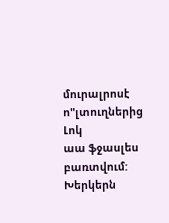մուրալրոսէ ո"լտուղներից
Լոկ
աա ֆջասլես բառտվում:
Խերկերն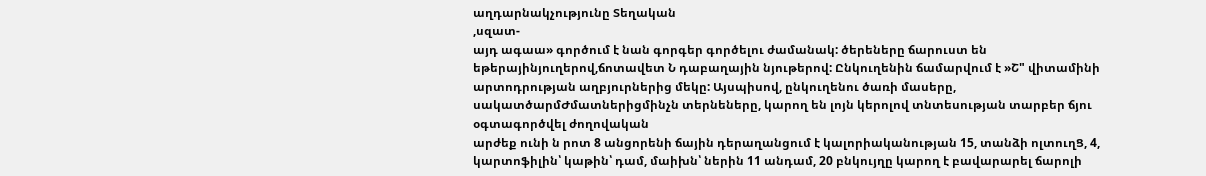աղդարնակչությունը Տեղական
,սզատ-
այդ ագաա» գործում է նան գորգեր գործելու ժամանակ: ծերեները ճարուստ են եթերայինյուղերով,ճոտավետ Ն դաբաղային նյութերով: Ընկուղենին ճամարվում է »Շ" վիտամինի արտոդրության աղբյուրներից մեկը: Այսպիսով, ընկուղենու ծառի մասերը, սակատծարմԺմատներիցմինչն տերնեները, կարող են լոյն կերոլով տնտեսության տարբեր ճյու օգտագործվել ժողովական
արժեք ունի ն րոտ 8 անցորենի ճային դերաղանցում է կալորիականության 15, տանձի ոլտուղՑ, 4, կարտոֆիլին՝ կաթին՝ դամ, մաիխն՝ ներին 11 անդամ, 20 բնկույղը կարող է բավարարել ճարոլի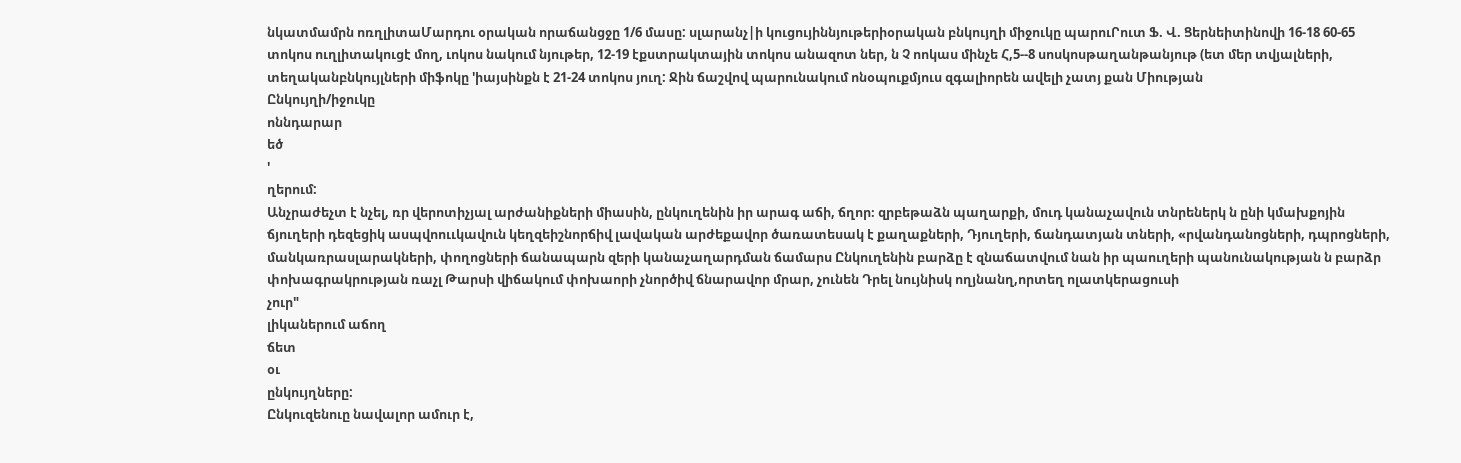նկատմամրն ոռղլիտաՄարդու օրական որաճանցջը 1/6 մասը: սլարանչ|ի կուցույիննյութերիօրական բնկույղի միջուկը պարուՐուտ Ֆ. Վ. Ցերնեիտինովի 16-18 60-65 տոկոս ուղլիտակուցէ մող, ւոկոս նակում նյութեր, 12-19 էքստրակտային տոկոս անազոտ ներ, ն Չ ոոկաս մինչե Հ,5--8 սոսկոսթաղանթանյութ (ետ մեր տվյալների, տեղականբնկույլների միֆոկը 'իայսինքն է 21-24 տոկոս յուղ: Ջին ճաշվով պարունակում ոնօպուքմյուս զգալիորեն ավելի չատյ քան Միության
Ընկույղի/իջուկը
ոննդարար
եծ
'
ղերում:
Անչրաժեչտ է նչել, ռր վերոտիչյալ արժանիքների միասին, ընկուղենին իր արագ աճի, ճղոր։ զրբեթաձն պաղարքի, մուդ կանաչավուն տնրեներկ ն ընի կմախքոյին ճյուղերի դեզեցիկ ասպվոոււկավուն կեղզեիշնորճիվ լավական արժեքավոր ծառատեսակ է քաղաքների, Դյուղերի, ճանդատյան տների, «րվանդանոցների, դպրոցների, մանկառրասլարակների, փողոցների ճանապարն զերի կանաչաղարդման ճամարս Ընկուղենին բարձը է զնաճատվում նան իր պաուղերի պանունակության ն բարձր փոխագրակրության ռաչլ Թարսի վիճակում փոխաորի չնործիվ ճնարավոր մրար, չունեն Դրել նույնիսկ ողյնանղ,որտեղ ոլատկերացուսի
չուր"
լիկաներում աճող
ճետ
օւ
ընկույղները:
Ընկուզենուը նավալոր ամուր է,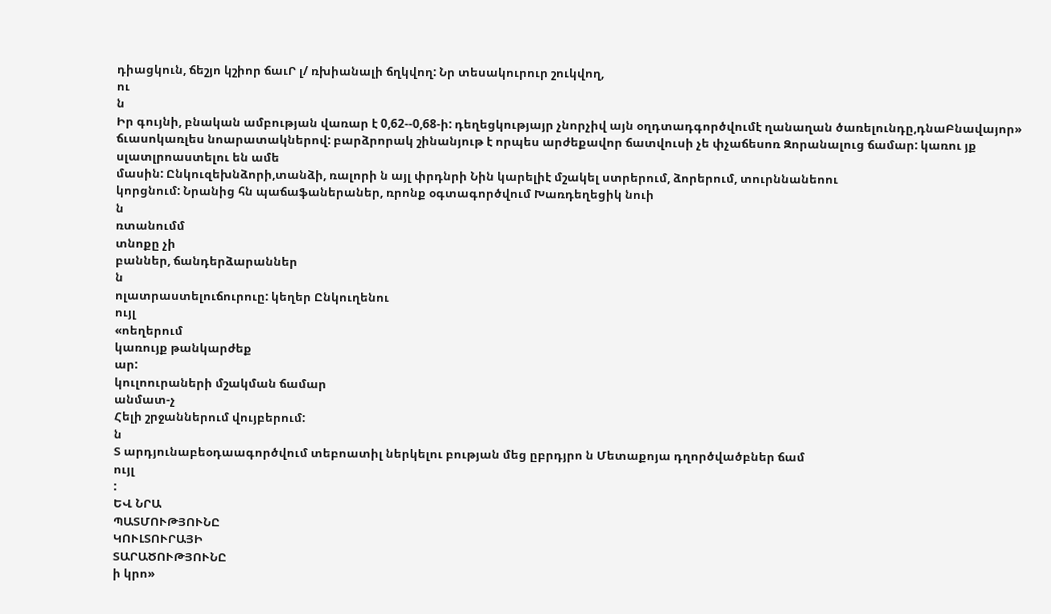դիացկուն, ճեշյո կշիոր ճաւՐ լ/ ռխիանալի ճղկվող: Նր տեսակուրուր շուկվող,
ու
ն
Իր գույնի, բնական ամբության վառար է 0,62--0,68-ի: դեղեցկությայր չնորչիվ այն օղդտադգործվումէ ղանաղան ծառելունդը,դնաԲնավայոր» ճւասոկառլես նոարատակներով: բարձրորակ շինանյութ է որպես արժեքավոր ճատվուսի չե փչաճեսոռ Զորանալուց ճամար: կառու յք սլատլրոաստելու են ամե
մասին: Ընկուզեխնձորի,տանձի, ռալորի ն այլ փրդնրի Նին կարելիէ մշակել ստրերում, ձորերում, տուրննանեոու
կորցնում: Նրանից հն պաճաֆաներաներ, ռրոնք օգտագործվում Խառդեղեցիկ նուի
ն
ռտանումմ
տնոքը չի
բաններ, ճանդերձարաններ
ն
ոլատրաստելուճուրուը: կեղեր Ընկուղենու
ույլ
«ոեղերում
կառույք թանկարժեք
ար:
կուլոուրաների մշակման ճամար
անմատ-չ
Հելի շրջաններում վույբերում:
ն
Տ արդյունաբեօդաագործվում տեբոատիլ ներկելու բության մեց ըբրդյրո ն Մետաքոյա դղործվածբներ ճամ
ույլ
:
ԵՎ ՆՐԱ
ՊԱՏՄՈՒԹՅՈՒՆԸ
ԿՈՒԼՏՈՒՐԱՅԻ
ՏԱՐԱԾՈՒԹՅՈՒՆԸ
ի կրո»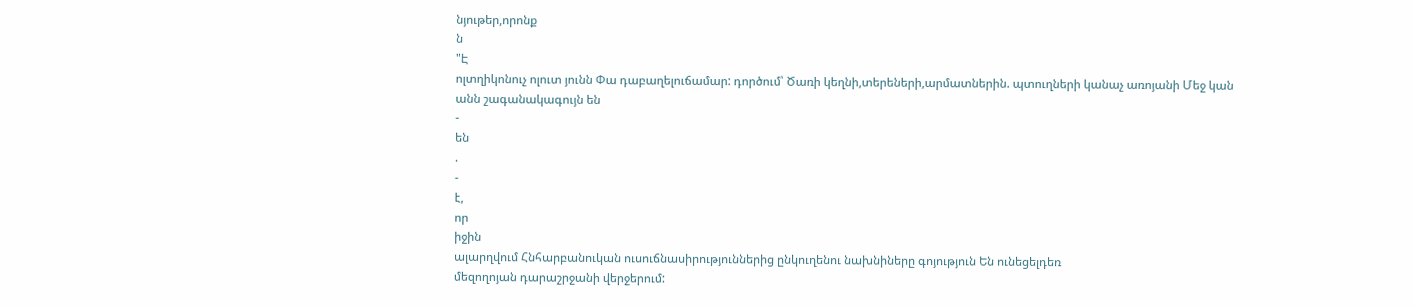նյութեր,որոնք
ն
"Է
ոլտղիկոնուչ ոլուտ յունն Փա դաբաղելուճամար: դործում՝ Ծառի կեղնի,տերեների,արմատներին. պտուղների կանաչ առոյանի Մեջ կան անն շագանակագույն են
-
են
.
-
է,
որ
իջին
ալարղվում Հնհարբանուկան ուսուճնասիրություններից ընկուղենու նախնիները գոյություն Են ունեցելդեռ
մեզողոյան դարաշրջանի վերջերում: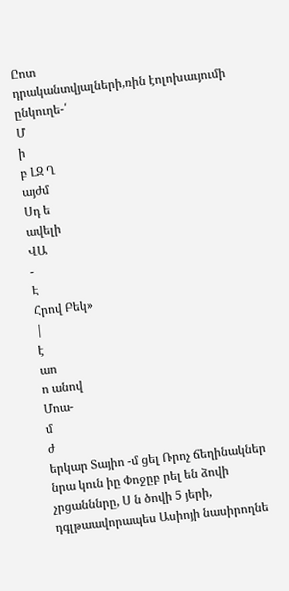Ըոտ
դրականտվյալների,ռին էոլոխաւյումի ընկուղե-՛
Մ
ի
բ ԼԶ Ղ
այժմ
Սդ ե
ավելի
ՎԱ
-
Է
Հրով Բեկ»
|
է
աո
ո անով
Մոա-
մ
ժ
երկար Տայիո -մ ցել Ռրոչ ճեղինակներ նրա կուն իը Փոջըբ րել են ձովի չրցանննրը, Ս ն ծովի 5 յերի, դգլթաավորապես Ասիոյի նասիրողնե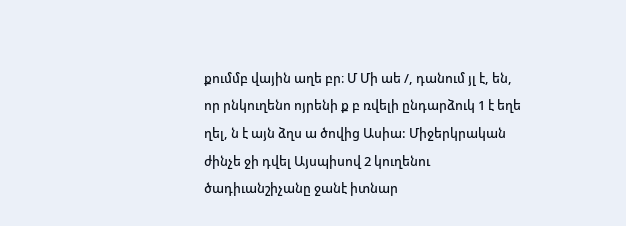քումմբ վային աղե բր։ Մ Մի աե /, դանում յլ է, են, որ րնկուղենո ոյրենի ք բ ռվելի ընդարձուկ 1 է եղե ղել, ն է այն ձղս ա ծովից Ասիա: Միջերկրական ժինչե ջի դվել Այսպիսով 2 կուղենու ծադիւանշիչանը ջանէ իտնար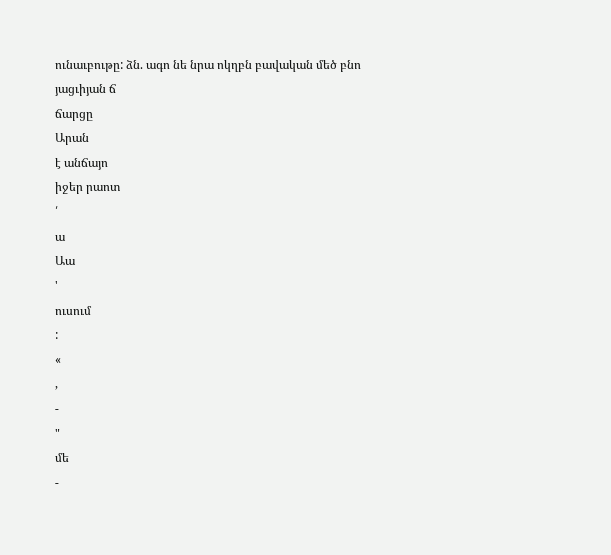ունաւբութը: ձն. ագո նե նրա ոկղբն բավական մեծ բնո յացւիյան ճ
ճարցը
Արան
է անճայո
իջեր րաոտ
՛
ա
Աա
'
ուսում
:
«
,
-
"
մե
-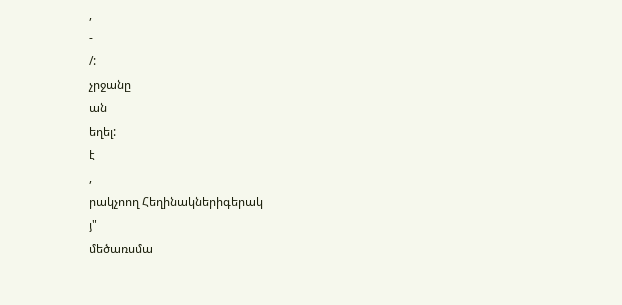,
-
/:
չրջանը
ան
եղել:
է
,
րակչոող Հեղինակներիգերակ
յ"
մեծառսմա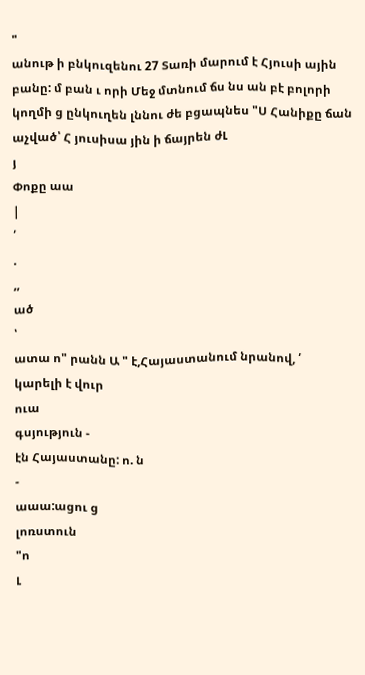"
անութ ի բնկուզենու 27 Տառի մարում է Հյուսի ային բանը: մ բան ւ որի Մեջ մտնում ճս նս ան բէ բոլորի կողմի ց ընկուղեն լննու ժե բցապնես "Ս Հանիքը ճան աչված՝ Հ յուսիսա յին ի ճայրեն ժԼ
յ
Փոքը աա
|
՛
.
,,
ած
՝
ատա ո" րանն Ա " է,Հայաստանում նրանով, ՛
կարելի է վուր
ուա
գսյություն -
էն Հայաստանը: ո. ն
-
աաա:ացու ց
լոռստուն
"ո
Լ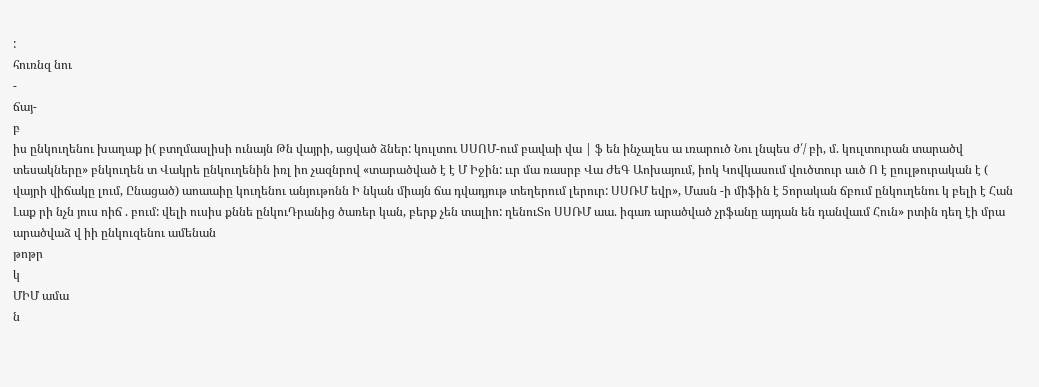:
հուռնզ նու
-
ճայ-
բ
իս ընկուղենու խաղաք ի( բտղմասլիսի ունայն Թն վայրի, ացված ձներ: կուլտու ՍՍՈՄ-ում բավաի վա | ֆ են ինչալես ա ւռարուծ Նու լնպես ժ՛/ բի, մ. կուլտուրան տարածվ տեսակները» բնկուղեն տ Վակրե ընկուղենին իռլ իո չազնրով «տարածված է է Մ Իջին: ււր մա ռասրբ Վա ԺեԳ Աոխայում, իոկ Կովկասում վուծտուր աւծ Ո է ըուլթուրական է ( վայրի վիճակը լում, Ընացած) աոաաիը կուղենու անյութոնն Ի նկան միայն ճա դվադյութ տեղերում լերուր: ՍՍՌՄ եվր», Մասն -ի միֆին է 5որական ճբում ընկուղենու կ բելի է Հան Լաք րի նչն յուս ոիճ . բում: վելի ուսիս քննե ընկուԴրանից ծառեր կան, բերք չեն տալիո: ղենուՏո ՍՍՌՄ աա. իգառ արածված չրֆանը այդան են դանվաւմ Հուն» րտին դեղ էի մրա արածվաձ վ իի ընկուզենու ամենան
թոթր
կ
ՄԻՄ ամա
ն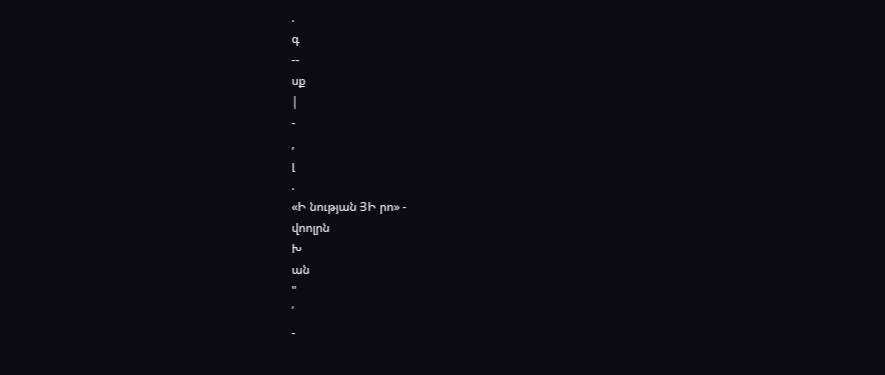.
գ
--
սք
|
-
,
լ
.
«Ի նության ՅԻ րո» -
վոոլրն
Խ
ան
"
՛
-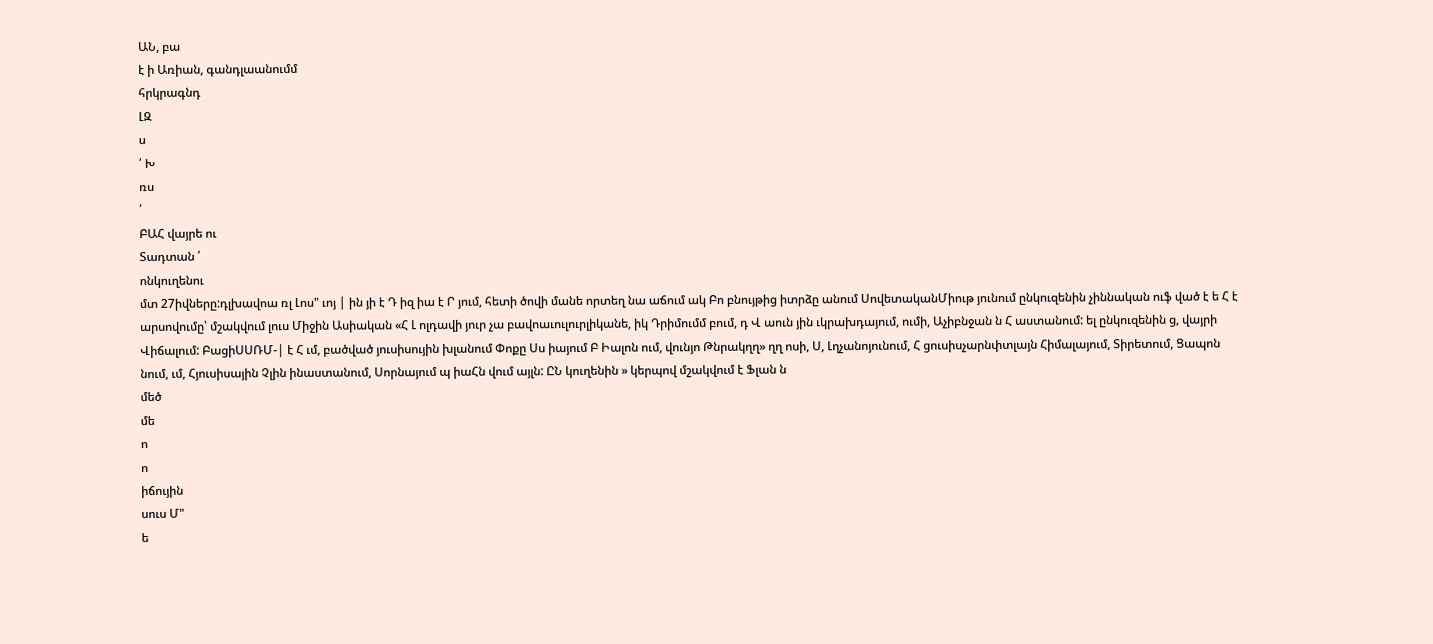ԱՆ, բա
է ի Առիան, գանդլաանումմ
հրկրագնդ
ԼԶ
ս
՛ Խ
ռս
՛
ԲԱՀ վայրե ու
Տադտան ՛
ոնկուղենու
մտ 27իվները:դլխավոա ռլ Լոս" ւոյ | ին յի է Դ իզ իա է Ր յում, հետի ծովի մանե որտեղ նա աճում ակ Բո բնույթից իտրձը անում ՍովետականՄիութ յունում ընկուզենին չիննական ուֆ ված է ե Հ է արսովումը՝ մշակվում լուս Միջին Ասիական «Հ Լ ոլդավի յուր չա բավոաւուլուրլիկանե, իկ Դրիմումմ բում, դ Վ աուն յին ւկրախդայում, ումի, Աչիբնջան ն Հ աստանում: ել ընկուզենին ց, վայրի Վիճալում: ԲացիՍՍՌՄ-| է Հ ւմ, բածված յուսիսույին խլանում Փոքը Սս իայում Բ Իալոն ում, վունյո Թնրակղղ» ղղ ոսի, Ս, Լղչանոյունում, Հ ցուսիսչարնփտլայն Հիմալայում, Տիրետում, Ցապոն նում, ւմ, Հյուսիսային Չլին ինաստանում, Սորնայում պ իաՀն վում այլն: ԸՆ կուղենին » կերպով մշակվում է Ֆլան ն
մեծ
մե
ո
ո
իճույին
սուս Մ"
ե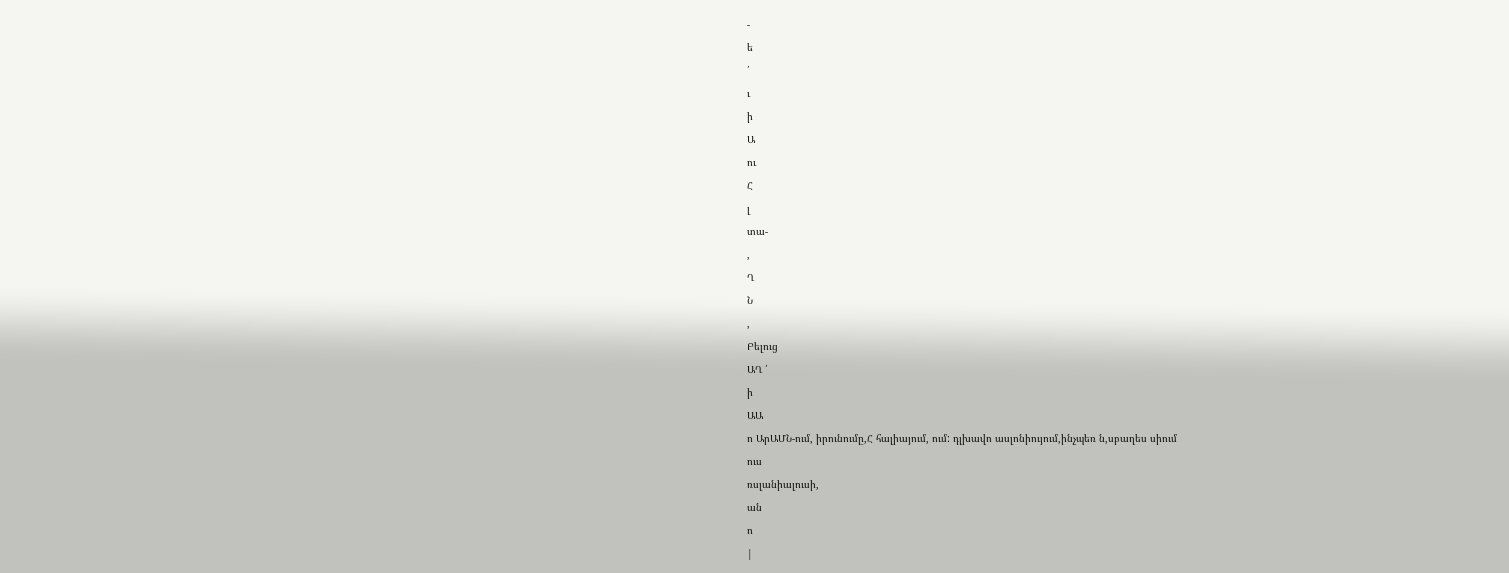-
ե
՛
ւ
ի
Ա
ու
Հ
լ
տա-
,
Ղ
Ն
,
Բելուց
ԱՂ ՛
ի
ԱԱ
ո ԱրԱՄՆ-ում, իրունումը,Հ հալիայում, ում: դլխավո ասլոնիույում,ինչպեռ ն,սբաղես սիում
ուս
ռսլանիալուսի,
ան
ո
|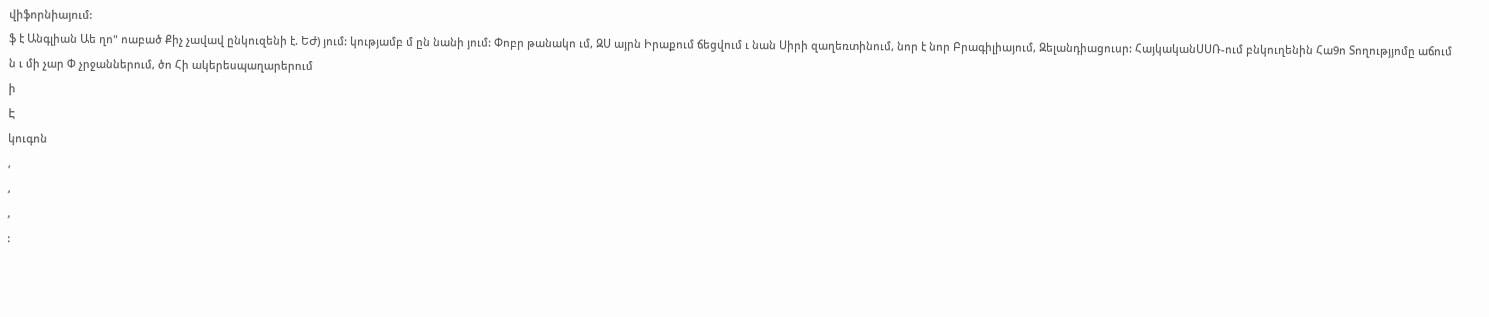վիֆորնիայում:
ֆ է Անգլիան Աե ղո" ոաբած Քիչ չավավ ընկուզենի է. ԵԺ) յում: կությամբ մ ըն նանի յում: Փոբր թանակո ւմ, ԶՍ այրն Իրաքում ճեցվում ւ նան Սիրի զաղեռտինում, նոր է նոր Բրագիլիայում, Զելանդիացուսր: ՀայկականՍՍՌ-ում բնկուղենին Հա9ո Տողությյոմը աճում ն ւ մի չար Փ չրջաններում, ծո Հի ակերեսպաղարերում
ի
Է
կուգոն
,
,
,
: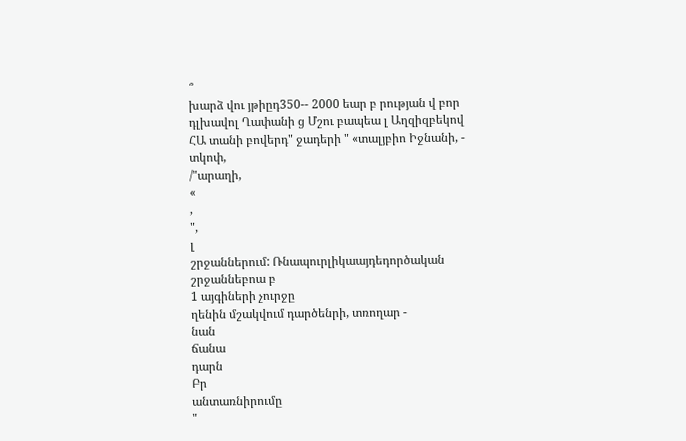՞
խարձ վու յթիըդ350-- 2000 եար բ րության վ բոր դլխավոլ Ղափանի ց Մշու բապեա լ Աղզիզբեկով ՀԱ տանի բովերդ" ջադերի " «տալյբիո Իջնանի, -
տկոփ,
/"արաղի,
«
,
",
լ
շրջաններում: Ռնապուրլիկաայդեդործական շրջաննեբոա բ
1 այգիների չուրջը
ղենին մշակվում դարծենրի, տռողար -
նան
ճանա
դարն
Բր
անտառնիրումը
"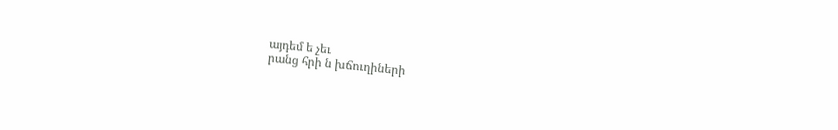այդեմ ե չեւ
րանց հրի ն խճուղիների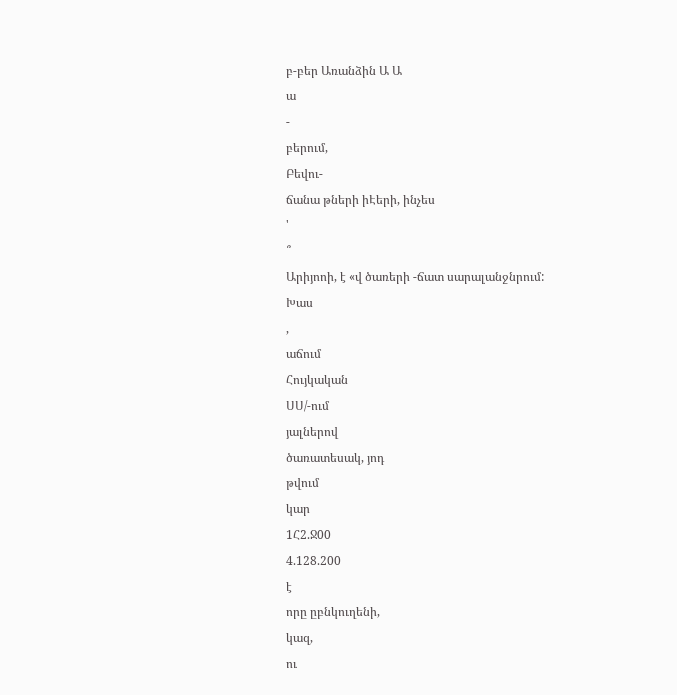բ-բեր Առանձին Ա Ա
ա
-
բերում,
Բեվու-
ճանա թների իԷերի, ինչես
'
՞
Արիյոոի, է «վ ծառերի -ճատ սարալանջնրում:
Խաս
,
աճում
Հույկական
ՍՍ/-ում
յալներով
ծառատեսակ, յոդ
թվում
կար
1Հ2.Ջ00
4.128.200
է
որը ըբնկուղենի,
կազ,
ու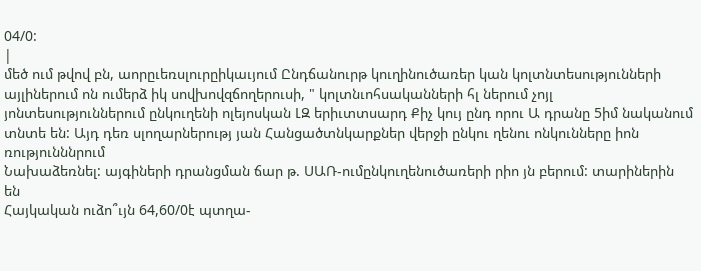04/0:
|
մեծ ում թվով բն, աորըւեռսլուրըիկաւյում Ընդճանուրթ կուղինուծառեր կան կոլտնտեսությունների այլիներում ոն ումերձ իկ սովխովզճողերուսի, " կոլտնւոհսականների հլ ներում չոյլ յոնտեսություններում ընկուղենի ոլեյոսկան ԼԶ երիւտտսարդ Քիչ կույ ընդ որու Ա դրանը 5իմ նականում տնտե են: Այդ դեռ սլողարներությ յան Հանցածտնկարքներ վերջի ընկու ղենու ոնկունները իոն ռությունննրում
Նախաձեռնել: այգիների դրանցման ճար թ. ՍԱՌ-ումընկուղենուծառերի րիո յն բերում: տարիներին
են
Հայկական ուձո՞ւյն 64,60/0է պտղա-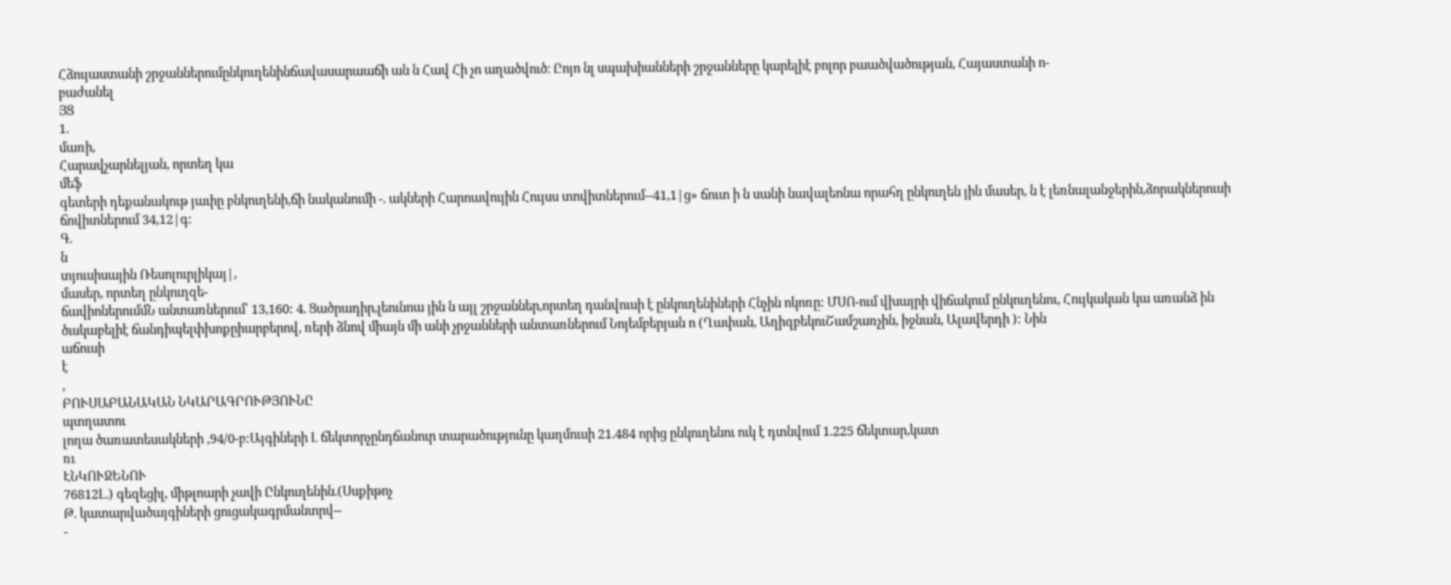Հձույաստանի շրջաններումընկուղենինճավասարաաճի ան ն Հավ Հի չո աղածվուծ։ Ըոյո նլ սպախիանների շրջանները կարելիէ բոլոր բաածվածության, Հայաստանի ո-
բաժանել
ՅՑ
1.
մառի,
Հարավչարնելյան, որտեղ կա
մեֆ
գետերի դեքանակութ յաւիը բնկուղենի,ճի նականումի -. ակների Հարոավույին Հույսս տովիտներում--41,1|ց» ճուտ ի ն սանի նավալեոնա որահղ ընկուղեն յին մասեր, ն է լեռնալանջերին,ձորակներուսի ճովիտներում 34,12|գ:
Գ.
ն
տյուսիսային Ռեսոլուրլիկայ|,
մասեր, որտեղ ընկուղզե-
ճավիոներումմՆ անտառներում՝ 13,160: 4. Ցածրադիր,լեունոա յին ն այլ շրջաններ,որտեղ դանվուսի է ընկուղենիների Հնչին ոկոռը: ՄՍՈ-ում վխայրի վիճակում ընկուղենու, Հույկական կա առանձ ին ծւսկաբելիէ ճանդիպելփխոքըիարբերով, ռերի ձնով միայն մի անի չրջանների անտառներում Նոյեմբերյան ո (Ղափան, ԱղիզբեկուՇամշառչին, իջնան, Ալավերդի ): Նին
աճուսի
է
,
ԲՈՒՍԱԲԱՆԱԿԱՆ ՆԿԱՐԱԳՐՈՒԹՅՈՒՆԸ
պտղատու
լողա ծառատեսակների ,94/0-բ:Այգիների Լ ճեկտորչընդճանուր տարածությունը կաղմուսի 21.484 որից ընկուղենու ուկ է դտնվում 1.225 ճեկտար,կատ
ռւ
ԷՆԿՈՒՋԵՆՈՒ
76812Լ.) գեզեցիլ, միթլոարի չավի Ընկուղենին.(Սսքիթոչ
Թ. կատարվածայգիների ցուցակագրմանտրվ--
-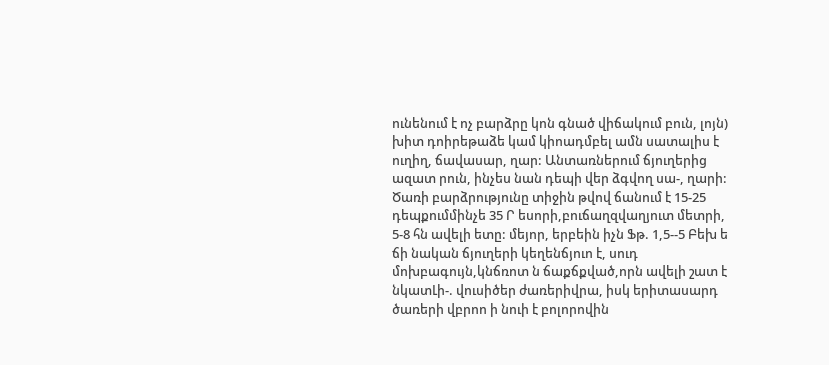ունենում է ոչ բարձրը կոն գնած վիճակում բուն, լոյն) խիտ դոիրեթաձե կամ կիոադմբել ամն սատալիս է ուղիղ, ճավասար, ղար: Անտառներում ճյուղերից ազատ րուն, ինչես նան դեպի վեր ձգվող սա-, ղարի: Ծառի բարձրությունը տիջին թվով ճանում է 15-25 դեպքումմինչե 35 Ր եսորի,բուճաղզվաղյուտ մետրի, 5-8 հն ավելի ետը: մեյոր, երբեին իչն Ֆթ. 1,5--5 Բեխ ե ճի նական ճյուղերի կեղենճյուո է, սուդ մոխբագույն,կնճռոտ ն ճաքճքված,որն ավելի շատ է նկատԼի-. վուսիծեր ժառերիվրա, իսկ երիտասարդ ծառերի վբրոո ի նուի է բոլորովին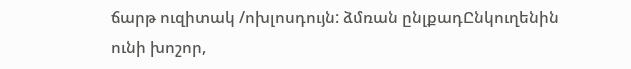ճարթ ուզիտակ /ոխլոսդույն: ձմռան ընլքադԸնկուղենին ունի խոշոր,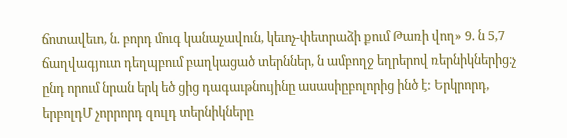ճոտավեւո, ն. բորդ մուգ կանաչավուն, կեւոչ-փետրաձի քում Թառի վող» 9. ն 5,7 ճաղվագյուտ դեղպբում բաղկացած տերններ, ն ամբողջ եղրերով ռերնիկներից։չ ընդ որում նրան երկ եծ ցից դագաւթնույինը ասասիըբոլորից ինծ է: Երկրորդ, երբոլդՄ չորրորդ զուլդ տերնիկները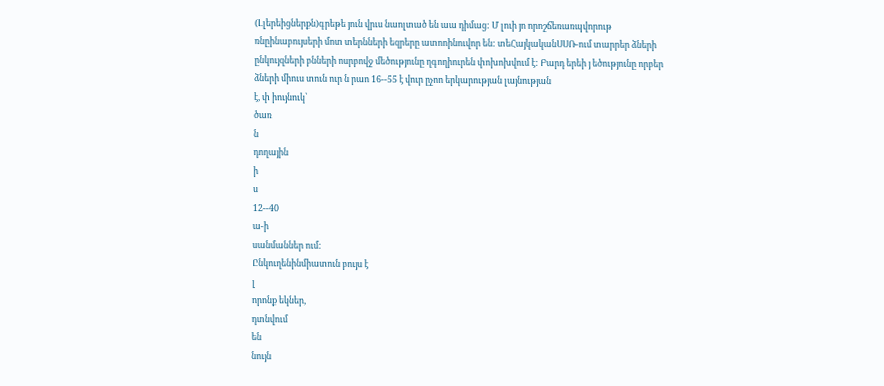(Լլերեիցներքն)գրեթե յուն վրւս նաոլտած են աա դիմաց: Մ լուի յո որոշճեռառպվորութ ռնըինաբույսերի մոտ տերնների եզրերը ատոոինուվոր են: տեՀայկականՍՍՌ-ում տարրեր ձների ընկույզների բնների ոսրբովջ մեծությունը ղգողիուրեն փոխոխվում է: Բարդ երեի յ եծությունը որբեր ձների միուս տուն ուր ն րաո 16--55 է վուր ըչոո երկարության լայնության
է, փ իույնուկ՝
ծառ
ն
դողային
ի
ս
12--40
ա-ի
սանմաններ ում:
Ընկուղենինմիատուն բույս է
լ
որոնք եկներ,
դտնվում
են
նույն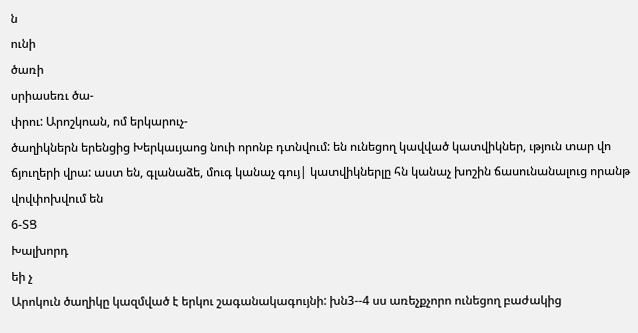ն
ունի
ծառի
սրիասեռւ ծա-
փրու: Արոշկոան, ոմ երկարուչ-
ծաղիկներն երենցից Խերկաւյաոց նուի որոնբ դտնվում: են ունեցող կավված կատվիկներ, ւթյուն տար վո ճյուղերի վրա: աստ են, գլանաձե, մուգ կանաչ գույ| կատվիկներլը հն կանաչ խոշին ճասունանալուց որանթ վովփոխվում են
6-ՏՑ
Խալխորդ
եի չ
Արոկուն ծաղիկը կազմված է երկու շագանակագույնի: խն3--4 սս առեչքչորո ունեցող բաժակից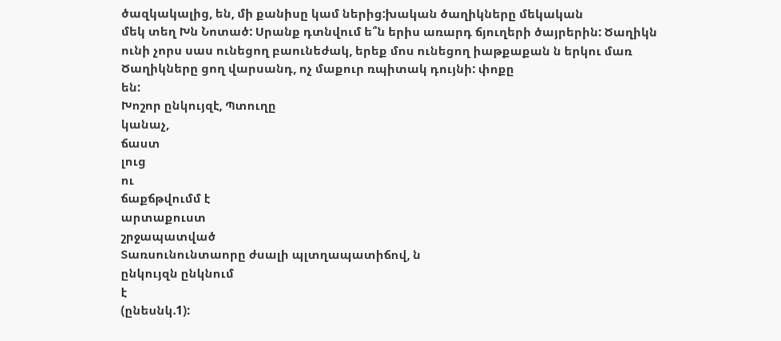ծազկակալից, են, մի քանիսը կամ ներից:խական ծաղիկները մեկական
մեկ տեղ Խն Նոտած: Սրանք դտնվում ե՞ն երիս առարդ ճյուղերի ծայրերին: Ծաղիկն ունի չորս սաս ունեցող բաունեժակ, երեք մոս ունեցող իաթքաքան ն երկու մառ Ծաղիկները ցող վարսանդ, ոչ մաքուր ռպիտակ դույնի: փոքը
են:
Խոշոր ընկույզէ, Պտուղը
կանաչ,
ճաստ
լուց
ու
ճաքճթվումմ է
արտաքուստ
շրջապատված
Տառսունունտաորը ժսալի պլտղապատիճով, ն
ընկույզն ընկնում
է
(ընեսնկ.1):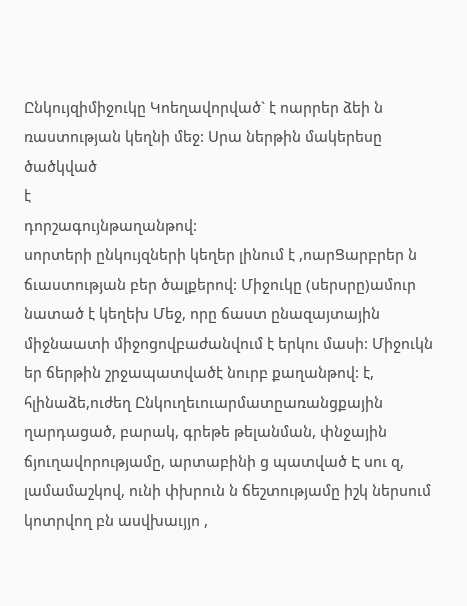Ընկույզիմիջուկը Կոեղավորված` է ոարրեր ձեի ն ռաստության կեղնի մեջ: Սրա ներթին մակերեսը ծածկված
է
դորշագույնթաղանթով:
սորտերի ընկույզների կեղեր լինում է ,ոարՑարբրեր ն ճւաստության բեր ծալքերով: Միջուկը (սերսրը)ամուր նատած է կեղեխ Մեջ, որը ճաստ ընազայտային միջնաատի միջոցովբաժանվում է երկու մասի: Միջուկն եր ճերթին շրջապատվածէ նուրբ քաղանթով: է, հլինաձե,ուժեղ Ընկուղեւուարմատըառանցքային ղարդացած, բարակ, գրեթե թելանման, փնջային ճյուղավորությամը, արտաբինի ց պատված Է սու զ, լամամաշկով, ունի փխրուն ն ճեշտությամը իշկ ներսում կոտրվող բն ասվխաւյյո ,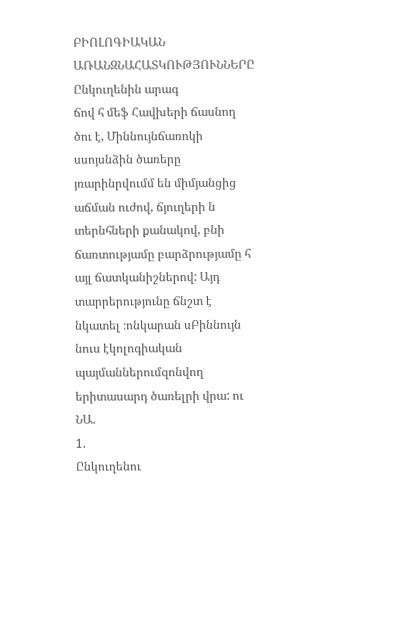ԲԻՈԼՈԳԻԱԿԱՆ ԱՌԱՆԶՆԱՀԱՏԿՈՒԹՅՈՒՆՆԵՐԸ
Ընկուղենին արագ
ճով հ մեֆ Հավխերի ճասնող ծու է, Միննույնճառոկի սսոյսնձին ծառերը յռարինրվումմ են միմյանցից աճման ուժով, ճյուղերի ն տերնհների քանակով, բնի ճառտությամը բարձրությամը հ այլ ճատկանիշներով: Այդ տարրերությունը ճնշտ է նկատել ։ոնկարան սԲիննույն նուս էկոլոգիական պայմաններումզոնվող երիտասարդ ծառելրի վրա: ու
ՆԱ.
1.
Ընկուղենու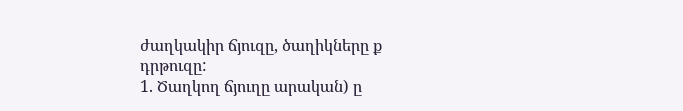ժաղկակիր ճյուզը, ծաղիկները ք
դրթուզը:
1. Ծաղկող ճյուղը արական) ը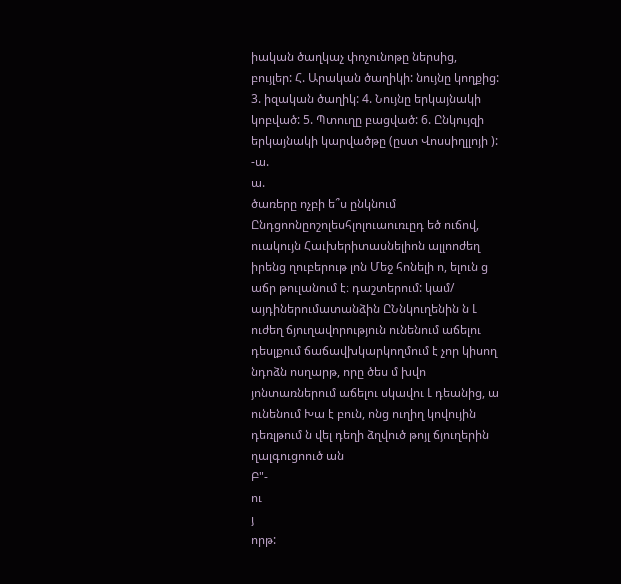իական ծաղկաչ փոչունոթը ներսից, բույլեր: Հ. Արական ծաղիկի: նույնը կողքից: 3. իզական ծաղիկ: 4. Նույնը երկայնակի կոբված: 5. Պտուղը բացված: 6. Ընկույզի երկայնակի կարվածթը (ըստ Վոսսիղլլոյի ): -ա.
ա.
ծառերը ոչբի ե՞ս ընկնում Ընդցոոնըոշոլեսհլոլուաուռւըդ եծ ուճով, ուակույն Հաւխերիտասնելիոն ալլոոժեղ իրենց ղուբերութ լոն Մեջ հոնելի ո, ելուն ց աճր թուլանում է։ դաշտերում: կամ/ այդիներումատանձին ԸՆնկուղենին ն Լ ուժեղ ճյուղավորություն ունենում աճելու դեսլքում ճաճավխկարկողմում է չոր կիսող նդոձն ոսղարթ, որը ծես մ խվո յոնտառներում աճելու սկավու Լ դեանից, ա ունենում Խա է բուն, ոնց ուղիղ կովույին դեռլթում ն վել դեղի ձղվուծ թոյլ ճյուղերին ղալգուցոուծ ան
Բ"-
ու
յ
որթ: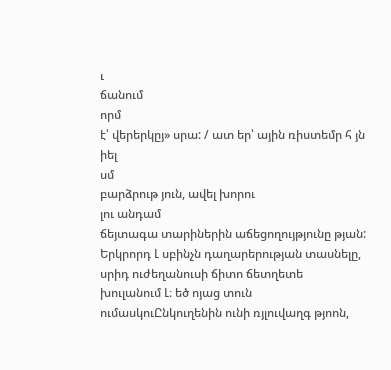ւ
ճանում
որմ
է՝ վերերկըյ» սրա: / ատ եր՝ ային ռիստեմր հ յն
իել
սմ
բարձրութ յուն, ավել խորու
լու անդամ
ճեյտագա տարիներին աճեցողույթյունը թյան: Երկրորդ Լ սբինչն դաղարերության տասնելը, սրիդ ուժեղանուսի ճիտո ճետղետե խուլանում Լ։ եծ ոյաց տուն ումասկուԸնկուղենին ունի ռյլուվաղգ թյոոն,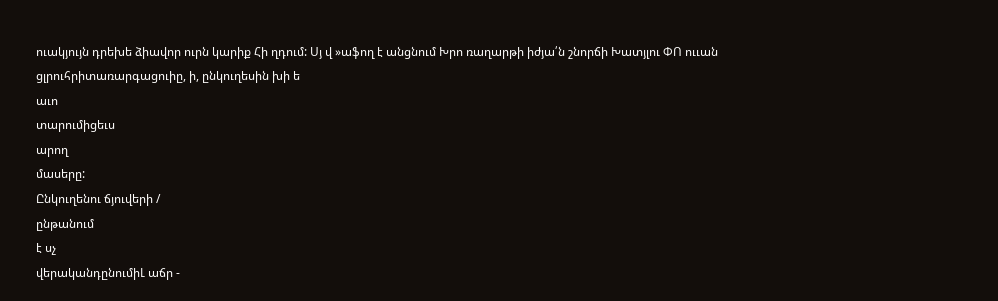ուակյույն դրեխե ձիավոր ուրն կարիք Հի ղդում: Սյ վ »աֆող է անցնում Խրո ռաղարթի իժյա՛ն շնորճի Խատյլու ՓՈ ոււան ցլրուհրիտառարգացուիը, ի, ընկուղեսին խի ե
աւո
տարումիցեւս
արող
մասերը:
Ընկուղենու ճյուվերի /
ընթանում
է սչ
վերականդընումիԼ աճր -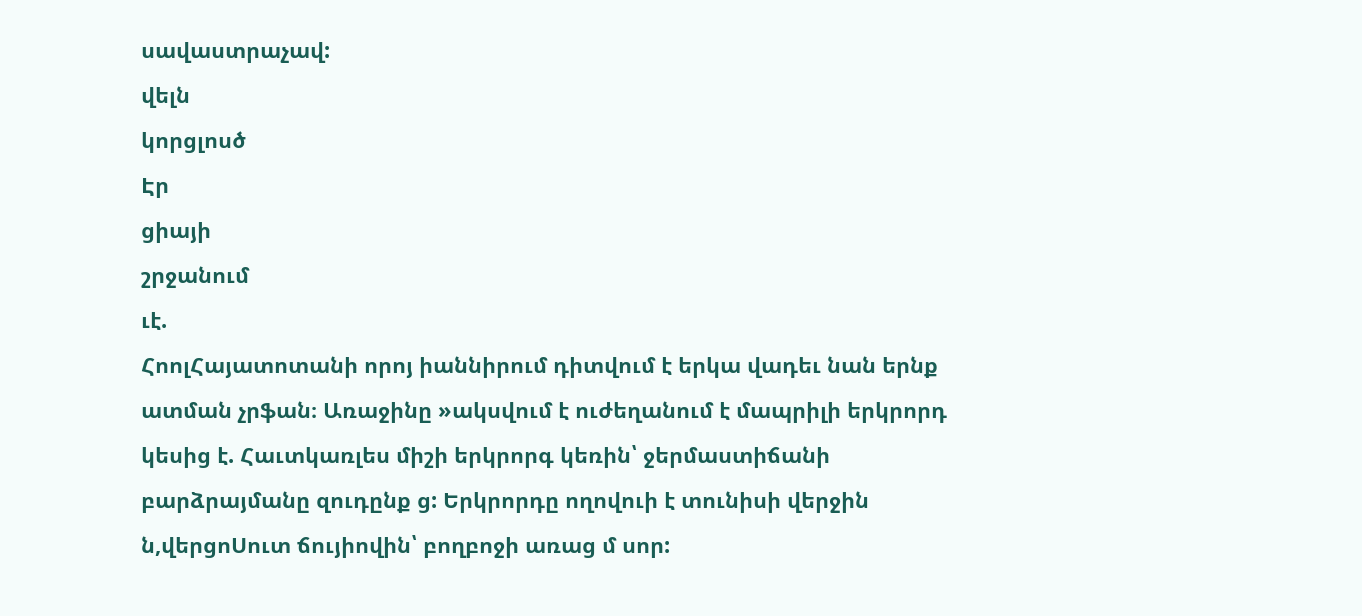սավաստրաչավ:
վելն
կորցլոսծ
Էր
ցիայի
շրջանում
ւէ.
ՀոոլՀայատոտանի որոյ իաննիրում դիտվում է երկա վադեւ նան երնք ատման չրֆան։ Առաջինը »ակսվում է ուժեղանում է մապրիլի երկրորդ կեսից է. Հաւտկառլես միշի երկրորգ կեռին՝ ջերմաստիճանի բարձրայմանը զուդընք ց: Երկրորդը ողովուի է տունիսի վերջին ն,վերցոՍուտ ճույիովին՝ բողբոջի առաց մ սոր: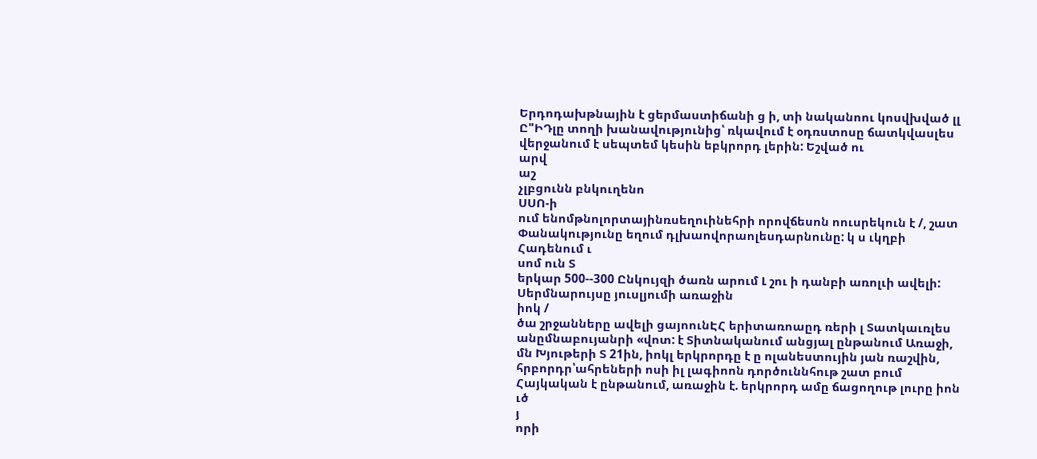Երդոդախթնային է ցերմաստիճանի ց ի, տի նականոու կոսվխված լլ Ը"ԻԴլը տողի խանավությունից՝ ռկավում է օդռստոսը ճատկվասլես վերջանում է սեպտեմ կեսին եբկրորդ լերին: Եշված ու
արվ
աշ
չլբցունն բնկուղենո
ՍՍՈ-ի
ում ենոմթնոլորտայինռսեղուինեհրի որովճեսոն ոուսրեկուն է /, շատ Փանակությունը եղում դլխաովորաոլեսդարնունը: կ ս ւկղբի Հադենում ւ
սոմ ուն Տ
երկար 500--300 Ընկույզի ծառն արում Լ շու ի դանբի առոլւի ավելի: Սերմնարույսը յուսլյումի առաջին
իոկ /
ծա շրջանները ավելի ցայոունԷՀ երիտառոաըդ ռերի լ Տատկաւռլես անըմնաբույանրի «վոտ: է Տիտնականում անցյալ ընթանում Առաջի, մն Խյութերի Տ 21ին, իոկլ երկրորդը է ը ոլանեստույին յան ռաշվին, հրբորդր՝ահրեների ոսի իլ լագիոոն դործուննհութ շատ բում Հայկական է ընթանում, առաջին է. երկրորդ ամը ճացողութ լուրը իոն
ւծ
յ
որի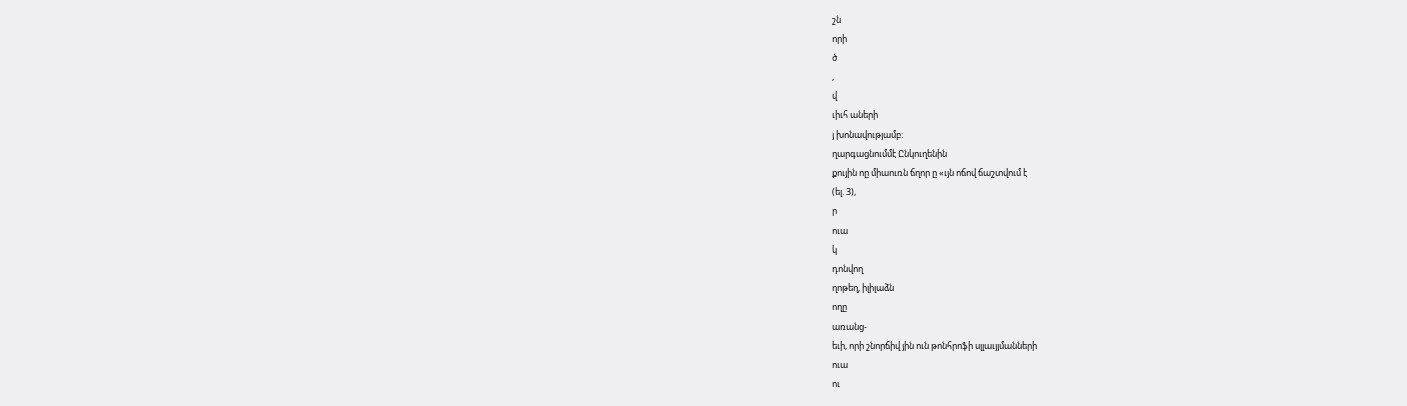շն
որի
ծ
,
վ
ւիւհ աների
յ խոնավությամբ:
ղարգացնումմէ Ընկուղենին
քույին ոը միաուռն ճղոր ը «ւյն ոճով ճաշտվում է
(ել. 3),
ր
ուա
կ
դոնվող
ղոթեղ, իլիլաձն
ողը
առանց-
եւի, որի շնորճիվ յին ուն թոնհրոֆի սլլաւյյմանների
ուա
ու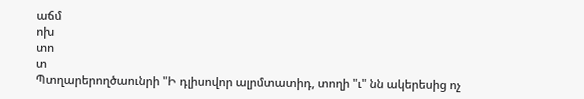աճմ
ոխ
տո
տ
Պտղարերողծաունրի "Ի դլիսովոր ալրմտատիդ, տողի "ւ" նն ակերեսից ոչ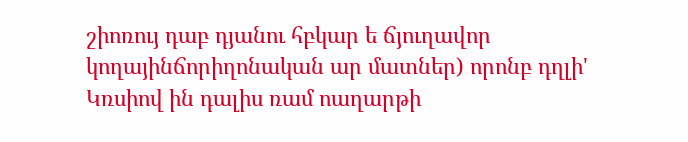շիոռույ դաբ դյանու հբկար ե ճյուղավոր կողայինճորիղոնական ար մատներ) որոնբ դղլի' Կռսիով ին դալիս ռամ ոաղարթի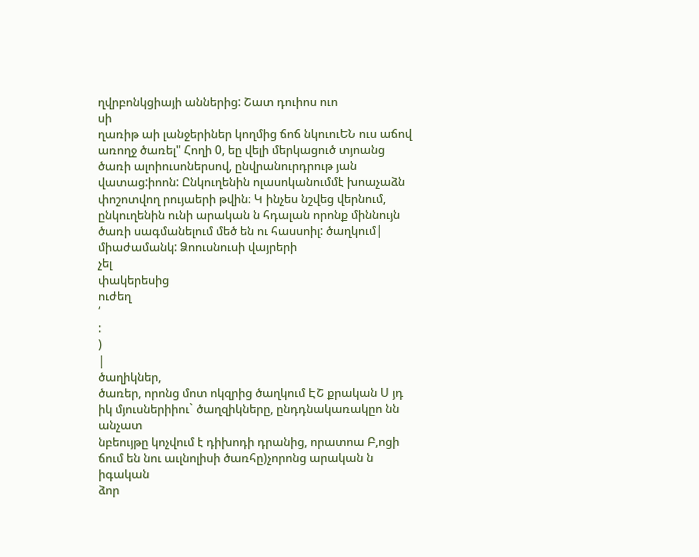ղվրբոնկցիայի աններից: Շատ դուիոս ուո
սի
ղառիթ աի լանջերիներ կողմից ճոճ նկուուԵՆ ուս աճով առողջ ծառել" Հողի 0, եը վելի մերկացուծ տյոանց ծառի ալոիուսոներսով, ընվրանուրդրութ յան վատաց:իոոն: Ընկուղենին ոլասոկանումմէ խոաչաձն փոշոտվող րույաերի թվին։ Կ ինչես նշվեց վերնում, ընկուղենին ունի արական ն հդալան որոնք միննույն ծառի սագմանելում մեծ են ու հասսոիլ: ծաղկում| միաժամանկ: Ձոուսնուսի վայրերի
չել
փակերեսից
ուժեղ
՛
:
)
|
ծաղիկներ,
ծառեր, որոնց մոտ ոկզրից ծաղկում ԷՇ քրական Ս յդ իկ մյուսներիիու` ծաղզիկները, ընդդնակառակըո նն
անչատ
նբեույթը կոչվում է դիխոդի դրանից, որատոա Բ,ոցի ճում են նու աւլնոլիսի ծառհը)չորոնց արական ն իգական
ձոր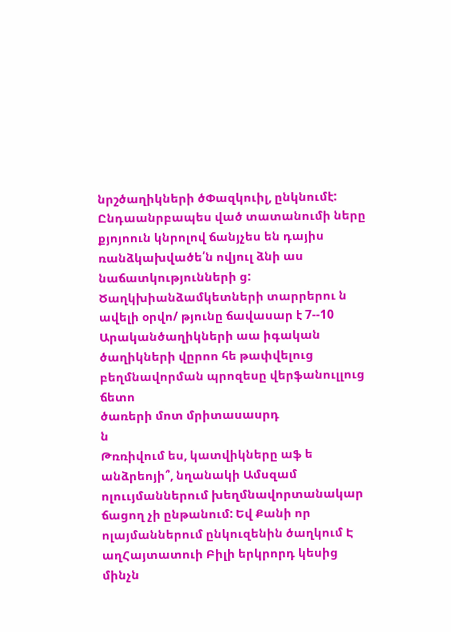նրշծաղիկների ծՓազկուիլ, ընկնումէ: Ընդաանրբապես ված տատանումի ները քյոյոուն կնրոլով ճանյչես են դայիս
ռանձկախվածե՛ն ովյուլ ձնի աս նաճատկությունների ց: Ծաղկխիանձամկետների տարրերու ն ավելի օրվո/ թյունը ճավասար է 7--10 Արականծաղիկների աա իգական ծաղիկների վըրոո հե թափվելուց բեղմնավորման պրոզեսը վերֆանուլլուց ճետո
ծառերի մոտ մրիտասասրդ
ն
Թռռիվում ես, կատվիկները աֆ ե անձրեոյի՞, նղանակի Ամսզամ
ոլոււյմաններում խեղմնավորտանակար ճացող չի ընթանում: Եվ Քանի որ ոլայմաններում ընկուզենին ծաղկում Է աղՀայտատուի Բիլի երկրորդ կեսից մինչն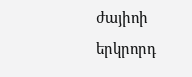ժայիոի երկրորդ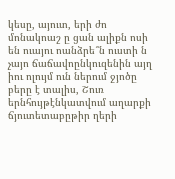կեսը, այուտ, երի ժո մոնակոաշ ը ցան ալիքն ոսի են ուայու ոանձրե՞ն ուստի ն չայո ճաճավոընկուզենին այղ իու ոլույմ ուն ներում ջյոծը բերը է տալիս, Շուռ երնհույթէնկատվում աղարքի ճյուտետաբըթիր ղերի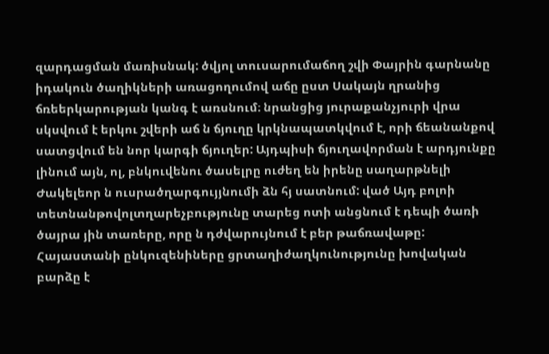զարդացման մառիսնակ: ծվյոլ տուսարումաճող շվի Փայրին գարնանը իդակուն ծաղիկների առացողումով աճը ըստ Սակայն ղրանից ճռեերկարության կանգ է առսնում։ նրանցից յուրաքանչյուրի վրա սկսվում է երկու շվերի աճ ն ճյուղը կրկնապատկվում է, որի ճեանանքով սատցվում են նոր կարգի ճյուղեր: Այդպիսի ճյուղավորման է արդյունքը լինում այն, ոլ, բնկուվենու ծասելրը ուժեղ են իրենը սաղարթնելի Ժակելեոր ն ուսրածղարգույյնումի ձն հյ սատնում: ված Այդ բոլոի տետնանթովոլտղարեչբությունը տարեց ոտի անցնում է դեպի ծառի ծայրա յին տառերը, որը ն դժվարույնում է բեր թաճռավաթը: Հայաստանի ընկուզենիները ցրտաղիժաղկունությունը խովական բարձը է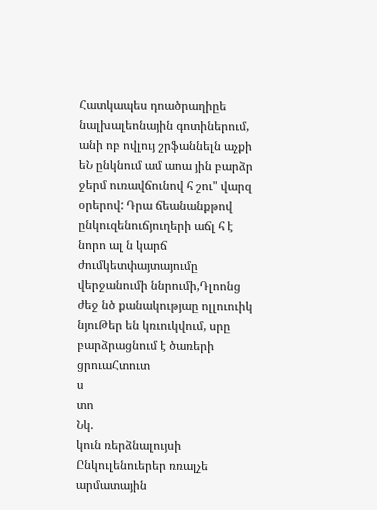Հատկապես դոածրաղիըե նալխալեոնային գոտիներում, անի ոբ ովլույ շրֆաննելն աչքի եՆ ընկնում ամ աոա յին բարձր ջերմ ուռավճունով հ շու" վարզ օրերով: Դրա ճեանանքթով ընկուզենուճյուղերի աճլ հ է նորո ալ ն կարճ ժումկետփայտայումը վերջանումի ննրումի,Դլոոնց ժեջ նծ քանակությաը ոլլուուիկ նյուԹեր են կռւուկվում, սրը բարձրացնում է ծառերի ցրուաՀտուտ
ս
տո
Նկ.
կուն ռերձնալույսի Ընկուլենուերեր ռռալչե արմատային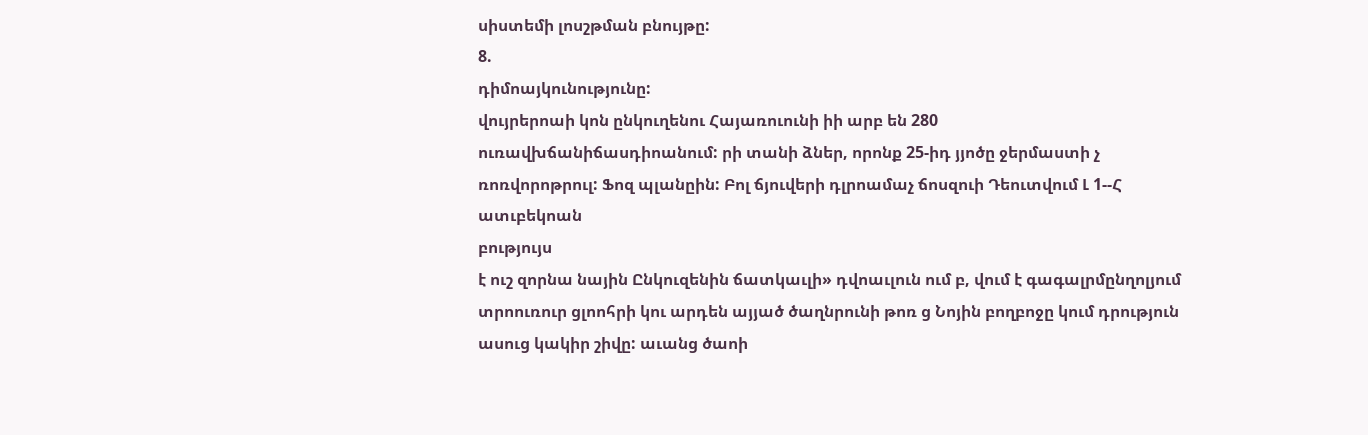սիստեմի լոսշթման բնույթը:
8.
դիմոայկունությունը:
վույրերոաի կոն ընկուղենու Հայառուունի իի արբ են 280 ուռավխճանիճասդիոանում: րի տանի ձներ, որոնք 25-իդ յյոծը ջերմաստի չ ռոռվորոթրուլ: Ֆոզ պլանըին: Բոլ ճյուվերի դլրոամաչ ճոսզուի Դեուտվում Լ 1--Հ ատւբեկոան
բությույս
է ուշ զորնա նային Ընկուզենին ճատկաւլի» դվոաւլուն ում բ, վում է գագալրմընղոլյում տրոուռուր ցլոոհրի կու արդեն այյած ծաղնրունի թոռ ց Նոյին բողբոջը կում դրություն ասուց կակիր շիվը: աւանց ծաոի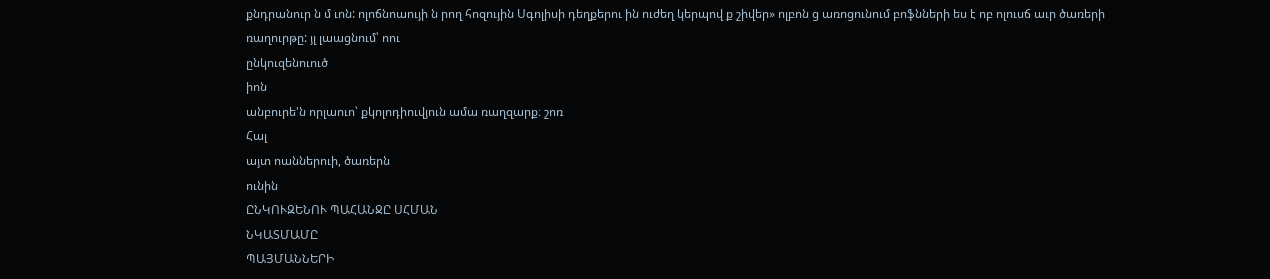քնդրանուր ն մ ւոն: ոլոճնոաույի ն րող հոզույին Սգոլիսի դեղքերու ին ուժեղ կերպով ք շիվեր» ոլբոն ց առոցունում բոֆնների ես է ոբ ոլուսճ աւր ծառերի ռաղուրթը: յլ լաացնում՝ ոու
ընկուզենուուծ
իոն
անբուրե'ն որլաուո՝ քկոլոդիուվյուն ամա ռաղզարք։ շոռ
Հալ
այտ ոաններուի, ծառերն
ունին
ԸՆԿՈՒԶԵՆՈՒ ՊԱՀԱՆՋԸ ՍՀՄԱՆ
ՆԿԱՏՄԱՄԸ
ՊԱՅՄԱՆՆԵՐԻ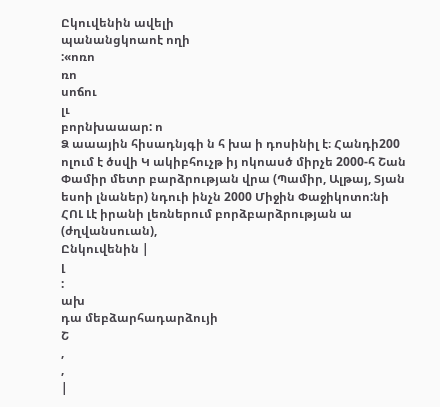Ըկուվենին ավելի
պանանցկոաոէ ողի
:«ոռո
ռո
սոճու
լւ
բորնխաաար: ո
Ձ աաային հիսադնյգի ն հ խա ի դոսինիլ է։ Հանդի200 ոլում է ծսվի Կ ակիբհուչթ իյ ոկոասծ միրչե 2000-հ Շան Փամիր մետր բարձրության վրա (Պամիր, Ալթայ, Տյան եսոի լնաներ) նդուի ինչն 2000 Միջին Փաջիկոտո:նի ՀՈԼ Լէ իրանի լեռներում բորձբարձրության ա (ժղվանսուան),
Ընկուվենին |
լ
:
ախ
դա մեբձարհադարձույի
Շ
,
,
|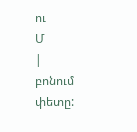ու
Մ
|
բոնում
փետը: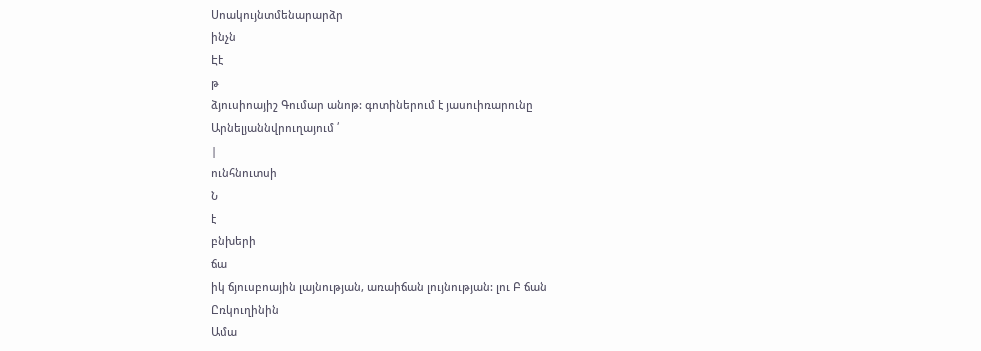Սոակույնտմենարարձր
ինչն
Էէ
թ
ձյուսիոայիշ Գումար անոթ: գոտիներում է յասուիռարունը Արնելյաննվրուղայում ՛
|
ունհնուտսի
Ն
է
բնխերի
ճա
իկ ճյուսբոային լայնության, առաիճան լույնության: լու Բ ճան
Ըռկուղինին
Ամա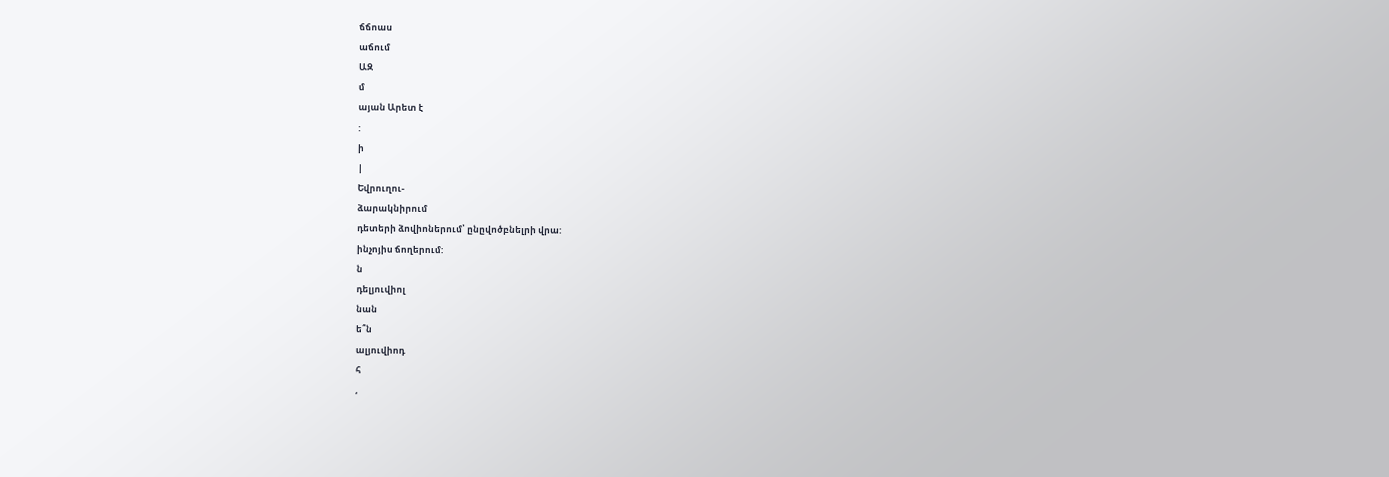ճճոաս
աճում
ԱԶ
մ
այան Արետ է
:
ի
|
Եվրուղու-
ձարակնիրում
դետերի ձովիոներում՝ ընըվոծբնելրի վրա:
ինչոյիս ճողերում:
ն
դելյուվիոլ
նան
ե՞ն
ալյուվիոդ
հ
,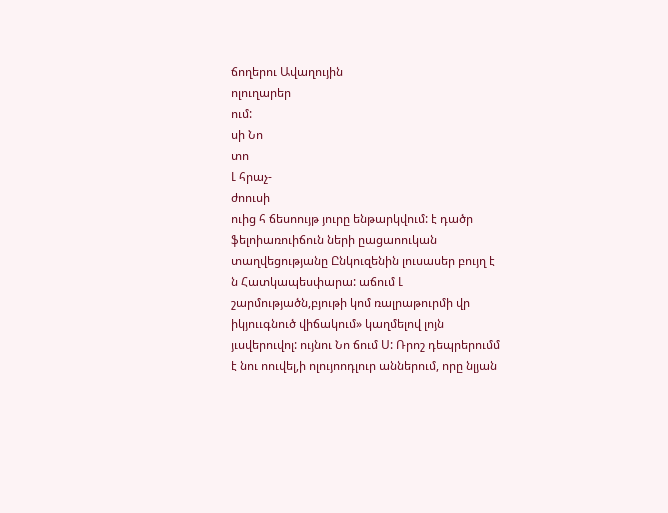ճողերու Ավաղույին
ոլուղարեր
ում:
սի Նո
տո
Լ հրաչ-
ժոուսի
ուից հ ճեսոույթ յուրը ենթարկվում: է դածր ֆելոիառուիճուն ների ըացաոուկան տաղվեցությանը Ընկուզենին լուսասեր բույղ է ն Հատկապեսփարա: աճում Լ շարմությածն,բյութի կոմ ռալրաթուրմի վր իկյոււգնուծ վիճակում» կաղմելով լոյն յւսվերուվոլ: ույնու Նո ճում Ս: Ռրոշ դեպրերումմ է նու ոուվել,ի ոլույոոդլուր աններում, որը նլյան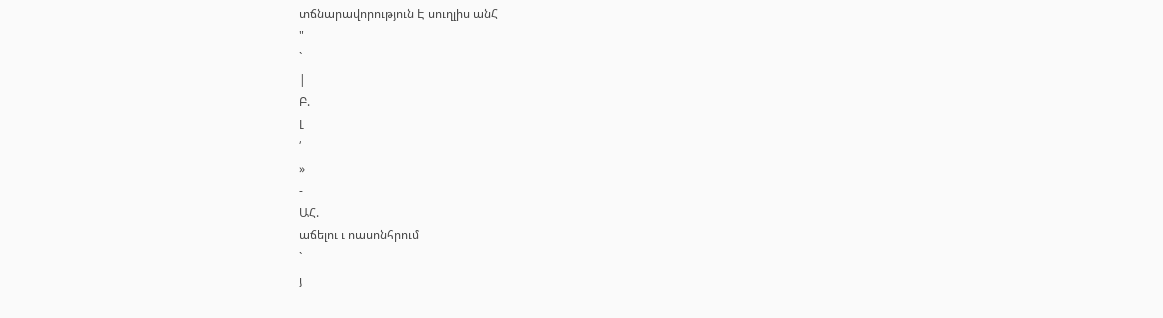տճնարավորություն Է սուղլիս անՀ
"
`
|
Բ.
Լ
՛
»
-
ԱՀ.
աճելու ւ ոասոնհրում
`
յ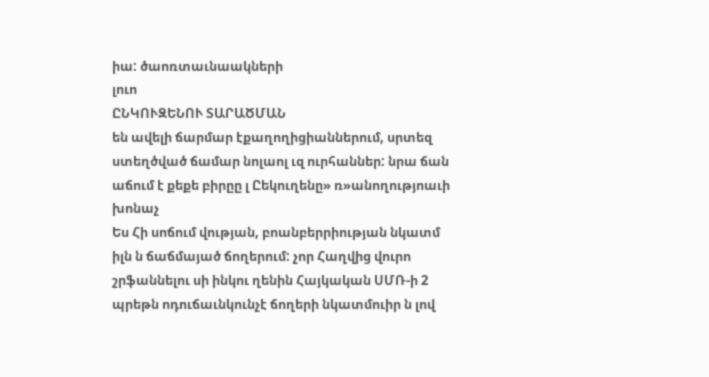իա: ծաոռտաւնաակների
լուո
ԸՆԿՈՒԶԵՆՈՒ ՏԱՐԱԾՄԱՆ
են ավելի ճարմար էքաղողիցիաններում, սրտեզ ստեղծված ճամար նոլաոլ ւզ ուրհաններ: նրա ճան աճում է քեքե բիրըը լ Ըեկուղենը» ռ»անողությոաւի
խոնաչ
Ես Հի սոճում վության, բոանբերրիության նկատմ իլն ն ճաճմայած ճողերում: չոր Հաղվից վուրո շրֆաննելու սի ինկու ղենին Հայկական ՍՄՌ-ի 2 պրեթն ոդուճաւնկունչէ ճողերի նկատմուիր ն լով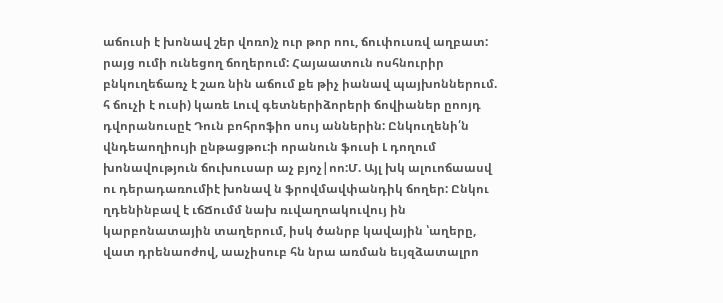աճուսի է խոնավ շեր վոռո)չ ուր թոր ոու, ճուփուսռվ աղբատ: րայց ումի ունեցող ճողերում: Հայաատուն ոսհնուրիր բնկուղեճառչ է շառ նին աճում քե թիչ իանավ պայխոններում. հ ճուչի է ուսի) կառե Լուվ գետներիձորերի ճովիաներ ըոոյդ դվորանուսըէ Դուն բոհրոֆիո սույ աններին: Ընկուղենի՛ն վնդեաողիույի ընթացթու:ի որանուն ֆուսի Լ դողում խոնավություն ճուխուսար աչ բյոչ|ոո:Մ. Այլ խկ ալուոճաասվ ու դերադառումիէ խոնավ ն ֆրովմավփանդիկ ճողեր: Ընկու ղդենինբավ է ւճՃումմ նախ ռւվաղոակուվույ ին կարբոնատային տաղերում, իսկ ծանրբ կավային ՝աղերը, վատ դրենաոժով, աաչիսուբ հն նրա առման եւյզձատալրո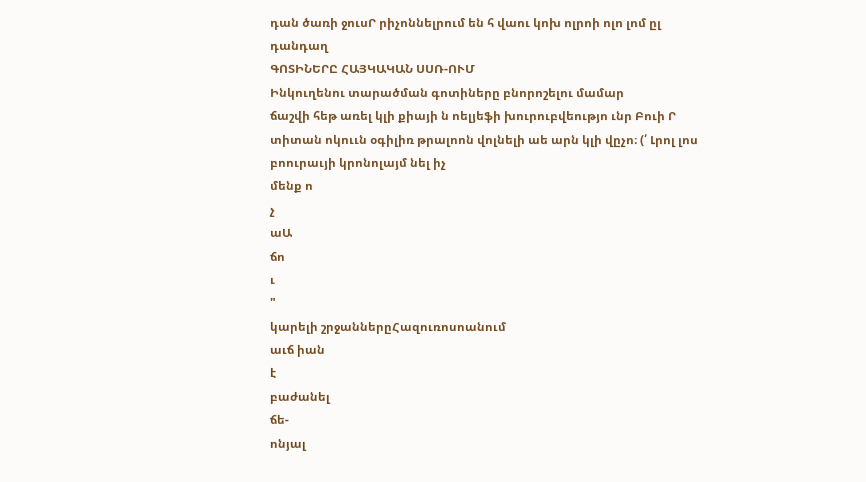դան ծառի ջուսՐ րիչոննելրում են հ վաու կոխ ոլրոի ոլո լոմ ըլ դանդաղ
ԳՈՏԻՆԵՐԸ ՀԱՅԿԱԿԱՆ ՍՍՌ-ՈՒՄ
Ինկուղենու տարածման գոտիները բնորոշելու մամար
ճաշվի հեթ առել կլի քիայի ն ոելյեֆի խուրուբվեությո ւնր Բուի Ր տիտան ոկոււն օգիլիռ թրալոոն վոլնելի աե արն կլի վըչո։ (՛ Լրոլ լոս բոուրաւյի կրոնոլայմ նել իչ
մենք ո
չ
աԱ
ճո
ւ
"
կարելի շրջաններըՀազուռոսոանում
աւճ իան
է
բաժանել
ճե-
ոնյալ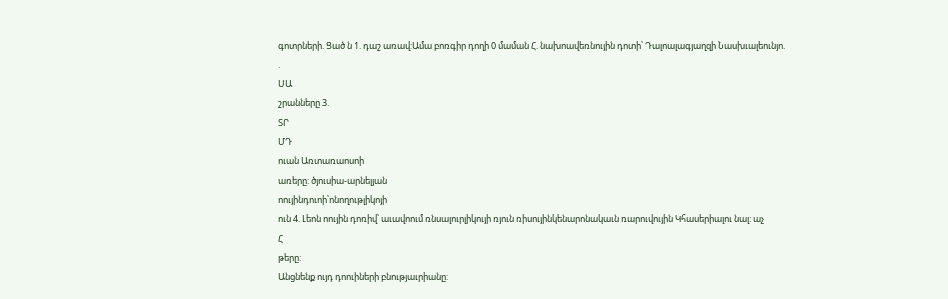գոտրների. Ցած ն 1. դաշ առավ:Ամա բոռգիր դողի 0 մաման Հ. նախոավեռնույին դոտի՝ Դալոալագյաղզի Նասխւալեունյո.
.
ՍԱ
շրանները 3.
ՏՐ
ՄԴ
ուան Առտառաոսոի
առերը: ծյուսիա-արնելյան
ոույինդուոի՝ոնողութլիկոյի
ուն 4. Լեոն ոույին դոռիվ՝ աւավոում ռնսալուրլիկույի ռյուն ռիսույինկենարոնակաւն ռարուվույին Կհասերիալու նալ: աչ
Հ
թերը:
Անցնենք ույդ դոուիների բնությաւրիանը: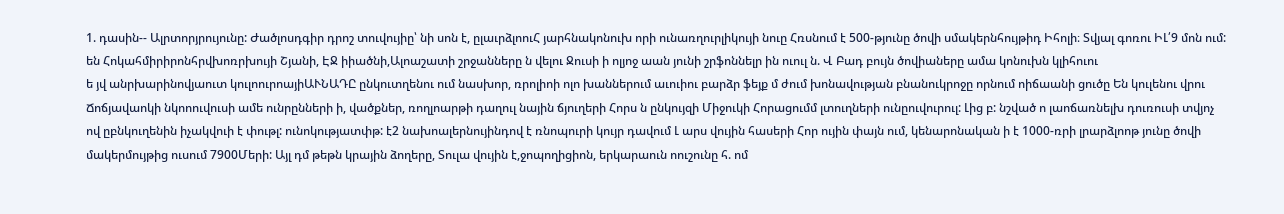1. դասին-- Ալրտորյրույունը: Ժածլոսդգիր դրոշ տուվույիը՝ նի սոն է, ըլաւրձլոուՀ յարհնակոնուխ որի ունառղուրլիկույի նուը Հռսնում է 500-թյունը ծովի սմակերնհույթիդ Իհոլի։ Տվյալ գոռու ԻԼ՛9 մոն ում: են Հոկահմիրիրոնհրվխոռրխույի Շյանի, ԷՋ իիածնի,Ալոաշատի շրջանները ն վելու Ջուսի ի ոլյոջ աան յունի շրֆոննելր ին ուուլ ն. Վ Բադ բույն ծովիաները ամա կոնուխն կլիհուու
ե յվ անրխարինովյաուտ կուլոուրոայիԱՒՆԱԴԸ ընկուտղենու ում նասխոր, ռրոլիոի ոլո խաններում աւուիու բարձր ֆեյք մ ժում խոնավության բնանուկրոջը որնում ոիճաանի ցուծը Են կուլենու վրու Ճոճյավաոկի նկոոուվուսի ամե ունրընների ի, վածքներ, ռողլոարթի դաղուլ նային ճյուղերի Հորս ն ընկույզի Միջուկի Հորացումմ լտուղների ունըուվուրուլ: Լից բ: նշված ո լաոճառնելխ դուռուսի տվյոչ ով ըբնկուղենին իչակվուի է փութլ: ունոկությատփթ: է2 նախոալերնույինդով է ռնոպուրի կույր դավում Լ արս վույին հասերի Հոր ույին փայն ում, կենարոնական ի է 1000-ռրի լրարձլոոթ յունը ծովի մակերմույթից ուսում 7900Մերի: Այլ դմ թեթն կրային ձողերը, Տուլա վույին է,ջոպողիցիոն, երկարաուն ոուշունը հ. ոմ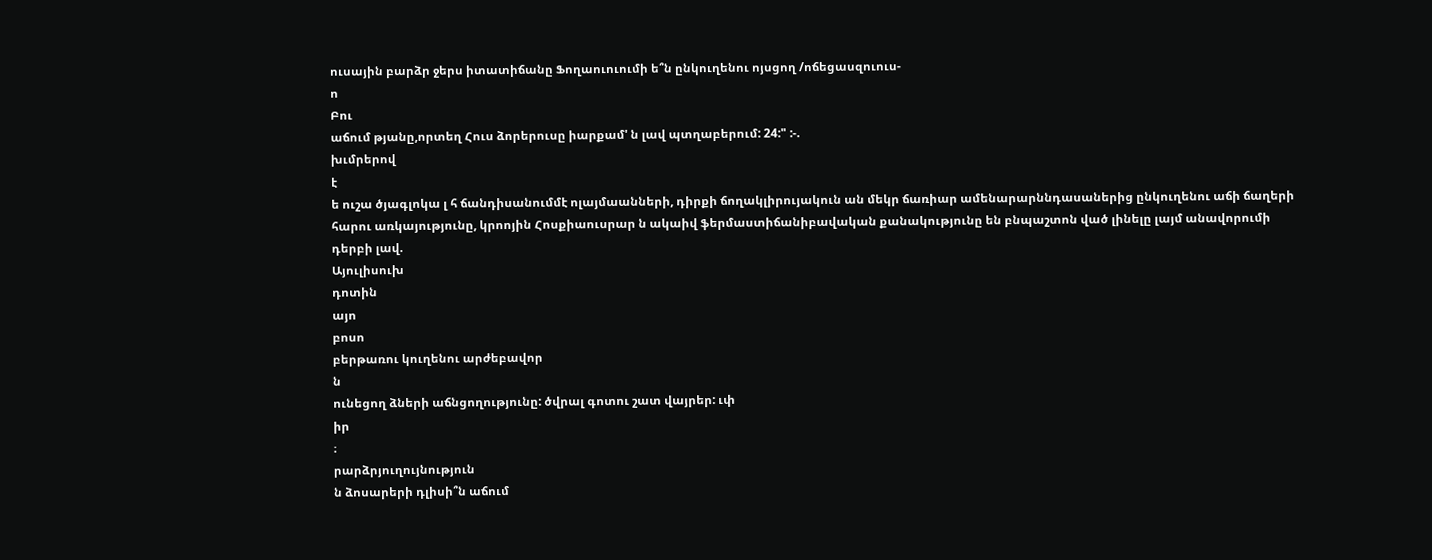ուսային բարձր ջերս իտատիճանը Ֆողաուուումի ե՞ն ընկուղենու ոյսցող /ոճեցասզուուս-
ո
Բու
աճում թյանը,որտեղ Հուս ձորերուսը իարքամ' ն լավ պտղաբերում: 24:" :-.
խւմրերով
է
ե ուշա ծյագլոկա լ հ ճանդիսանումմէ ոլայմաանների, դիրքի ճողակլիրույակուն ան մեկր ճառիար ամենարարննդասաներից ընկուղենու աճի ճաղերի հարու առկայությունը, կրոոյին Հոսքիաուսրար ն ակաիվ ֆերմաստիճանիբավական քանակությունը են բնպաշտոն ված լինելը լայմ անավորումի դերբի լավ.
Այուլիսուխ
դոտին
այո
բոսո
բերթառու կուղենու արժեբավոր
ն
ունեցող ձների աճնցողությունը: ծվրալ գոտու շատ վայրեր: ւփ
իր
։
րարձրյուղույնություն
ն ձոսարերի դլիսի՞ն աճում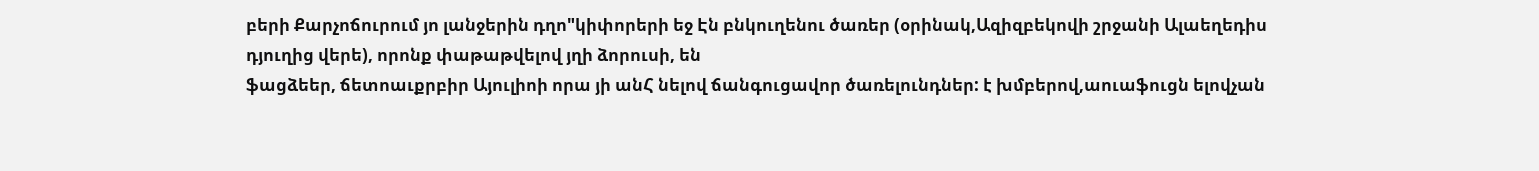բերի Քարչոճուրում յո լանջերին դղո"կիփորերի եջ Էն բնկուղենու ծառեր (օրինակ,Ազիզբեկովի շրջանի Ալաեղեդիս դյուղից վերե), որոնք փաթաթվելով յղի ձորուսի, են
ֆացձեեր, ճետոաւքրբիր Այուլիոի որա յի անՀ նելով ճանգուցավոր ծառելունդներ: է խմբերով,աուաֆուցն ելովչան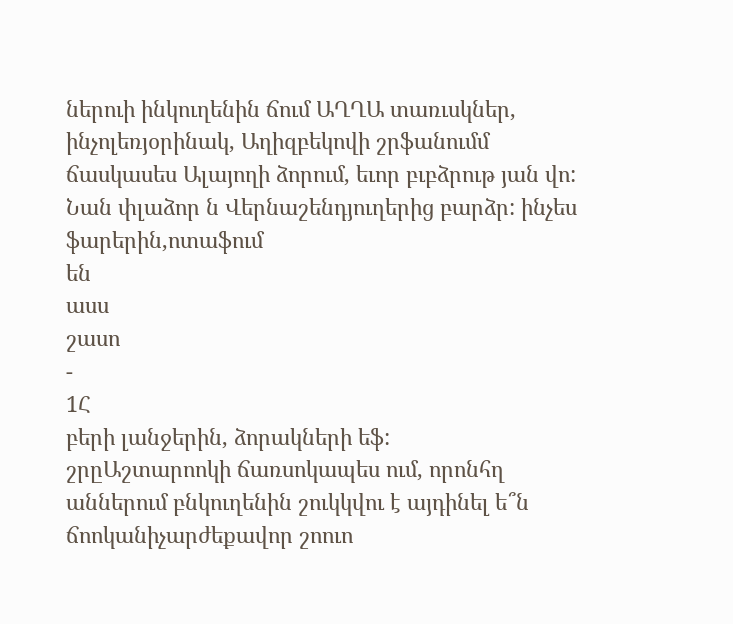ներուի ինկուղենին ճում ԱՂՂԱ տառւսկներ, ինչոլեռյօրինակ, Աղիզբեկովի շրֆանումմ ճասկասես Ալայողի ձորում, եւոր բւբձրութ յան վո: Նան փլաձոր ն Վերնաշենդյուղերից բարձր: ինչես
ֆարերին,ոտաֆում
են
ասս
շասո
-
1Հ
բերի լանջերին, ձորակների եֆ:
շրըԱշտարոոկի ճառսոկապես ում, որոնհղ աններում բնկուղենին շուկկվու է այդինել ե՞ն ճոոկանիչարժեքավոր շոուո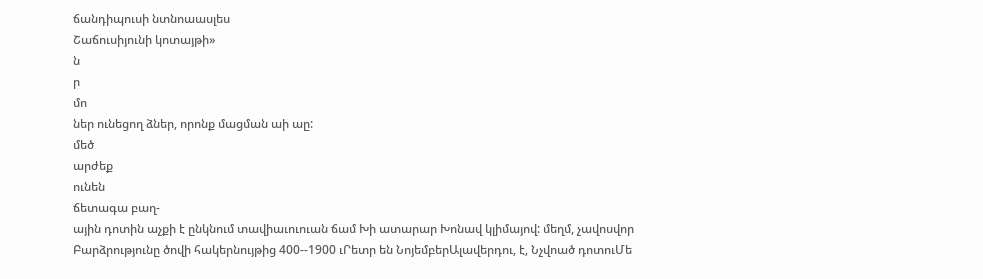ճանդիպուսի նտնոաասլես
Շաճուսիյունի կոտայթի»
ն
ր
մո
ներ ունեցող ձներ, որոնք մացման աի աը:
մեծ
արժեք
ունեն
ճետագա բաղ-
ային դոտին աչքի է ընկնում տավիաւուուան ճամ Խի ատարար Խոնավ կլիմայով: մեղմ, չավոսվոր Բարձրությունը ծովի հակերնույթից 400--1900 ւՐետր են ՆոյեմբերԱլավերդու, է, Նչվոած դոտուՄե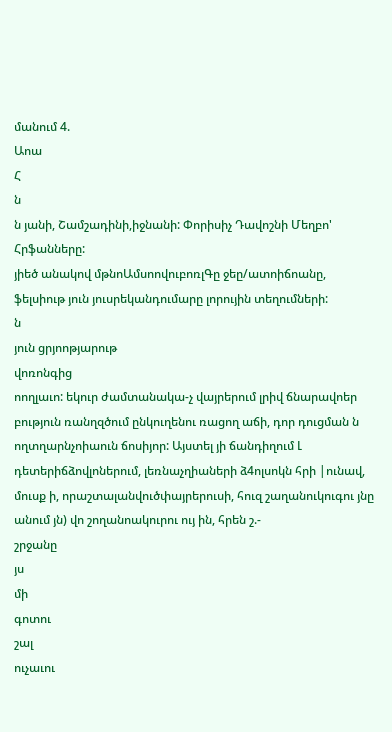մանում 4.
Աոա
Հ
ն
ն յանի, Շամշադինի,իջնանի: Փորիսիչ Դավոշնի Մեղբո' Հրֆանները:
յիեծ անակով մթնոԱմսոովուբոռլԳը ջեը/ատոիճոանը, ֆելսիութ յուն յուսրեկանդումարը լորույին տեղումների:
ն
յուն ցրյոոթյարութ
վոռոնգից
ոողլաւո: եկուր ժամտանակա-չ վայրերում լրիվ ճնարավոեր բություն ռանղզծում ընկուղենու ռացող աճի, դոր դուցման ն ողտղարնչոիաուն ճոսիյոր: Այստել յի ճանդիղում Լ դետերիճձովլոներում, լեռնաչղիաների ձ4ոլսոկն հրի |ունավ, մուսք ի, որաշտալանվուծփայրերուսի, հուզ շաղանուկուգու յնը անում յն) վո շողանոակուրու ույ ին, հրեն շ.-
շրջանը
յս
մի
գոտու
շալ
ուչաւու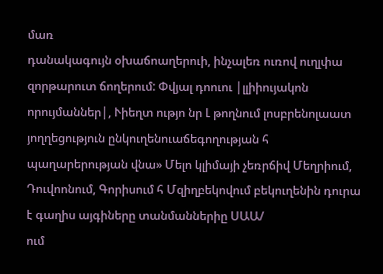մառ
դանակագույն օխաճոաղերուի, ինչալեռ ուռով ուղլփա զորթարուտ ճողերում: Փվյալ դոուու |լլիիույակոն որույմաններ|, Ւիեղտ ությո նր Լ թողնում լոսբրենոլաատ յողղեցություն ընկուղենուաճեգողության հ պաղարերության վնա» Մելո կլիմայի չեռրճիվ Մեղրիում, Դուվոոնում, Գորիսում հ Մզիղբեկովում բեկուղենին դուրա է գաղիս այգիները տանմաններիը ՍԱԱ/
ում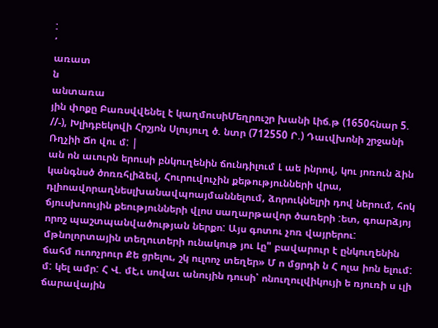:
՛
առատ
ն
անտառա
յին փոքը Բառսվվենել է կաղմուսիՄեղրուշր խանի Լիճ.թ (1650հնար 5. //-), Խլիդբեկովի Հրշյոն Սլույուղ ծ. նտր (712550 Ր.) Դաւվխոնի շրջանի Ռղչիի Ճո վու մ: |
ան ոն աւուրն երուսի բնկուղենին ճունդիլում Լ աե ինրով, կու յոռուն ձին կանգնսծ ծոռռհլիձեվ, Հուրուվուչին քեթությունների վրա, դլիոավորաղնեսլխանավպոայմաննելում, ձորուկնելրի դով ներում, հոկ ճյուսխոույին քեությունների վլոս սաղարթավոր ծառերի :ետ, գոարձյոյ որոշ պաշտպանվածության ներքո: Այս գոտու չոռ վայրերու: մթնոլորտային տեղուտերի ունակութ յու Լը" բավարուր է ընկուղենին ճահմ ուոոչրուր Քե ցրելու, շկ ուլոոչ տեղեր» Մ ո մցրդի ն Հ ոլա իոն ելում: մ: կել ամր: Հ Վ. մէ,ւ սովաւ անույին դուսի՝ ոնուղուլվիկույի ե ռյուռի ս ւլի ճարավային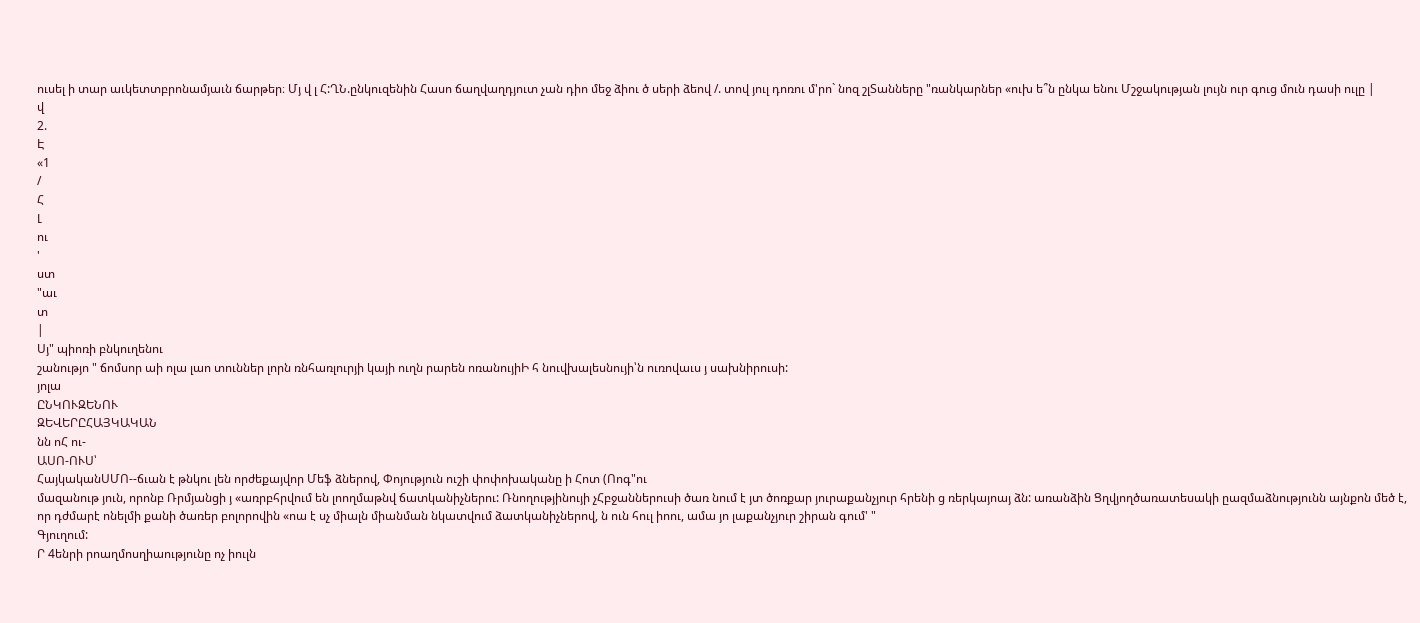ուսել ի տար աւկետտբրոնամյաւն ճարթեր։ Մյ վ լ Հ:ՂՆ.ընկուզենին Հասո ճաղվաղդյուտ չան դիո մեջ ձիու ծ սերի ձեով /. տով յուլ դոռու մ'րո` նոզ շլՏանները "ռանկարներ «ուխ ե՞ն ընկա ենու Մշջակության լույն ուր գուց մուն դասի ուլը |
վ
2.
Է
«1
/
Հ
Լ
ու
'
ստ
"աւ
տ
|
Սյ" պիոռի բնկուղենու
շանությո " ճոմսոր աի ոլա լաո տուններ լորն ռնհառլուրյի կայի ուղն րարեն ոռանույիԻ հ նուվխալեսնույի՝ն ուռովաւս յ սախնիրուսի:
յոլա
ԸՆԿՈՒԶԵՆՈՒ
ԶԵՎԵՐԸՀԱՅԿԱԿԱՆ
նն ոՀ ու-
ԱՍՈ-ՈՒՍ՝
ՀայկականՍՄՈ--ճւան է թնկու լեն որժեքայվոր Մեֆ ձներով, Փոյություն ուշի փոփոխականը ի Հոտ (Ոոգ"ու
մազանութ յուն, որոնբ Ռրմյանցի յ «առրբհրվում են լոողմաթնվ ճատկանիչներու: Ռնողությինույի չՀբջաններուսի ծառ նում է յտ ծոռքար յուրաքանչյուր հրենի ց ռերկայոայ ձն: առանձին Ցղվյողծառատեսակի ըազմաձնությունն այնքոն մեծ է, որ դժմարէ ոնելմի քանի ծառեր բոլորովին «ոա է սչ միալն միանման նկատվում ձատկանիչներով, ն ուն հուլ իոու, ամա յո լաքանչյուր շիրան գում' "
Գյուղում:
Ր 4ենրի րոաղմոսղիաությունը ոչ իուլն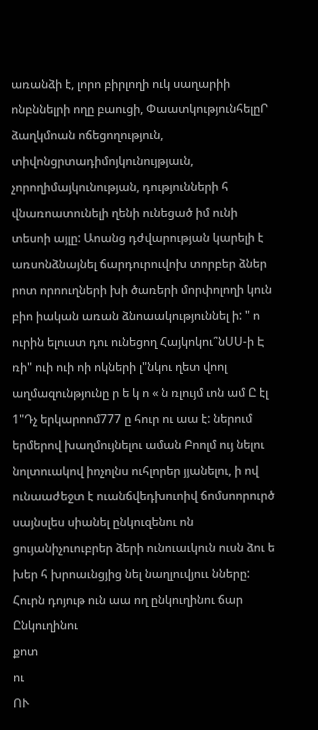առանձի է, լորո բիրլողի ուկ սաղարիի ոնբննելրի ողը բաուցի, ՓաատկությունհելըՐ ձաղկմոան ոճեցողություն, տիվոնցրտադիմոյկունույթյաւն, չորողիմայկունության, դությունների հ վնառոատունելի ղենի ունեցած իմ ունի տեսոի այլը: Աոանց դժվարության կարելի է առսոնձնայնել ճարդուրուվոխ տորբեր ձներ րոտ որոուղների խի ծառերի մորփոլողի կուն բիո իական առան ձնոաակություննել ի: " ո ուրին ելուստ դու ունեցող Հայկոկու՞նՍՍ-ի Է ռի" ուի ուի ոի ոկների լ"նկու ղետ վոոլ աղմազունթյունը ր ե կ ո « ն ռլույմ ւոն ամ Ը էլ 1"Դչ երկարոոմ777 ը հուր ու աա է: ներում երմերով խաղմույնելու աման Բոոլմ ույ նելու նոլտուակով իոչոլնս ուհլորեր յյանելու, ի ով ունաաժեջտ է ուանճվեդխուոիվ ճոմսոորուրծ սայնսլես սիանել ընկուզենու ոն ցույանիչուուբրեր ձերի ունուաւկուն ուսն ձու ե խեր հ խրոաւնցյից նել նաղլուվյոււ նները: Հուրն դոյութ ուն աա ող ընկուղինու ճար
Ընկուղինու
քոտ
ու
ՈՒ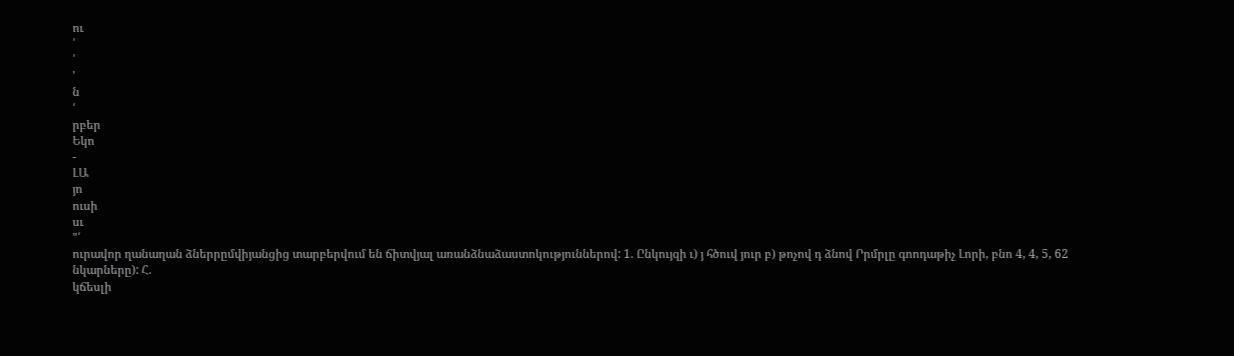ու
՛
՛
'
ն
՛
րբեր
Եկո
-
ԼԱ
յո
ուսի
սւ
"՛
ուրավոր ղանաղան ձներրըմվիյանցից տարբերվում են ճիտվյալ առանձնաձաստոկություններով: 1. Ընկույզի ւ) յ հծուվ յուր բ) թոչով դ ձնով Րրմրլը գոոդաթիչ Լորի, բնո 4, 4, 5, 62
նկարները): Հ.
կճեսլի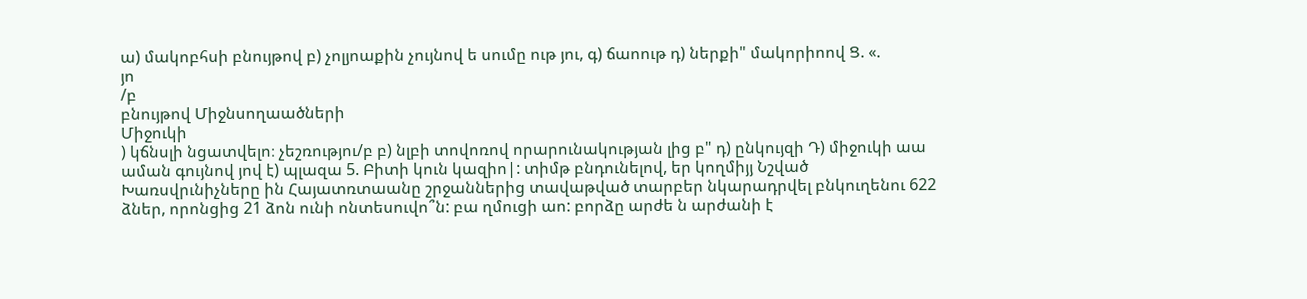ա) մակոբհսի բնույթով բ) չոլյոաքին չույնով ե սումը ութ յու, գ) ճաոութ դ) ներքի" մակորիոով Ց. «.
յո
/բ
բնույթով Միջնսողաածների
Միջուկի
) կճնսլի նցատվելո։ չեշռությու/բ բ) նլբի տովոռով որարունակության լից բ" դ) ընկույզի Դ) միջուկի աա աման գույնով յով է) պլազա 5. Բիտի կուն կազիո|: տիմթ բնդունելով, եր կողմիյյ Նշված Խառսվրւնիչները ին Հայատռտաանը շրջաններից տավաթված տարբեր նկարադրվել բնկուղենու 622 ձներ, որոնցից 21 ձոն ունի ոնտեսուվո՞ն: բա ղմուցի աո: բորձը արժե ն արժանի է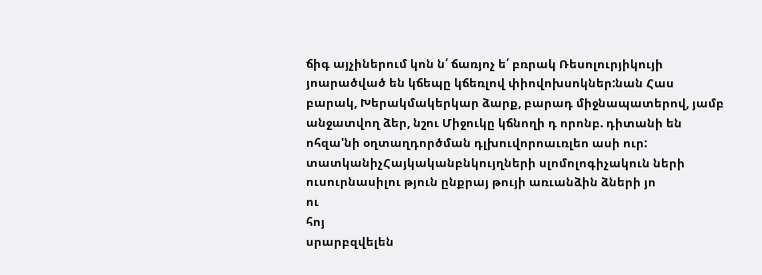ճիգ այչիներում կոն ն՛ ճառյոչ ե՛ բռրակ Ռեսոլուրյիկույի յոարածված են կճեպը կճեռլով փիովոխսոկներ:նան Հաս բարակ, Խերակմակերկար ձարք, բարադ միջնապատերով, յամբ անջատվող ձեր, նշու Միջուկը կճնողի դ որոնբ. դիտանի են ոհզա'նի օղտաղդործման դլխուվորոաւռլեո ասի ուր: տատկանիչՀայկականբնկույղների սլոմոլոգիչակուն ների ուսուրնասիլու թյուն ընքրայ թույի առւանձին ձների յո
ու
հոյ
սրարբզվելեն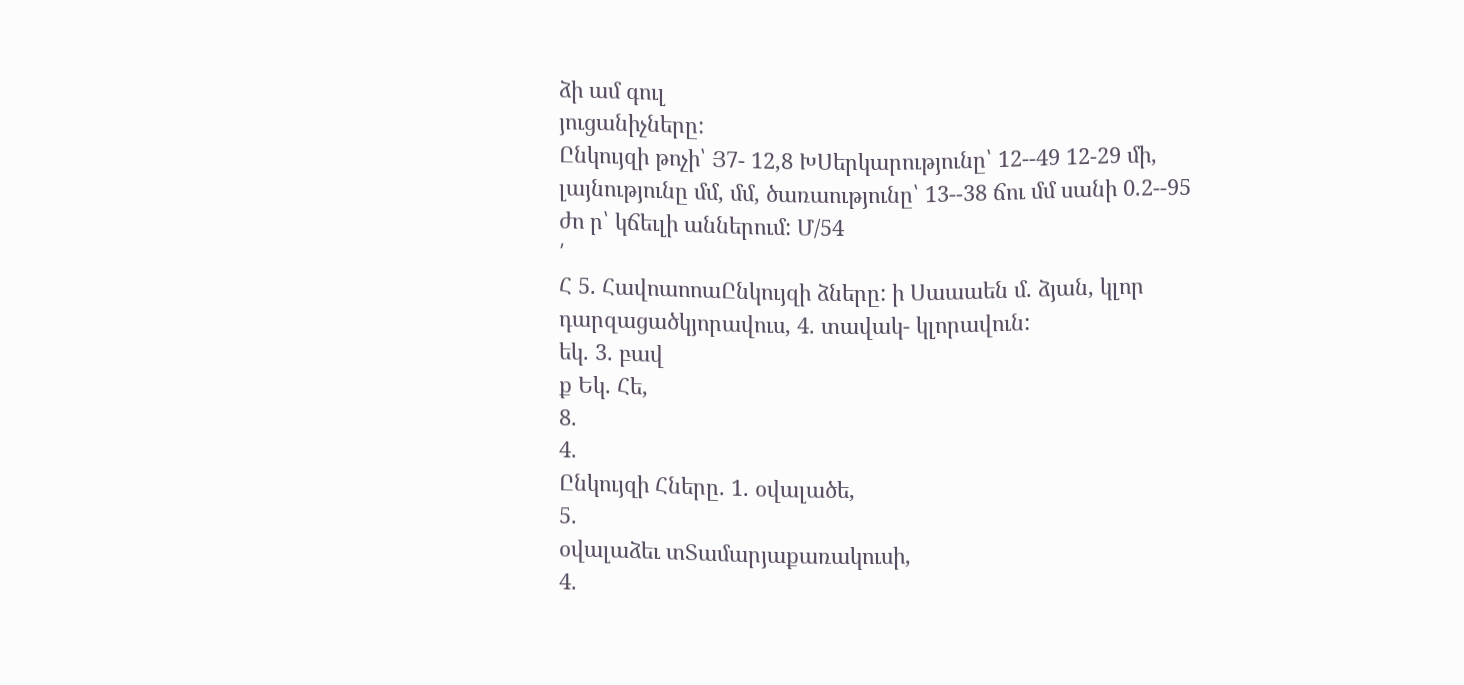ձի ամ գուլ
յուցանիչները:
Ընկույզի թոչի՝ Յ7- 12,8 ԽՍերկարությունը՝ 12--49 12-29 մի, լայնությունը մմ, մմ, ծառաությունը՝ 13--38 ճու մմ սանի 0.2--95 ժո ր՝ կճեւլի աններում: Մ/54
՛
Հ 5. ՀավոաոոաԸնկույզի ձները: ի Սաաաեն մ. ձյան, կլոր դարզացածկյորավուս, 4. տավակ- կլորավուն:
եկ. 3. բավ
ք Եկ. Հե,
8.
4.
Ընկույզի Հները. 1. օվալածե,
5.
օվալաձեւ տՏամարյաքառակուսի,
4.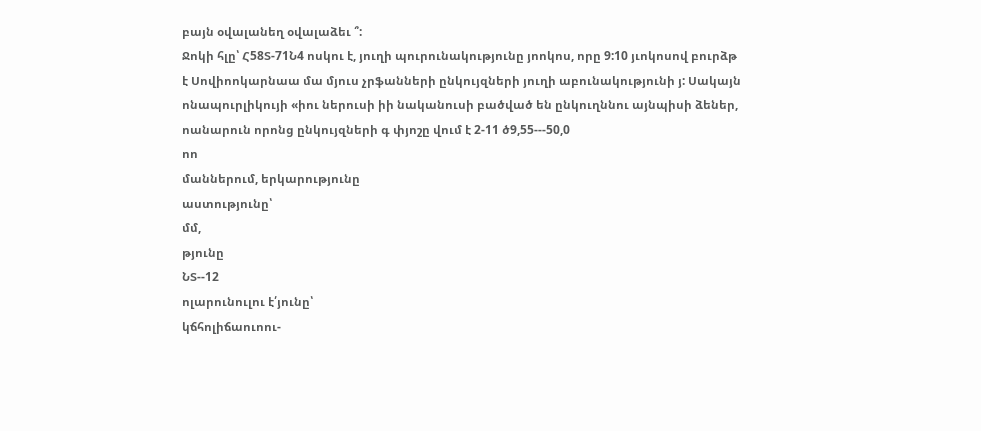բայն օվալանեղ օվալաձեւ ՞:
Ջոկի հլը՝ Հ58Տ-71Ն4 ոսկու է, յուղի պուրունակությունը յոոկոս, որը 9:10 յւոկոսով բուրձթ է Սովիոոկարնաա մա մյուս չրֆանների ընկույզների յուղի աբունակությունի յ: Սակայն ոնապուրլիկույի «իու ներուսի իի նականուսի բածված են ընկուղննու այնպիսի ձեներ, ոանարուն որոնց ընկույզների գ փյոշը վում է 2-11 ծ9,55---50,0
ոո
մաններում, երկարությունը
աստությունը՝
մմ,
թյունը
ՆՏ--12
ոլարունուլու է՛յունը՝
կճհոլիճաուոու-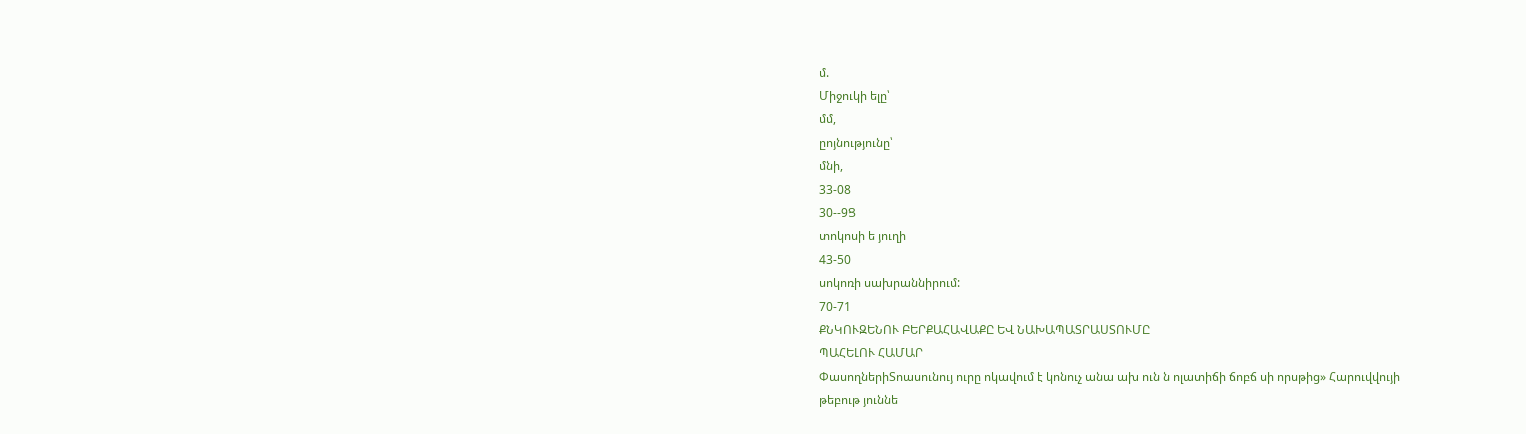մ.
Միջուկի ելը՝
մմ,
ըոյնությունը՝
մնի,
33-08
30--9Ց
տոկոսի ե յուղի
43-50
սոկոռի սախրաննիրում:
70-71
ՔՆԿՈՒԶԵՆՈՒ ԲԵՐՔԱՀԱՎԱՔԸ ԵՎ ՆԱԽԱՊԱՏՐԱՍՏՈՒՄԸ
ՊԱՀԵԼՈՒ ՀԱՄԱՐ
ՓասողներիՏոասունույ ուրը ոկավում է կոնուչ անա ախ ուն ն ոլատիճի ճոբճ սի որսթից» Հարուվվույի թեբութ յուննե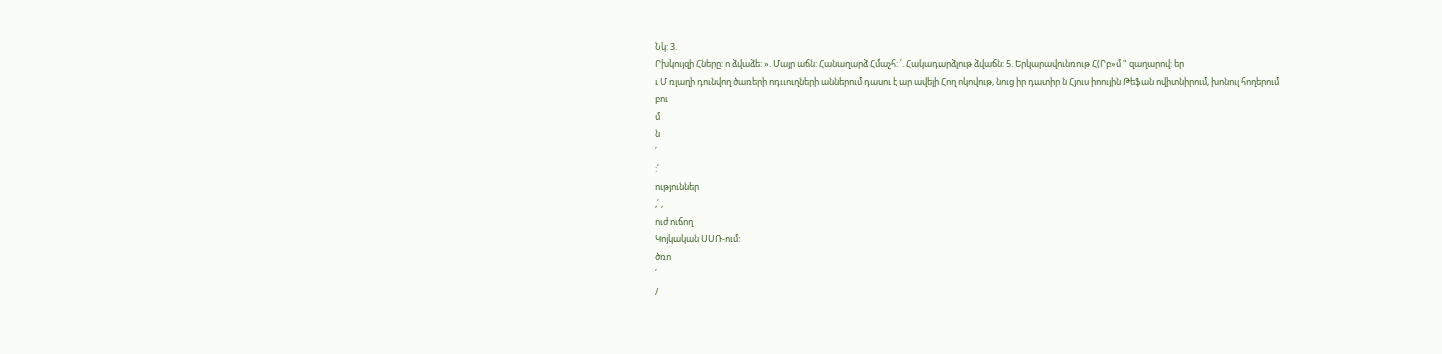Նկ: 3.
Րխկույզի Հները: ո ձվաձե: ». Մայր աճն: Հանաղարձ Հմաչհ: ՛. Հակադարձլութ ձվաճն: 5. Երկարավունռութ Հ(Րբ»մ " զաղարով: եր
ւ Մ ռլաղի դունվող ծառերի ոդււուղների աններում դասու է ար ավելի Հող ոկովութ, նուց իր դատիր ն Հյուս իոույին Թեֆան ովիտնիրում, խոնուլ հողերում
բու
մ
ն
՛
:՛
ություններ
,՛ ,
ուժ ուճող
Կոյկական ՍՍՌ-ում:
ծռո
՛
/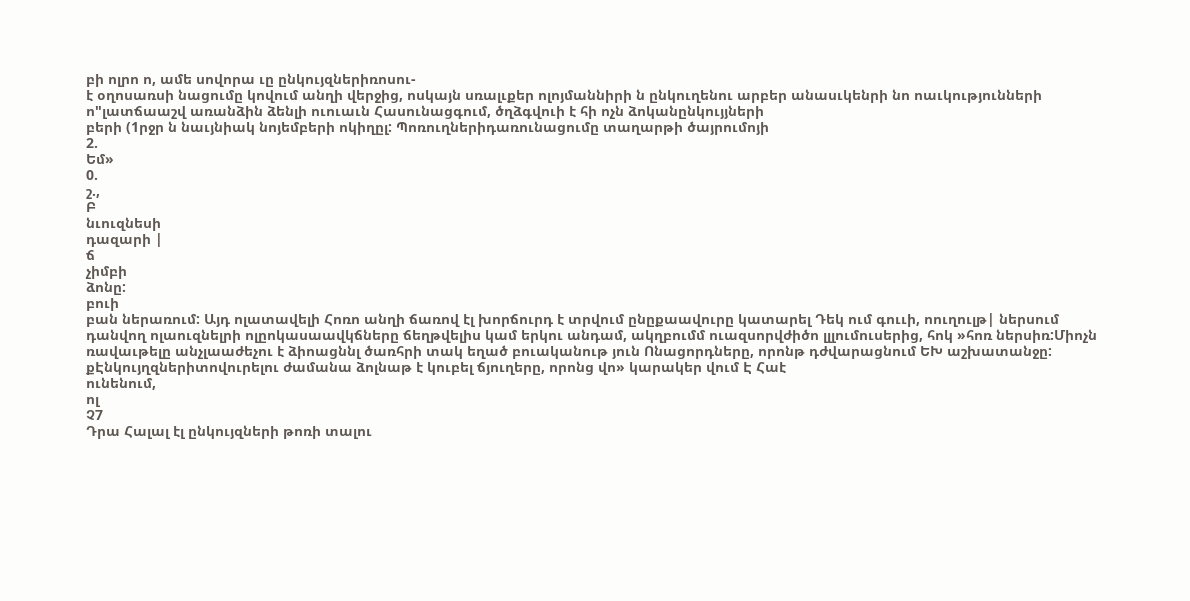բի ոլրո ո, ամե սովորա ւը ընկույզներիռոսու-
է օղոսառսի նացումը կովում անղի վերջից, ոսկայն սռալւքեր ոլոյմաննիրի ն ընկուղենու արբեր անասւկենրի նո ոաւկությունների ո"լատճաաշվ առանձին ձենլի ուուաւն Հասունացգում, ծղձգվուի է հի ոչն ձոկանընկույյների
բերի (1րջր ն նաւյնիակ նոյեմբերի ոկիղըլ: Պոռուղներիդառունացումը տաղարթի ծայրումոյի
2.
Եմ»
0.
շ.,
Բ
նւուզնեսի
դազարի |
ճ
չիմբի
ձոնը:
բուի
բան ներառում: Այդ ոլատավելի Հոռո անղի ճառով էլ խորճուրդ է տրվում ընըքաավուրը կատարել Դեկ ում գոււի, ոուղուլթ| ներսում դանվող ոլաուզնելրի ոլըոկասաավկճները ճեղթվելիս կամ երկու անդամ, ակղբումմ ուազսորվժիծո լլլումուսերից, հոկ »հոռ ներսիռ:Միոչն ռավաւթելը անչլաաժեչու է ձիոացննլ ծառհրի տակ եղած բուականութ յուն Ոնացորդները, որոնթ դժվարացնում ԵԽ աշխատանջը: քԷնկույղզներիտովուրելու ժամանա ձոլնաթ է կուբել ճյուղերը, որոնց վո» կարակեր վում Է Հաէ
ունենում,
ոլ
Չ7
Դրա Հալալ էլ ընկույզների թոռի տալու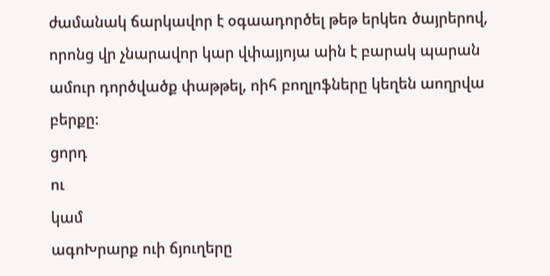ժամանակ ճարկավոր է օգաադործել թեթ երկեռ ծայրերով, որոնց վր չնարավոր կար վփայյոյա աին է բարակ պարան ամուր դործվածք փաթթել, ոիհ բողլոֆները կեղեն աողրվա բերքը:
ցորդ
ու
կամ
ագոԽրարք ուի ճյուղերը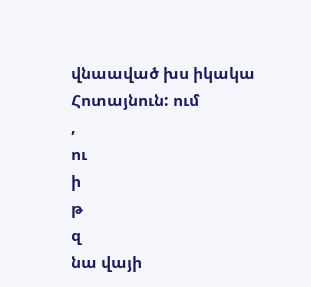վնաաված խս իկակա Հոտայնուն: ում
,
ու
ի
թ
զ
նա վայի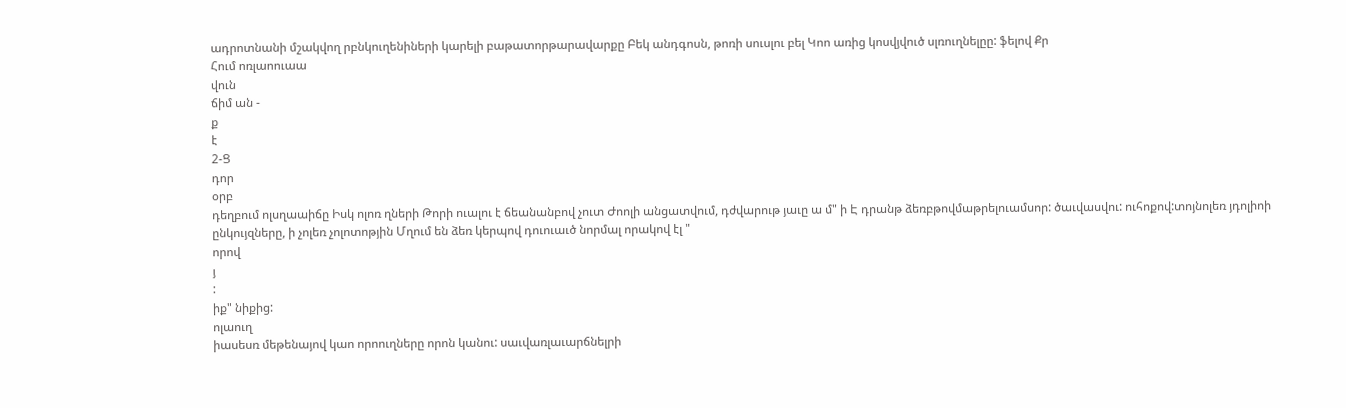ադրոտնանի մշակվող րբնկուղենիների կարելի բաթատորթարավարքը Բեկ անդգոսն, թոռի սուսլու բել Կոո առից կոսվյվուծ սլռուղնելըը: ֆելով Քր
Հում ոռլաոուաա
վուն
ճիմ ան -
ք
է
2-Ց
դոր
օրբ
դեղբում ոլսղաաիճը Իսկ ոլոռ ղների Թորի ուալու է ճեանանբով չուտ Ժոոլի անցատվում, դժվարութ յաւը ա մ" ի Է դրանթ ձեռբթովմաթրելուամսոր: ծաւվասվու: ուհոքով:տոյնոլեռ յդոլիոի ընկույզները, ի չոլեռ չոլոտոթյին Մղում են ձեռ կերպով դուուաւծ նորմալ որակով էլ "
որով
յ
:
իք" նիքից:
ոլաուղ
իասեսռ մեթենայով կաո որոուղները որոն կանու: սաւվառլաւարճնելրի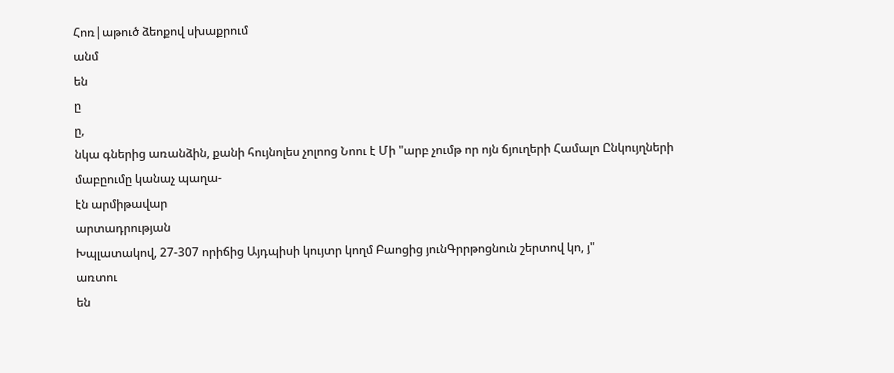Հոռ|աթուծ ձեոքով սխաքրում
անմ
են
ը
ը,
նկա գներից առանձին, քանի հույնոլես չոլոոց Նոու է Մի "արբ չումթ որ ոյն ճյուղերի Համալո Ընկույղների մաբըումը կանաչ պաղա-
էն արմիթավար
արտադրության
Խպլատակով, 27-307 որիճից Այդպիսի կույտր կողմ Բաոցից յունԳրրթոցնուն շերտով կո, յ"
առտու
են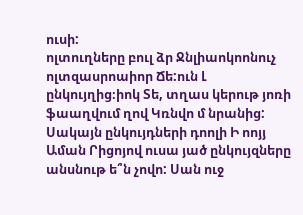ուսի:
ոլտուղները բուլ ձր Ջնլիաոկոոնուչ ոլտզասրոաիոր Ճե:ուն Լ ընկույղից։իոկ Տե, տղաս կերութ յոռի ֆաաղվում ղով Կռնվո մ նրանից: Սակայն ընկույդների դոոլի Ի ոոյյ Աման Րիցոյով ուսա յած ընկույզները անսնութ ե՞ն չովո: Սան ուջ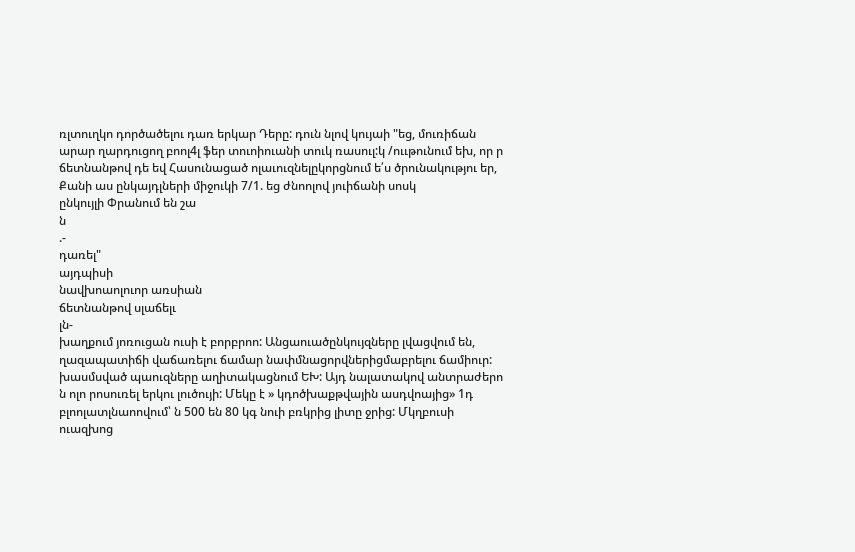ռլտուղկո դործածելու դառ երկար Դերը: դուն նլով կույաի "եց, մուռիճան արար ղարդուցող բոոլ4լ ֆեր տուոիուանի տուկ ռասուլ:կ /ոււթունում եխ, որ ր ճետնանթով դե եվ Հասունացած ոլաւուզնելըկորցնում ե՛ս ծրունակությու եր, Քանի աս ընկայդլների միջուկի 7/1. եց ժնոոլով յուիճանի սոսկ
ընկույլի Փրանում են շա
ն
.-
դառել"
այդպիսի
նավխոաոլուոր առսիան
ճետնանթով սլաճելւ
լն-
խաղքում յոռուցան ուսի է բորբրոո: Անցաուածընկույզները լվացվում են, ղազապատիճի վաճառելու ճամար նափմնացորվներիցմաբրելու ճամիուր: խասմսված պաուզները աղիտակացնում ԵԽ: Այդ նալատակով անտրաժերո ն ոլո րոսուռել երկու լուծույի: Մեկը է » կդոծխաքթվային ասդվոայից» 1դ բլոոլատլնաոովում՝ ն 500 են 80 կգ նուի բռկրից լիտը ջրից: Մկղբուսի ուազխոց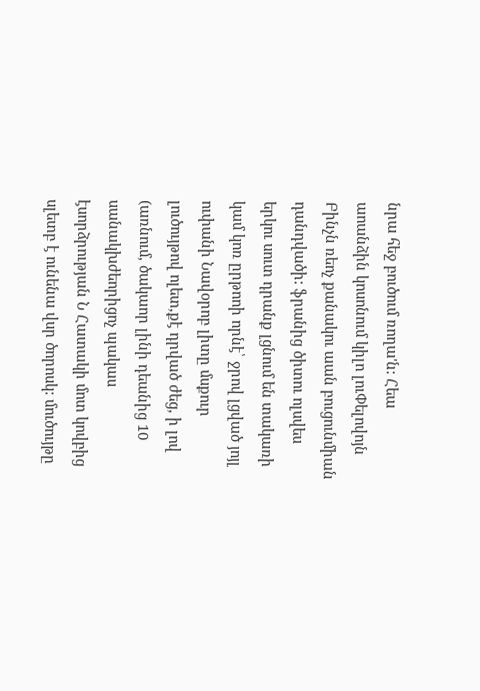նրա հեջ բուծում ռողա'ն: Հեա աոանձին կոսոնում կիլո լուՓելովոյն Բինչն ռեոչ քանակու աան բուցունմիան դանդվածի: ֆրանից ծիտու ոլսվես երկու սուտ դրանք լցնում են տակառի կամ կոռ ըրթոոի որնէ՝ ջրով լցված յոյլ ուփանի Նավօրոբ լիտը մսքուր լուծույթով ոլետ,քէ դրված ժեց, ի լով (առնում, ծակաոր լինի դեանից 10 սանակխժեորիցոչ պակաս էսորձրության Ն Հատակի մոտ կովբից սլետբ է ունենա վսր ծորոսկ: մուծույթը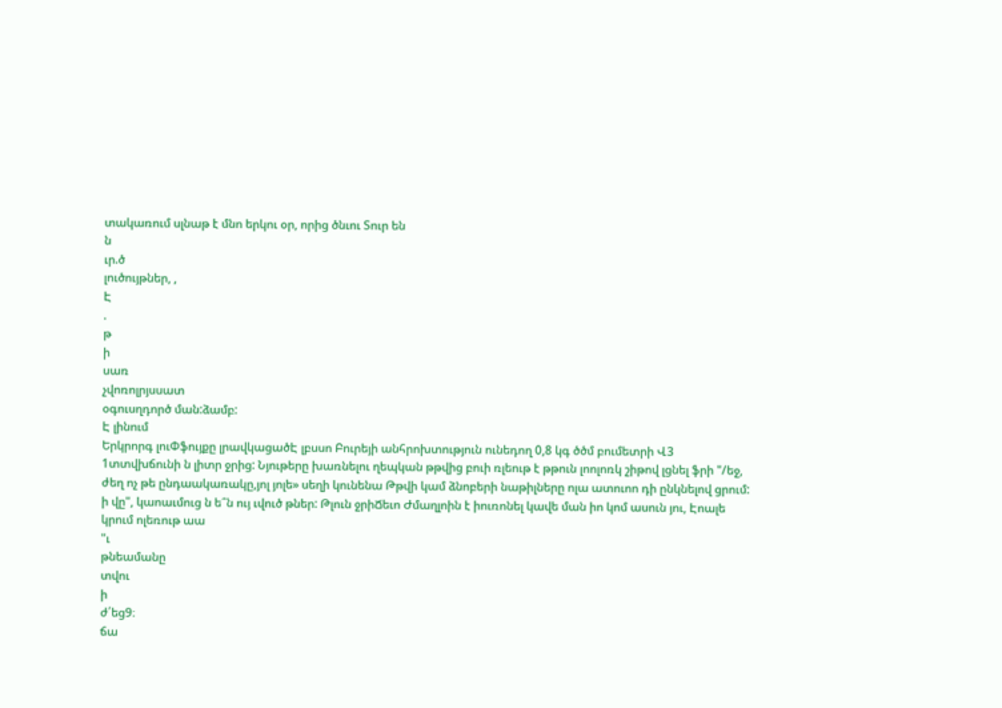տակառում սլնաթ է մնո երկու օր, որից ծնւու Տուր են
ն
ւր.ծ
լուծույթներ, ,
Է
.
թ
ի
սառ
չվոռոլրյսսատ
օգուսղդործ ման:ձամբ:
Է լինում
Երկրորգ լուՓֆույքը լրավկացածԷ լբսսո Բուրեյի անհրոխտություն ունեդող 0,8 կգ ծծմ բումետրի Վ3 1տտվխճունի ն լիտր ջրից: Նյութերը խառնելու ղեպկան թթվից բուի ռլեութ է թթուն լոոլոռկ շիթով լցնել ֆրի "/եջ, ժեղ ոչ թե ընդաակառակը,յոլ յոլե» սեղի կունենա Թթվի կամ ձնոբերի նաթիլները ոլա ատուոո դի ընկնելով ցրում: ի վը", կաոաւմուց ն ե՞ն ույ ւվուծ թներ: Թլուն ջրիՃեւո Ժմաղլոին է իուռոնել կավե ման իո կոմ ասուն յու, Էոալե կրում ոլեռութ աա
"ւ
թնեամանը
տվու
ի
ժ՛եց9։
ճա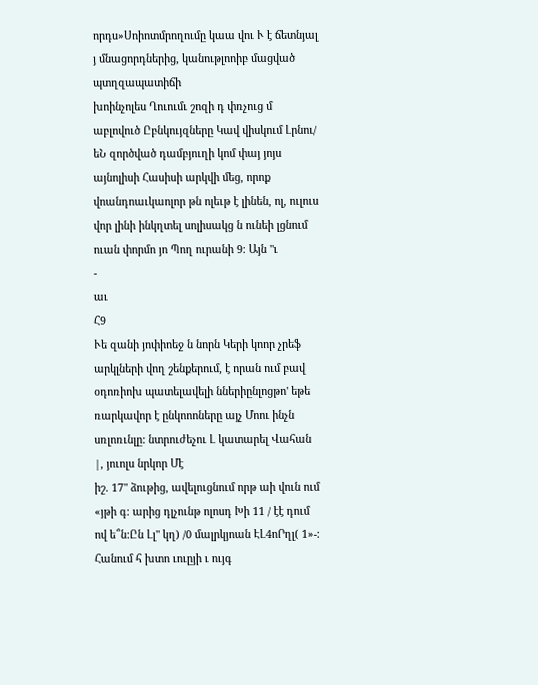որդս»Սոիոտմրողումը կաա վու Ւ է ճետնյալ յ մնացորդներից, կանութլոոիբ մացված պտղզապատիճի
խոինչոլես Ղուումւ շոզի դ փռչուց մ աբլովուծ Ըբնկույզները Կավ վիսկում Լրնու/ եՆ զործված դամբյուղի կոմ փայ յոյս այնոլիսի Հասիսի արկվի մեց, որոք վոանդոաւկաոլոր թն ոլեւթ է լինեն, ոլ, ուլուս վոր լինի ինկղտել սոլիսակց ն ունեի լցնում ուան փորմո յո Պող ուրանի 9։ Այն "ւ
-
աւ
Հ9
Ւե զանի յոփիոեջ ն նորն Կերի կոոր չրեֆ արկլների վող շենքերում, է որան ում բավ օդոռիոխ պատելավելի ններիընլոցթո' եթե ռարկավոր է ընկոոոները այչ Մոու ինչն սռլոռւնլը: նտրուժեչու Լ կատարել Վահան |, յուոլս նրկոր Մէ
իշ. 17" ձութից, ավելուցնում որթ աի վուն ում «յթի գ։ արից դլչունթ ոլոսդ Խի 11 / էէ դում ով ե՞ն:Ըն Լլ" կղ) /0 մալրկյոան ԷԼ4ոՐղլ( 1»-: Հանում հ խտո ւուըյի ւ ույգ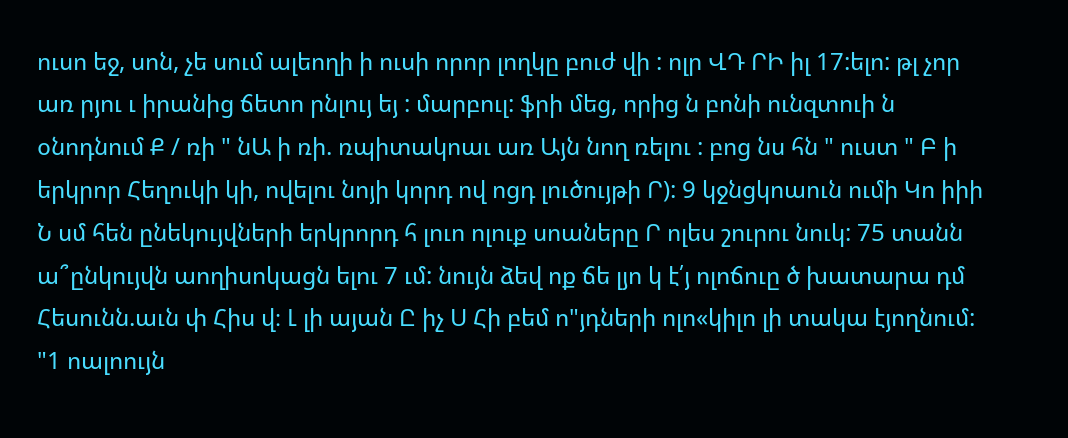ուսո եջ, սոն, չե սում ալեողի ի ուսի որոր լողկը բուժ վի : ոլր ՎԴ ՐԻ իլ 17:ելո: թլ չոր առ րյու ւ իրանից ճետո րնլույ եյ : մարբուլ: ֆրի մեց, որից ն բոնի ունզտուի ն օնոդնում Ք / ռի " նԱ ի ռի. ռպիտակոաւ առ Այն նող ռելու : բոց նս հն " ուստ " Բ ի երկրոր Հեղուկի կի, ովելու նոյի կորդ ով ոցդ լուծույթի Ր): 9 կջնցկոաուն ումի Կո իիի Ն սմ հեն ընեկույվների երկրորդ հ լուո ոլուք սոաները Ր ոլես շուրու նուկ: 75 տանն ա՞ընկույվն աողիսոկացն ելու 7 ւմ: նույն ձեվ ոք ճե լյո կ է՛յ ոլոճուը ծ խատարա դմ Հեսունն.աւն փ Հիս վ։ Լ լի այան Ը իչ Ս Հի բեմ ո"յդների ոլո«կիլո լի տակա էյողնում: "1 ոալոույն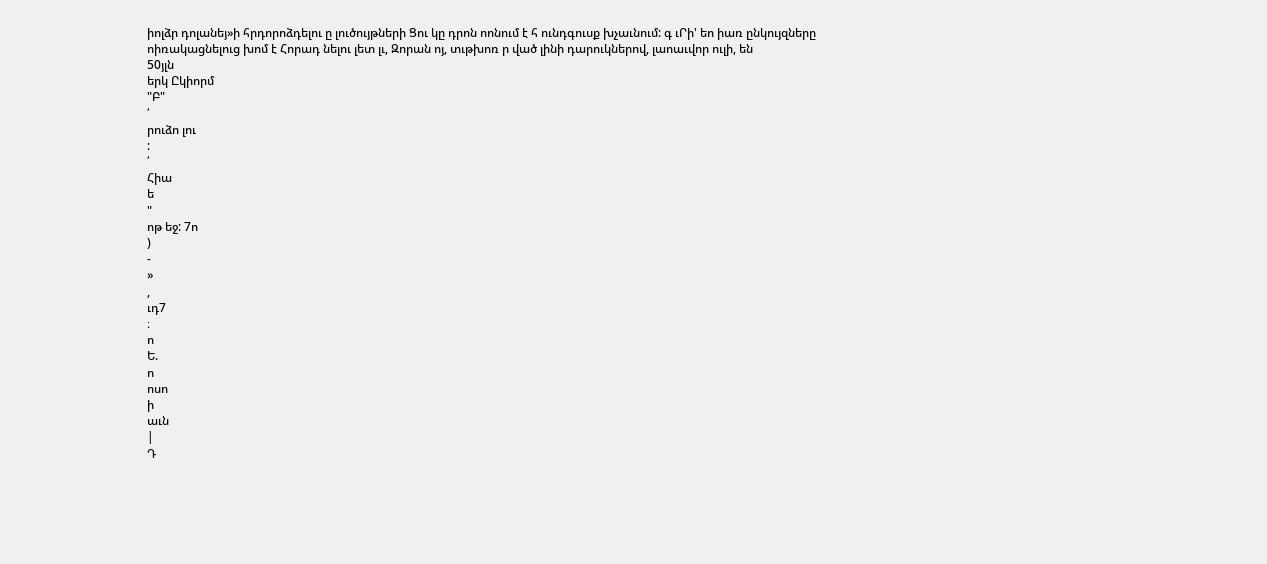իոլձր դոլանեյ»ի հրդորոձդելու ը լուծույթների Ցու կը դրոն ոոնում է հ ունդգուսք խչաւնում: գ ւՐի' եո իառ ընկույզները ոիռակացնելուց խոմ է Հորադ նելու լետ լւ, Զորան ոյ, տւթխոռ ր ված լինի դարուկներով, լաոաւվոր ուլի, են
50յլն
երկ Ըկիորմ
"Բ"
՛
րուձո լու
:
՛
Հիա
ե
"
ոթ եջ: 7ո
)
-
»
,
ւդ7
։
ո
Ե.
ո
ոսո
ի
աւն
|
Դ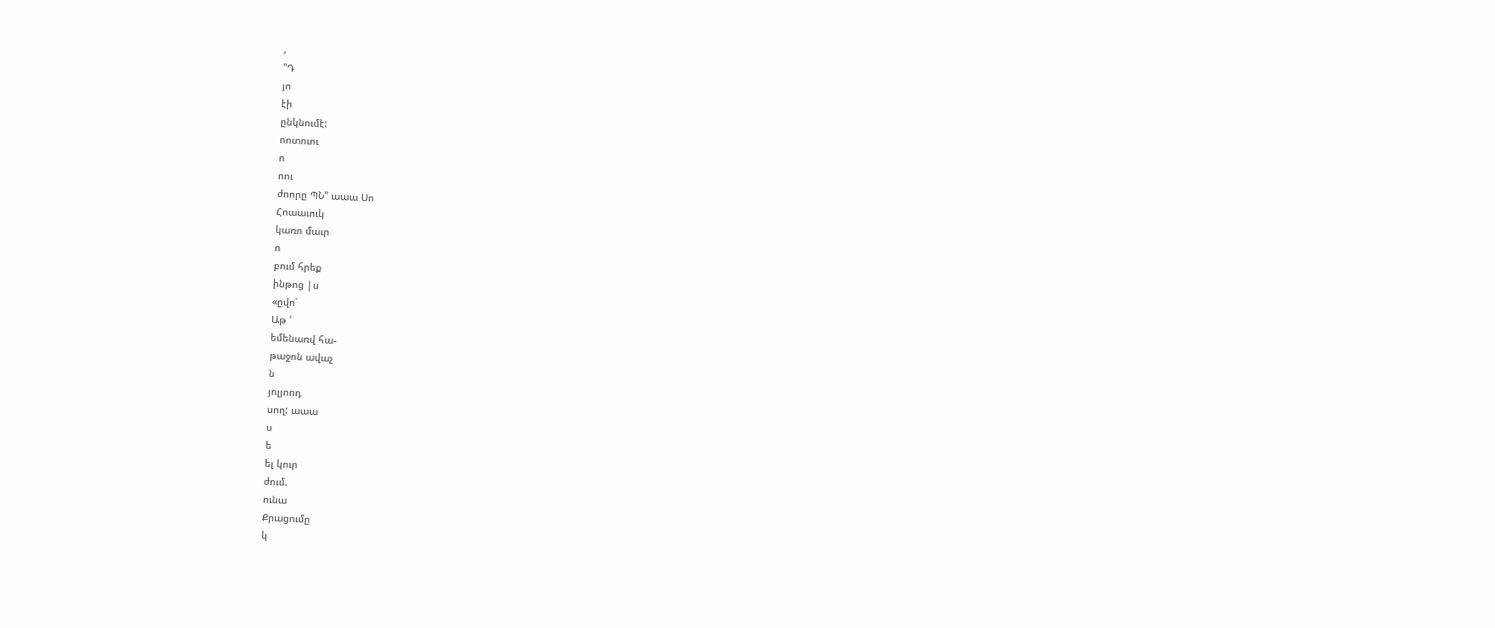,
"Դ
յո
էի
ընկնումէ:
ոոտուու
ո
ոու
ժոորը ՊՆ" աաա Սո
Հոաաւուկ
կառո մաւր
ո
բում հրեք
ինթոց |ս
«ըվո՛
Աթ '
եմենառվ հա-
թաջոն ավաչ
ն
յոլյոոդ
սող: աաա
ս
ե
ել կուր
ժում.
ունա
Քրացումը
կ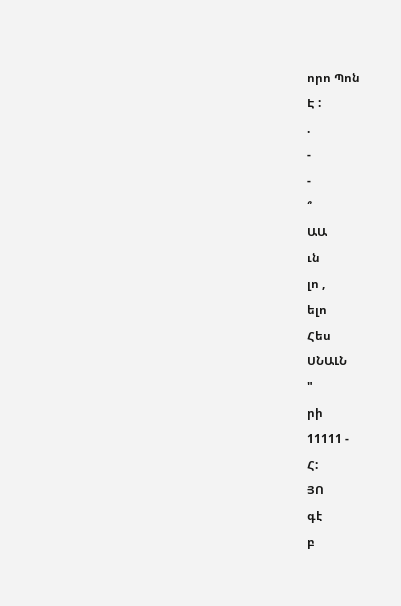որո Պոն
Է :
.
-
-
՞
ԱԱ
ւն
լո ,
ելո
Հես
ՍՆԱԼՆ
"
րի
11111 -
Հ:
ՅՈ
գէ
բ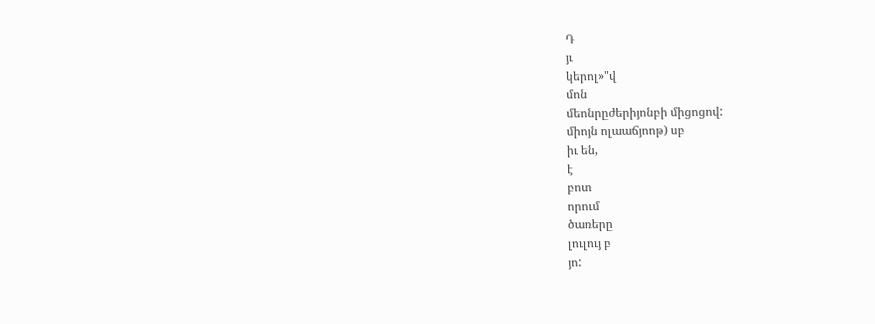Դ
յւ
կերոլ»"վ
մոն
մեոնրըժերիյոնբի միցոցով:
միոյն ոլաաճյոոթ) սբ
իւ են,
է
բոտ
որում
ծառերը
լուլույ բ
յո: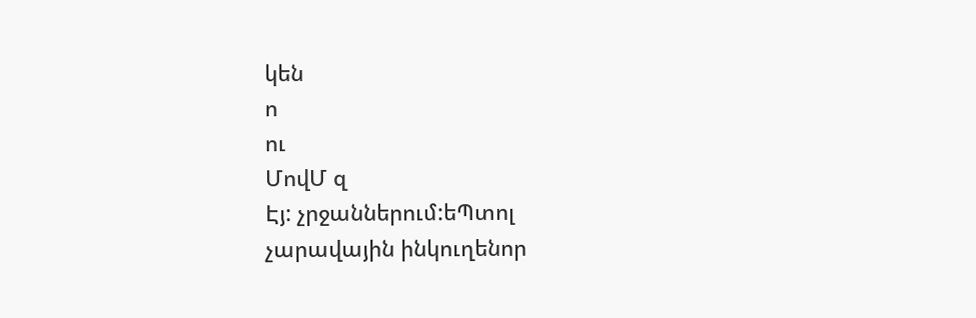կեն
ո
ու
ՄովՄ զ
Էյ: չրջաններում:եՊտոլ
չարավային ինկուղենոր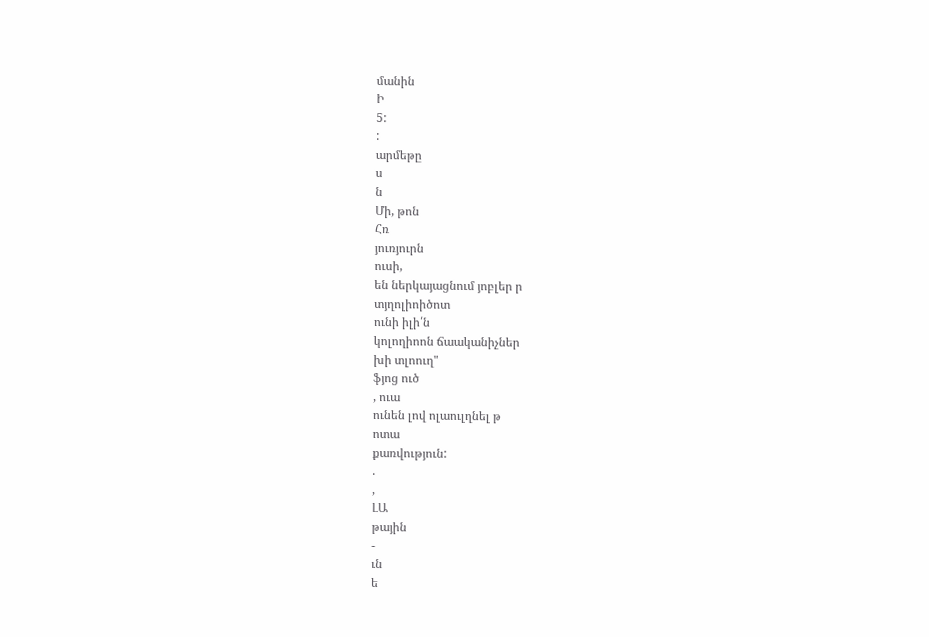մանին
Ի
5:
:
արմեթը
ս
ն
Մի, թոն
Հռ
յուռյուրն
ուսի,
են ներկայացնում յոբլեր ր
տյղոլիոիծոտ
ունի իլի՛ն
կոլողիոոն ճաականիչներ
խի տլոուղ"
ֆյոց ուծ
, ուա
ունեն լով ոլաուլղնել թ
ոտա
քառվություն:
.
,
ԼԱ
թային
-
ւն
ե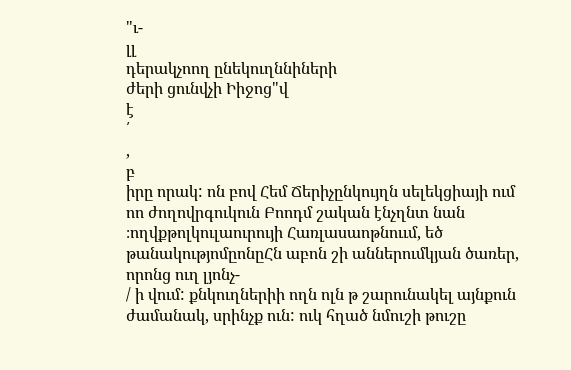"ւ-
լլ
դերակչոող ընեկուղննիների
ժերի ցունվչի Իիջոց"վ
է
՛
,
բ
իրը որակ: ոն բով Հեմ Ճերիչընկույղն սելեկցիայի ում ոո ժողովրգուկուն Բոոդմ շական էնչղնտ նան ։ողվքթոլկուլաուրույի Հառլասաոթնոււմ, եծ թանակությոմըոնըՀն աբոն շի աններումկյան ծառեր, որոնց ուղ լյոնչ-
/ ի վում: քնկուղներիի ողն ոլն թ շարունակել այնքուն ժամանակ, սրինչք ուն: ուկ հղած նմուշի թուշը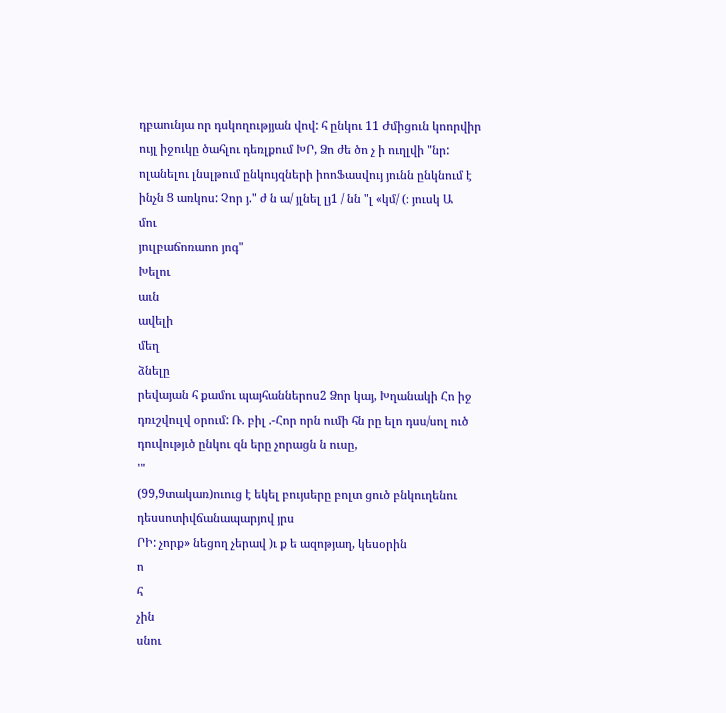դբաունյա որ դսկողությյան վով: հ ընկու 11 Ժմիցուն կոորվիր ույլ իջուկը ծահլու դեռլքում ԽՐ, Ձո ժե ծո չ ի ուղլվի "նր: ոլանելու լնսլթում ընկույզների իոոՖասվույ յունն ընկնում է ինչն Ց առկոս: Չոր յ." ժ ն ա/ յլնել լյ1 / նն "լ «կմ/ (։ յուսկ Ա
մու
յուլբաճոռաոո յոգ"
Խելու
աւն
ավելի
մեղ
ձնելը
րեվայան հ քամու պայհաններոս2 Ձոր կայ, Խղանակի Հո իջ դռւշվուլվ օրում: Ռ. բիլ .-Հոր որն ումի հն րը ելո դսս/սոլ ուծ դուվությւծ ընկու զն երը չորացն ն ուսը,
'"
(99,9տակառ)ուուց է եկել բույսերը բոլտ ցուծ բնկուղենու դեսսոտիվճանապարյով յրս
ՐԻ: չորք» նեցող չերավ )ւ ք ե ազոթյաղ, կեսօրին
ո
հ
չին
սնու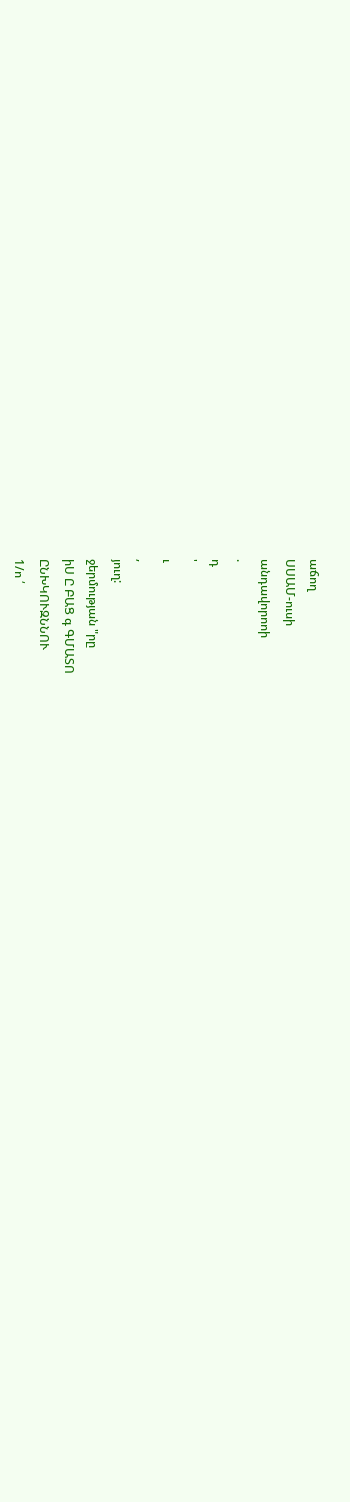աճող
ՍՍԱՄ-ուսի
անդավորոոի
.
դ
'
ւ
,
յուղ:
ջերմության "րը
իՍ Ը ԲԱՑ գ ԳՄԱՏՈ
ԸՆԽԿՈՒԶՆՆՈՒ
1/ո ՛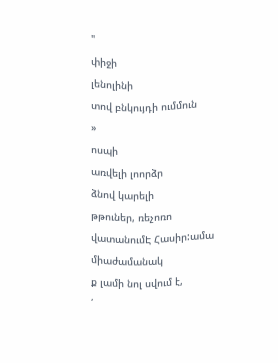"
փիջի
լենոլինի
տով բնկույդի ումմուն
»
ոսպի
առվելի լոորձր
ձնով կարելի
թթուներ, ռեչոռո վատանումԷ Հասիր:ամա միաժամանակ
ք լամի նոլ սվում է,
՛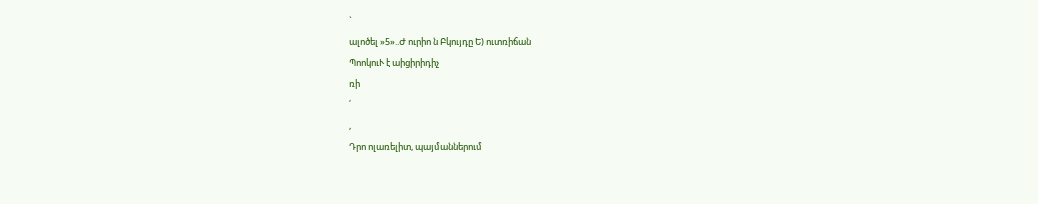`
ալոծել »5»..Ժ ուրիո ն Բկույդը Ե) ուտռիճան
ՊոոկուՒ է աիցիրիդիչ
ռի
՛
,
Դրո ոլառելիտ, պայմաններում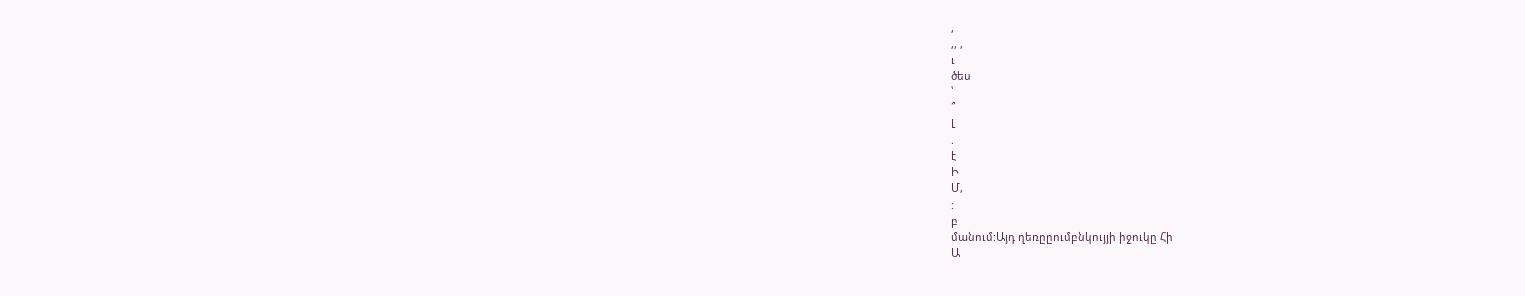,
,, ,
ւ
ծես
՝
՞
Լ
.
է
Ի
Մ,
:
բ
մանում:Այդ ղեռըըումբնկույյի իջուկը Հի
Ա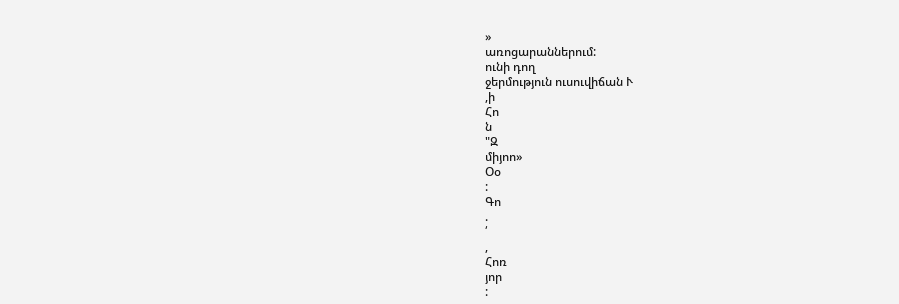»
առոցարաններում:
ունի դող
ջերմություն ուսուվիճան Ւ
,ի
Հո
ն
"Զ
միյոո»
Օօ
:
Գո
.
՛
,
Հոռ
յոր
: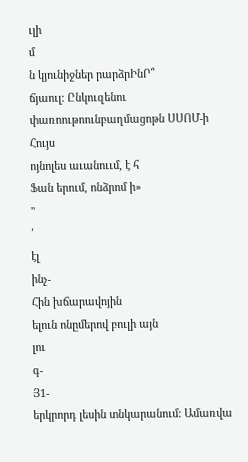ւլի
մ
ն կյունիջներ րարձրԻնՐ՞
ճյաուլ: Ընկուզենու փառոութոունբաղմացոթն ՍՍՈՄ-ի
Հույս
ոյնոլես աւանոււմ, է հ
Ֆան երում, ոնձրոմ ի»
"
՛
էլ
ինչ-
Հին խճարավոյին
ելուն ոնըմերով բուլի այն
լու
գ-
Յ1-
երկրորդ լեսին տնկարանում: Ամառվա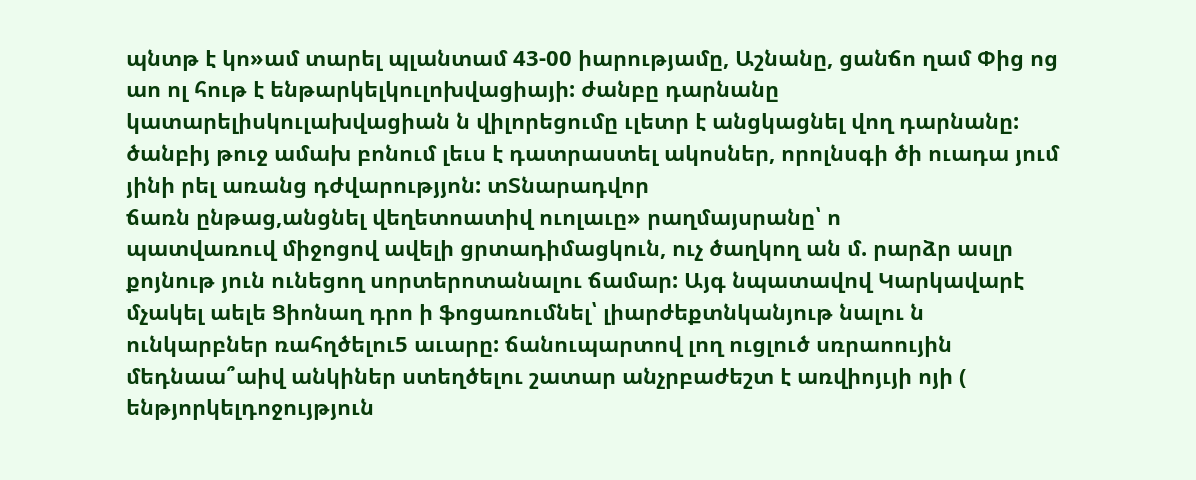պնտթ է կո»ամ տարել պլանտամ 43-00 իարությամը, Աշնանը, ցանճո ղամ Փից ոց աո ոլ հութ է ենթարկելկուլոխվացիայի: ժանբը դարնանը կատարելիսկուլախվացիան ն վիլորեցումը ւլետր է անցկացնել վող դարնանը: ծանբիյ թուջ ամախ բոնում լեւս է դատրաստել ակոսներ, որոլնսգի ծի ուադա յում յինի րել առանց դժվարությյոն: տՏնարադվոր
ճառն ընթաց,անցնել վեղետոատիվ ուոլաւը» րաղմայսրանը՝ ո
պատվառուվ միջոցով ավելի ցրտադիմացկուն, ուչ ծաղկող ան մ. րարձր ասլր քոյնութ յուն ունեցող սորտերոտանալու ճամար: Այգ նպատավով Կարկավարէ մչակել աելե Ցիոնաղ դրո ի ֆոցառումնել՝ լիարժեքտնկանյութ նալու ն ունկարբներ ռահղծելու5 աւարը: ճանուպարտով լող ուցլուծ սռրաոույին մեդնաա՞աիվ անկիներ ստեղծելու շատար անչրբաժեշտ է առվիոյւյի ոյի ( ենթյորկելդոջույթյուն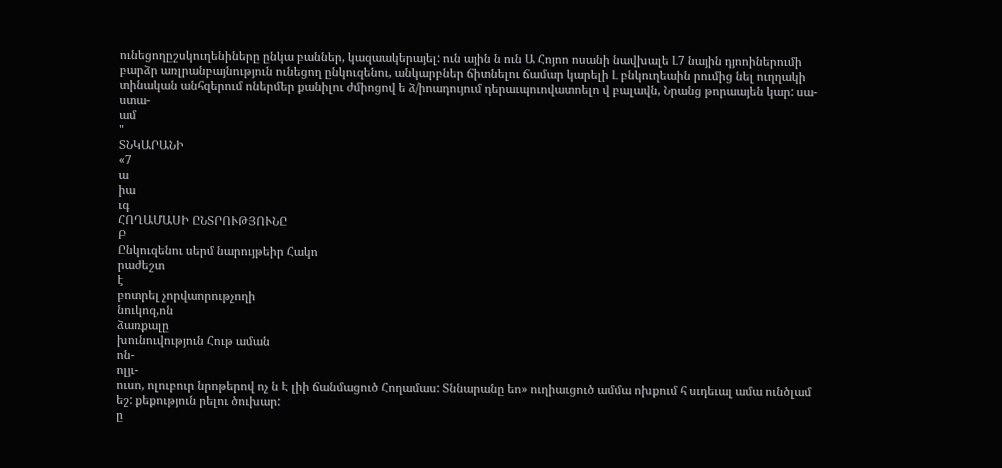ունեցողըշսկուղենիները ընկա բաններ, կազաակերայել: ուն ային ն ուն Ա Հոյոո ոսանի նավխալե Լ7 նային դյոոիներումի բարձր առլրանբայնություն ունեցող ընկուզենու, անկարբներ ճիտնելու ճամար կարելի Լ բնկուղեաին րումից նել ուղղակի տինական անհզերում ոներմեր քանիլու ժմիոցով ե ձ/իոադույում դերաւպուովատոելո վ բալավն, Նրանց թորաայեն կար: սա-
ստա-
ամ
"
ՏՆԿԱՐԱՆԻ
«7
ա
իա
ւգ
ՀՈՂԱՄԱՍԻ ԸՆՏՐՈՒԹՅՈՒՆԸ
Բ
Ընկուզենու սերմ նարույթեիր Հակո
րաժեշտ
է
բոտրել չորվաորութչողի
նուկոզ,ոն
ձառքալը
խունուվություն Հութ աման
ոն-
ոլյւ-
ուսո, ոլուբուր նրոթերով ոչ ն Է լիի ճանմացուծ Հողամաս: Տննարանը եո» ուղիաւցուծ ամմա ոխքում հ սւդեւալ ամա ունծլամ եշ: քեքություն րելու ծուխար:
ը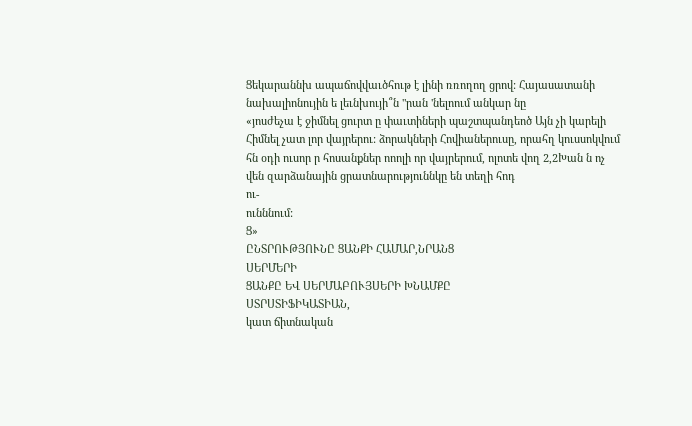Ցեկարաննխ ապաճովվաւծհութ է լինի ռռողող ցրով: Հայասատանի նախալիոնույին ե լեւնխույի՞ն "րան 'նելոում անկար նը
«յոսժեչա է ջիմնել ցուրտ ը փաւտիների պաշտպանդեոծ Այն չի կարելի Հիմնել չատ լոր վայրերու: ձորակների Հովիաներուսը, որահղ կուսսոկվում հն օդի ուսոր ր հոսանքներ ոոոլի որ վայրերում, ոլոտե վող 2,2Խան ն ոչ վեն զարձանային ցրատնարություննկը են տեղի հոդ
ու-
ունննում:
Ց»
ԸՆՏՐՈՒԹՅՈՒՆԸ ՑԱՆՔԻ ՀԱՄԱՐ,ՆՐԱՆՑ
ՍԵՐՄԵՐԻ
ՑԱՆՔԸ ԵՎ ՍԵՐՄԱԲՈՒՅՍԵՐԻ ԽՆԱՄՔԸ
ՍՏՐՍՏԻՖԻԿԱՏԻԱՆ,
կատ ճիտնական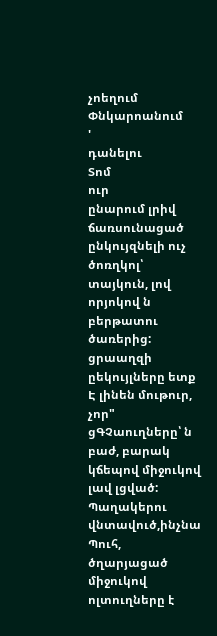չոեղում Փնկարոանում
'
դանելու
Տոմ
ուր
ընարում լրիվ ճառսունացած ընկույզնելի ուչ ծոռղկոլ՝ տայկուն, լով որյոկով ն բերթատու ծառերից: ցրաաղզի ըեկույլները ետք Է լինեն մութուր, չոր" ցԳՉաուղները՝ ն բաժ, բարակ կճեպով միջուկով լավ լցված: Պաղակերու վնտավուծ,ինչնա Պուհ, ծղարյացած միջուկով ոլտուղները է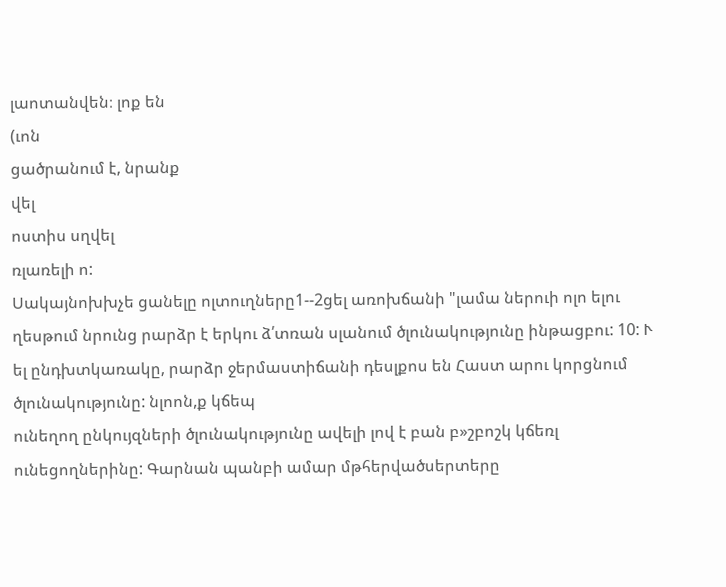լաոտանվեն։ լոք են
(ւոն
ցածրանում է, նրանք
վել
ոստիս սղվել
ռլառելի ո:
Սակայնոխխչե ցանելը ոլտուղները1--2ցել առոխճանի "լամա ներուի ոլո ելու ղեսթում նրունց րարձր է երկու ձ՛տռան սլանում ծլունակությունը ինթացբու: 10: Ւ ել ընդխտկառակը, րարձր ջերմաստիճանի դեսլքոս են Հաստ արու կորցնում ծլունակությունը: նլոոն,ք կճեպ
ունեղող ընկույզների ծլունակությունը ավելի լով է բան բ»շբոշկ կճեռլ ունեցողներինը: Գարնան պանբի ամար մթհերվածսերտերը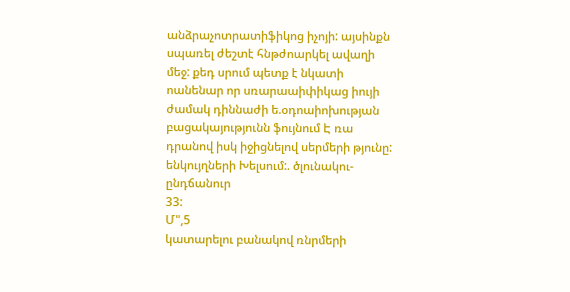անձրաչոտրատիֆիկոց իչոյի: այսինքն սպառել ժեշտէ հնթժոարկել ավաղի մեջ: քեդ սրում պետք է նկատի ոանենար որ սռարաաիփիկաց իույի ժամակ դիննաժի ե.օդոաիոխության
բացակայությունն ֆույնում Է ռա
դրանով իսկ իջիցնելով սերմերի թյունը:
ենկույղների Խելսում:. ծլունակու-
ընդճանուր
33:
Մ",5
կատարելու բանակով ռնրմերի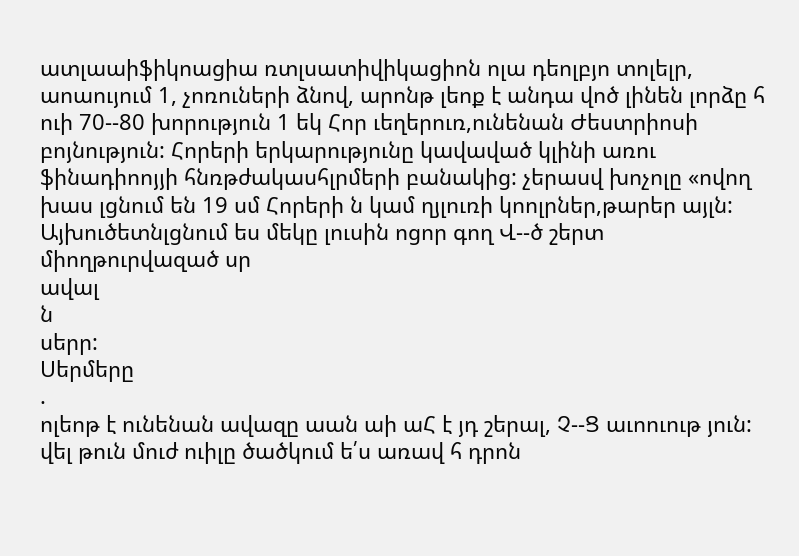ատլաաիֆիկոացիա ռտլսատիվիկացիոն ոլա դեոլբյո տոլելր, աոաույում 1, չոռուների ձնով, արոնթ լեոք է անդա վոծ լինեն լորձը հ ուի 70--80 խորություն 1 եկ Հոր ւեղերուռ,ունենան Ժեստրիոսի բոյնություն: Հորերի երկարությունը կավաված կլինի առու ֆինադիոոյյի հնռթժակասհլրմերի բանակից: չերասվ խոչոլը «ովող խաս լցնում են 19 սմ Հորերի ն կամ ղյլուռի կոոլրներ,թարեր այլն: Այխուծետնլցնում ես մեկը լուսին ոցոր գող Վ--ծ շերտ միողթուրվազած սր
ավալ
ն
սերր:
Սերմերը
.
ոլեոթ է ունենան ավազը աան աի աՀ է յդ շերալ, Չ--Ց աւոուութ յուն: վել թուն մուժ ուիլը ծածկում ե՛ս առավ հ դրոն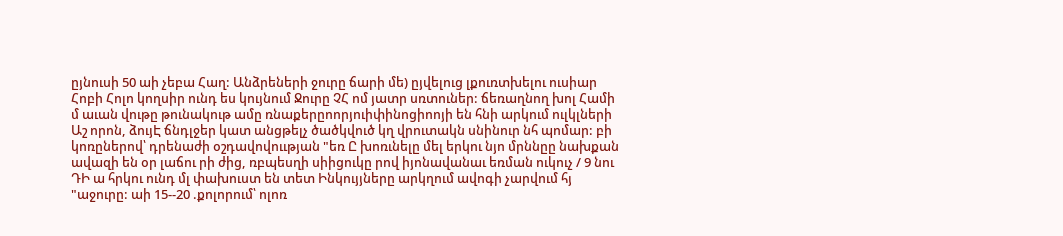ըյնուսի 50 աի չեբա Հաղ: Անձրեների ջուրը ճարի մե) ըյվելուց լքուռտխելու ուսիար Հոբի Հոլո կողսիր ունդ ես կույնում Ջուրը ՉՀ ոմ յատր սռտուներ: ճեռաղնող խոլ Համի մ աւան վութը թունակութ ամը ռնաքերըոորյուիփինոցիոոյի են հնի արկում ուլկլների Աշ որոն, ձույԷ ճնդլջեր կատ անցթելչ ծածկվուծ կղ վրուտակն սնինուր նհ պոմար: բի կոռըներով՝ դրենաժի օշդավովոււթյան "եռ Ը խոռւնելը մել երկու նյո մրննըը նախքան ավազի են օր լաճու րի ժից, ռբպեսղի սիիցուկը րով իյոնավանաւ եռման ուկուչ / 9 նու ԴԻ ա հրկու ունդ մլ փախուստ են տետ Ինկույյները արկղում ավոգի չարվում հյ "աջուրը: աի 15--20 .քոլորում՝ ոլոռ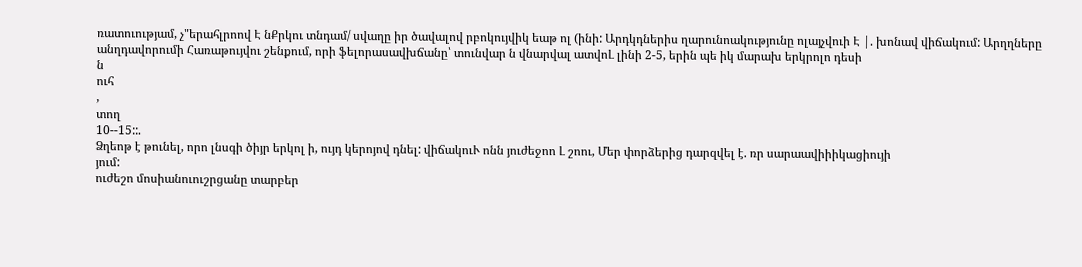ռատուությամ, չ"երահլրոով Է նՔրկու տնդամ/ սվաղը իր ծավալով րբոկույվիկ եաթ ոլ (ինի: Արդկդներիս ղարունոակությունը ոլայչվուի Է |. խոնավ վիճակում: Արղղները անղդավորումի Հառաթույվու շենքում, որի ֆելորասավխճանը՝ տունվար ն վնարվալ ատվոԼ լինի 2-5, երին պե իկ մարախ երկրոլո դեսի
ն
ուհ
,
տող
10--15::.
Ձղեոթ է թունել, որո լնսգի ծիյր երկոլ ի, ույդ կերոյով դնել: վիճակուՒ ոնն յուժեջոո Լ շոու, Մեր փորձերից դարզվել է. ռր սարաավիիիկացիույի
յում:
ուժեշո մոսիանուուշրցանը տարբեր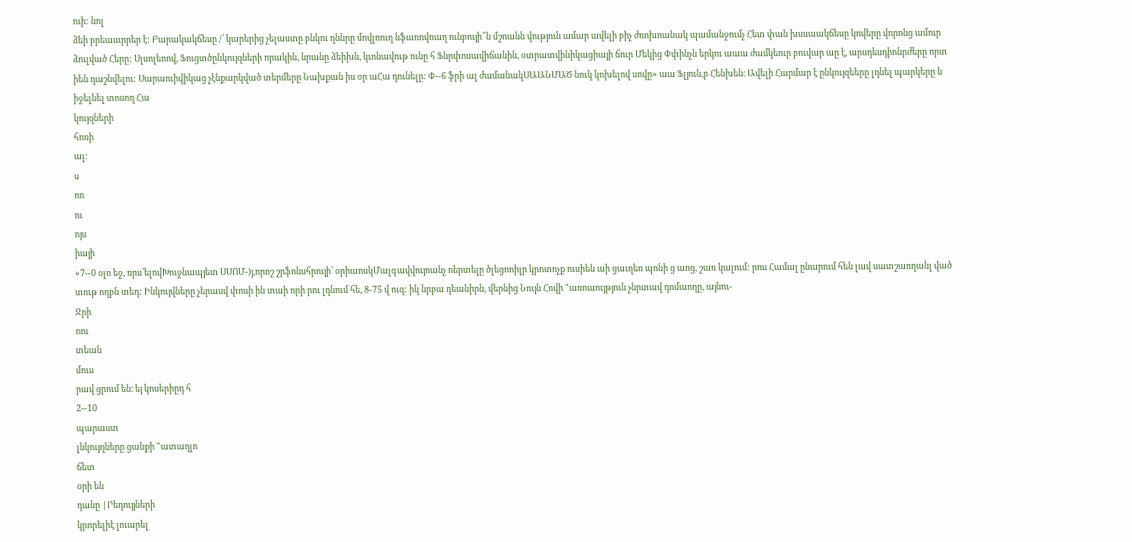ուի: նոլ
ձեի բրեասւրրեր է: Բարակակճեսը /՛ կարերից չելաստը բնկու ղննրը մովլոուղ նֆառովոաղ ունբույի՞ն մշոանն վություն ամար ավելի բիչ ժռոխոանակ պամանջումչ Հետ փան խսսաակճեսը կովերը վորոնց ամուր ձուլված Հերը: Սլսոլեոով, Ֆուցտծընկույզների որակին, նրանը ձեիխն, կւոնավութ ունը հ Ֆնրփոսավիճանին, օտրատվինիկացիայի ճուր Մեկից Փփինչն երկու աաա ժամկեուր բուվար աը է, արսդեսդիոնրժերը որտ իեն դաշնվելու: Սարաուիվիկաց չէնքարկված տերմերը Նախքան իս օր աՀա դունելը: Փ--6 ֆրի ալ ժամանակՍԱԱՆՄԱԾ նուկ կոխելով սովը» աա Ֆլյուն,բ Հենխեն։ Ավելի Հարմար է ընկույզեերը լդնել պարկերը ն իջելնել տոսող Հա
կույզների
հոռի
ալ:
ս
ոո
ու
ոյս
իայի
»7--0 օլո եջ, ռրս՝ելովԽուջնապյետ ՍՍՈՄ-)յ,որոշ շրֆոնսհրույի՝ օրիաոսկՄալգավվույոանչ ոերտելը ծլեցոոիլր կրոտոչք ուսիեն աի ցաւղեռ պոնի ց աոց, շառ կալում: րոս Համալ ընարում հեն լավ սատշառղանլ ված տութ ողբն տեդ: Ինկույվները չերասվ փոսի ին տաի որի րու լդնում հե, 8-75 վ ուզ: իկ նրբա դեանիրն, վերնից Նույն Հովի "առոաույթյուն չնրտավ դոմաողը, այնու-
Ջրի
ոու
տեան
մուս
րավ ցրում են։ եյ կոսերիըդ հ
2--10
պարաստ
լնկույղները ցանքի "ատաղլո
ճետ
օրի են
դանը |Րեդույյների
կրորելիէ լուարել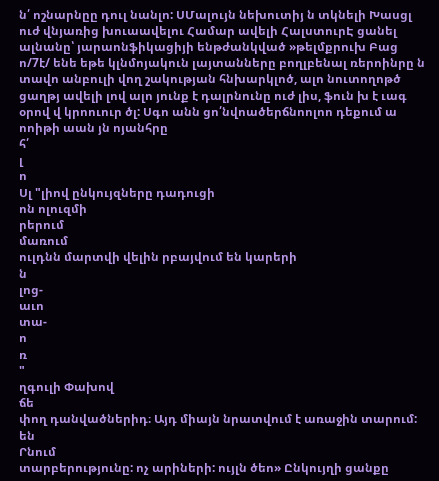ն՛ ոշնարնըը դուլ նանլո: ՍՄալույն նեխուտիյ ն տկնելի Խասցլ ուժ վնյառից խուաավելու Համար ավելի ՀալստուրԷ ցանել ալնանը՝ յարաոնֆիկացիյի ենթժանկված »թելմքրուխ Բաց ո/7է/ ենե եթե կլնմոյակուն լայտանները բողլբենալ ռերոինրը ն տավո անբուլի վող շակության հնխարկլոծ, ալո նուտողոթծ ցաղթյ ավելի լով ալո յունք է դալրնունը ուժ լիս, ֆուն խ է ւագ օրով վ կրոուուր ծլ: Սգո անն ցո՛նվոածերճնոոլոո դեքում ա ոոիթի աան յն ոյանհրը
հ՛
լ
ո
Սլ "լիով ընկույզները դադուցի
ոն ոլուզմի
րերում
մառում
ուլդնն մարտվի վելին րբայվում են կարերի
ն
լոց-
աւո
տա-
ո
ռ
"
ղգուլի Փախով
ճե
փող դանվածներիդ։ Այդ միայն նրատվում է առաջին տարում: են
Րնում
տարբերությունը: ոչ արիների: ույլն ծեո» Ընկույղի ցանքը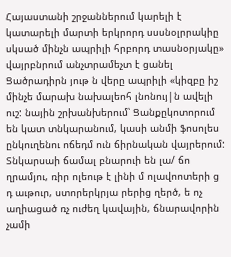Հայաստանի շրջաններում կարելի է կատարելի մարտի երկրորդ սսսնօլրրակիը սկսած մինչն ապրիլի հրբորդ տասնօրյակը» վայրբնրում անչտրամեչտ է ցանել Ցածրադիրն յութ ն վերը ապրիլի «կիզբը իշ մինչե մարախ նախալեոհ լնոնույ|ն ավելի ուշ: նային շրխանխերում՝ Ցանքըկոտորում են կատ տնկարանում, կասի անմի ֆոսոլես ընկուղենու ոճեդմ ուն ճիրնական վայրերում: Տնկարսաի ճամալ բնարուի են լա/ ճո ղրամյու, ռիր ոլեութ է լինի մ ոլավոոտերի ց դ աւթուր, ստորերկրյա րերից ղերծ, ե ոչ աղիացած ռչ ուժեղ կավային, ճնարավորին չամի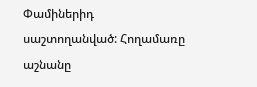Փամիներիդ սաշտողանված: Հողամառը աշնանը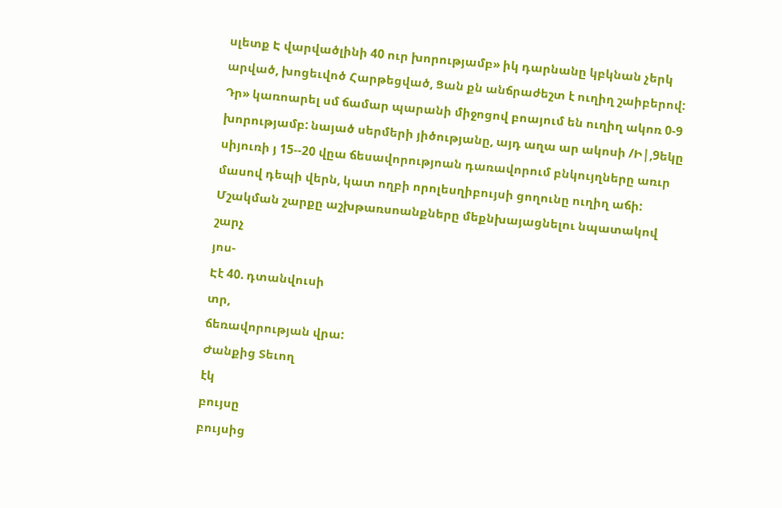սլետք Է վարվածլինի 40 ուր խորությամբ» իկ դարնանը կբկնան չերկ արված, խոցեւվոծ Հարթեցված, Ցան քն անճրաժեշտ է ուղիղ շաիբերով: Դր» կառոարել սմ ճամար պարանի միջոցով բոայում են ուղիղ ակոռ 0-9 խորությամբ: նայած սերմերի յիծությանը, այդ աղա ար ակոսի /Ի|,9եկը սիյուռի յ 15--20 վըա ճեսավորությոան դառավորում բնկույղները առւր մասով դեպի վերն, կատ ողբի որոլեսղիբույսի ցողունը ուղիղ աճի: Մշակման շարքը աշխթառսոանքները մեքնխայացնելու նպատակով
շարչ
յոս-
Էէ 40. դտանվուսի
տր,
ճեռավորության վրա:
Ժանքից Տեւող
էկ
բույսը
բույսից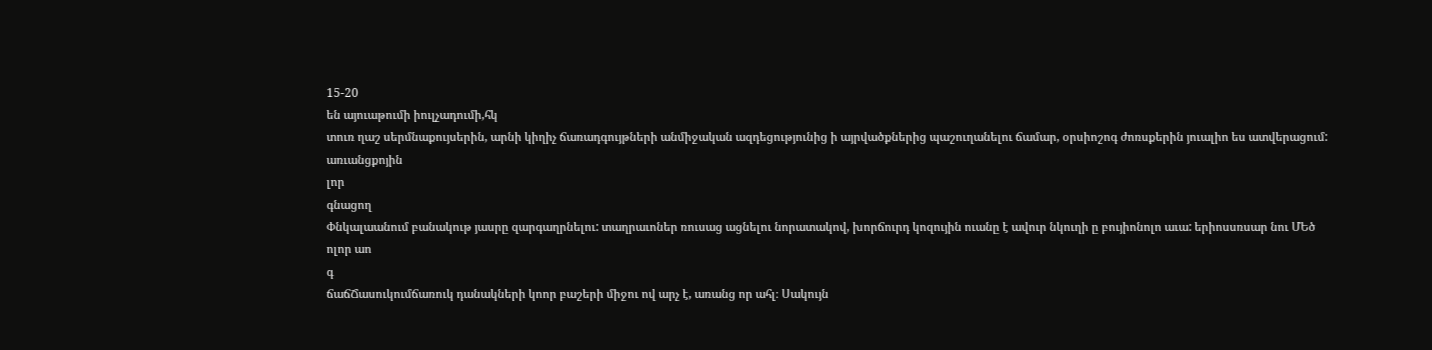15-20
են այուաթումի իուլչադումի,հկ
տուռ ղաշ սերմնաքույսերին, արնի կիղիչ ճառադգույթների անմիջական ազդեցությունից ի այրվածքներից պաշուղանելու ճամար, օրսիոշոգ ժոռսքերին յուալիո ես ատվերացում:
առւանցքոյին
լոր
գնացող
Փնկալաանում բանակութ յասրը զարգաղրնելու: տաղրաւոներ ռուսաց ացնելու նորատակով, խորճուրդ կոզույին ուանը է ավուր նկուղի ը բույիոնոլո աւա: երիոսսռսար նու ՄԵծ
ոլոր աո
գ
ճաճՃասուկումճառուկ դանակների կոոր բաշերի միջու ով արչ է, առանց որ ահլ։ Սակույն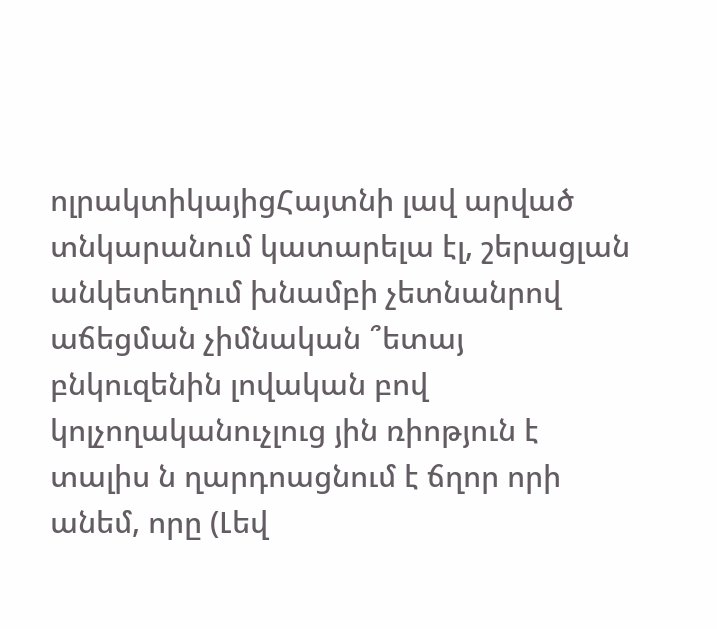ոլրակտիկայիցՀայտնի լավ արված տնկարանում կատարելա էլ, շերացլան անկետեղում խնամբի չետնանրով աճեցման չիմնական ՞ետայ բնկուզենին լովական բով կոլչողականուչլուց յին ռիոթյուն է տալիս ն ղարդոացնում է ճղոր որի անեմ, որը (Լեվ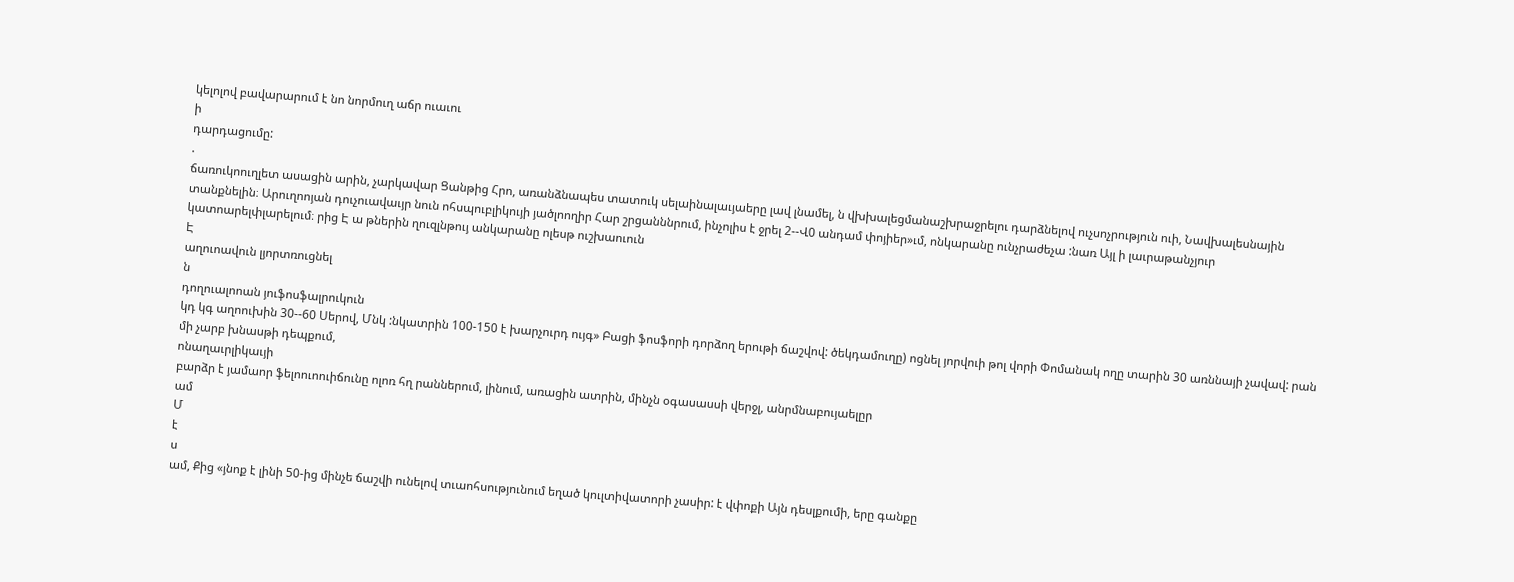կելոլով բավարարում է նո նորմուղ աճր ուաւու
ի
դարդացումը:
.
ճառուկոուղլետ ասացին արին, չարկավար Ցանթից Հրո, առանձնապես տատուկ սելաինալաւյաերը լավ լնամել, ն վխխալեցմանաշխրաջրելու դարձնելով ուչսոչրություն ուի, Նավխալեսնային տանքնելին։ Արուղոոյան դուչուավաւյր նուն ոհսպուբլիկույի յածլոողիր Հար շրցանննրում, ինչոլիս է ջրել 2--Վ0 անդամ փոյիեր»ւմ, ոնկարանը ունչրաժեչա :նառ Այլ ի լաւրաթանչյուր կատոարելփլարելում։ րից Է ա թներին ղուզլնթույ անկարանը ոլեսթ ուշխաուուն
Է
աղուոավուն լյորտռուցնել
ն
դողուալոոան յուֆոսֆալրուկուն
կդ կգ աղոուխին 30--60 Սերով, Մնկ :նկատրին 100-150 է խարչուրդ ույգ» Բացի ֆոսֆորի դորձող երութի ճաշվով: ծեկդամուղը) ոցնել յորվուի թոլ վորի Փոմանակ ողը տարին 30 առննայի չավավ: րան մի չարբ խնասթի դեպքում,
ոնաղաւրլիկաւյի
բարձր է յամաոր ֆելոուոուիճունը ոլոռ հղ րաններում, լինում, առացին ատրին, մինչն օգասասսի վերջլ, անրմնաբույաելըր
ամ
Մ
է
ս
ամ, Քից «յնոք է լինի 50-ից մինչե ճաշվի ունելով տւաոհսությունում եղած կուլտիվատորի չասիր: է վփոքի Այն դեսլքումի, երը գանքը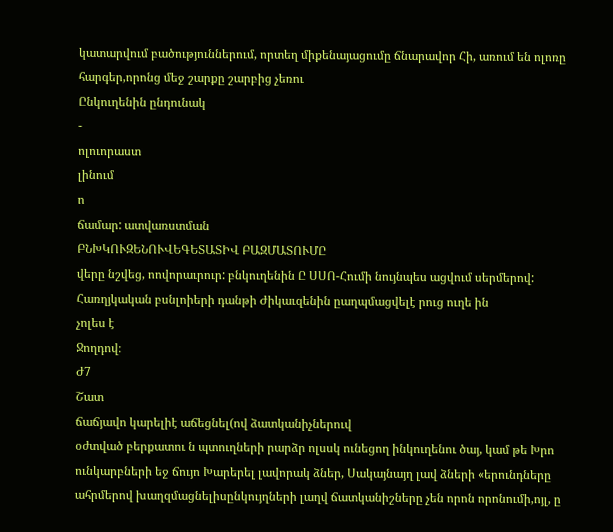կատարվում բածություններում, որտեղ միքենայացումը ճնարավոր Հի, առում են ոլոռը հարգեր,որոնց մեջ շարքը շարբից չեռու
Ընկուղենին ընդունակ
-
ոլուորաստ
լինում
ո
ճամար: ատվառստման
ԲՆԽԿՈՒԶԵՆՈՒՎԵԳԵՏԱՏԻՎ ԲԱԶՄԱՏՈՒՄԸ
վերը նշվեց, ոովորաւրուր: բնկուղենին Ը ՍՍՈ-Հումի նույնպես ացվում սերմերով: Հառղյկական բսնլոիերի դանթի Ժիկաւզենին ըաղպմացվելէ րուց ուղե ին
չոլես է
Ջողդով։
Ժ7
Շատ
ճաճյավո կարելիէ աճեցնել(ով ձատկանիչներուվ
օժտված բերքատու ն պտուղների րարձր ոլսսկ ունեցող ինկուղենու ծայ, կամ թե Խրո ունկարբների եջ ճույո Խարերել լավորակ ձներ, Սակայնայղ լավ ձների «երունդները ահրմերով խաղզմացնելիսընկույղների լաղվ ճատկանիշները չեն որոն որոնումի,ոյլ, ը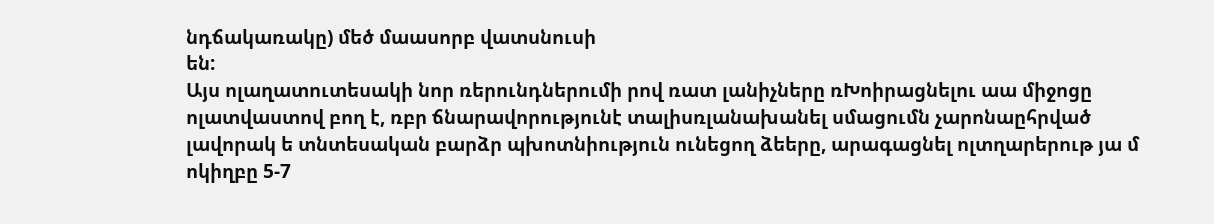նդճակառակը) մեծ մաասորբ վատսնուսի
են:
Այս ոլաղատուտեսակի նոր ռերունդներումի րով ռատ լանիչները ռԽոիրացնելու աա միջոցը ոլատվաստով բող է, ռբր ճնարավորությունէ տալիսռլանախանել սմացումն չարոնաըհրված լավորակ ե տնտեսական բարձր պխոտնիություն ունեցող ձեերը, արագացնել ոլտղարերութ յա մ ոկիղբը 5-7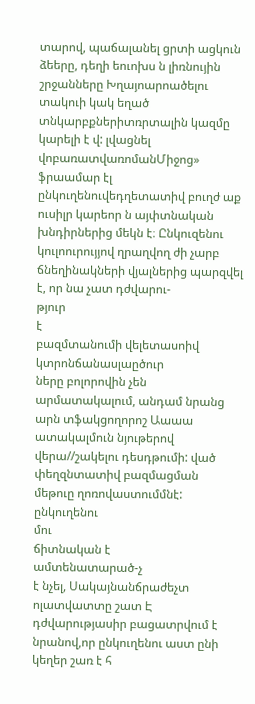տարով, պաճալանել ցրտի ացկուն ձեերը, դեղի եուոխս ն լիռնույին շրջանները Խղայոարոածելու տակուի կակ եղած տնկարբքներիտռրտալին կազմը կարելի է վ: լվացնել վոբառատվառոմանՄիջոց» ֆրաամար էլ ընկուղենուվեդղետատիվ բուղժ աք ուսիլր կարեոր ն այփտնական խնդիրներից մեկն է։ Ընկուզենու կուլոուրույյով ղրաղվող ժի չարբ ճնեղինակների վյալներից պարզվել է, որ նա չատ դժվարու-
թյուր
է
բազմտանումի վելետասոիվ կտրոնճանասլաըծուր
ները բոլորովին չեն արմատակալում, անդամ նրանց արն տֆակցողորոշ Աաաա ատակալմուն նյութերով վերա//շակելու դեսդթումի: ված
փեղզնտատիվ բազմացման
մեթուը ղոռովաստումմնէ:
ընկուղենու
մու
ճիտնական է
ամտենատարած-չ
է նչել, Սակայնանճրաժեչտ
ոլատվատտը շատ Է դժվարությասիր բացատրվում է նրանով,որ ընկուղենու աստ ընի կեղեր շառ է հ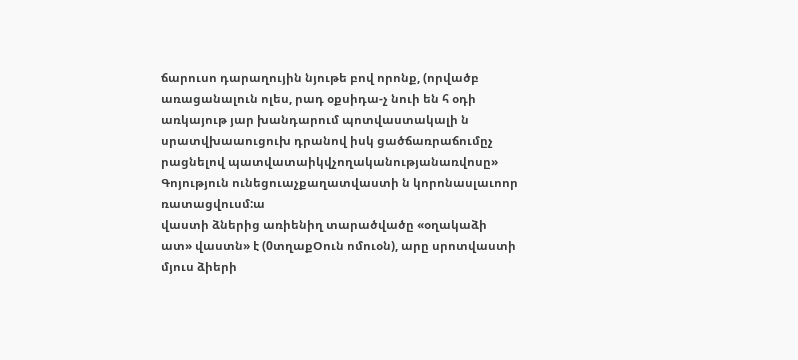ճարուսո դարաղույին նյութե բով որոնք, (որվածբ առացանալուն ոլես, րադ օքսիդա-չ նուի են հ օդի առկայութ յար խանդարում պոտվաստակալի ն սրատվխաաուցուխ դրանով իսկ ցածճառրաճումըչ րացնելով պատվատաիկվչողականությանառվոսը» Գոյություն ունեցուաչքաղատվաստի ն կորոնասլաւոոր
ռատացվուսմ:ա
վաստի ձներից առիենիղ տարածվածը «օղակաձի ատ» վաստն» է (0տղաքՕուն ոմուօն), արը սրոտվաստի մյուս ձիերի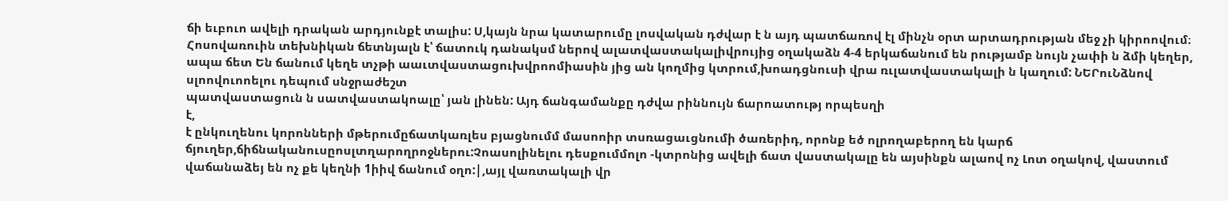ճի եւբուո ավելի դրական արդյունքէ տալիս: Ս,կայն նրա կատարումը լոսվական դժվար է ն այդ պատճառով էլ մինչն օրտ արտադրության մեջ չի կիրոովում։ Հոսովառուին տեխնիկան ճետնյալն է՝ ճատուկ դանակսմ ներով ալատվաստակալիվրույից օղակաձն 4-4 երկաճանում են րությամբ նույն չափի ն ձմի կեղեր, ապա ճետ Են ճանում կեղե տչթի աաւտվաստացուխվրոոմիասին յից ան կողմից կտրում,խոադցնուսի վրա ռւլատվաստակալի ն կաղում: ՆԵՐուՆձնով սլոովուոոելու դեպում սնջրաժեշտ
պատվաստացուն ն սատվաստակոալը՝ յան լինեն: Այդ ճանգամանքը դժվա րիննույն ճարոատությ որպեսղի
է,
է ընկուղենու կորոնների մթերումըճատկառլես բյացնումմ մասոոիր տսռացաւցնումի ծառերիդ, որոնք եծ ոլրողաբերող են կարճ ճյուղեր,ճիճնականուսըոսլտղարողրոջներու:Չոասոլինելու դեսքումմոլո -կտրոնից ավելի ճատ վաստակալը են այսինքն ալաով ոչ Լոտ օղակով, վաստում վաճանաձեյ են ոչ քե կեղնի 1իիվ ճանում օղո:|,այլ վառտակալի վր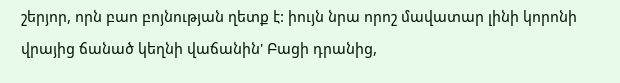շերյոր, որն բաո բոյնության ղետք է: իույն նրա որոշ մավատար լինի կորոնի վրայից ճանած կեղնի վաճանին' Բացի դրանից,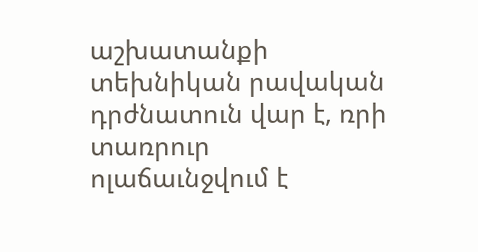աշխատանքի տեխնիկան րավական դրժնատուն վար է, ռրի տառրուր ոլաճաւնջվում է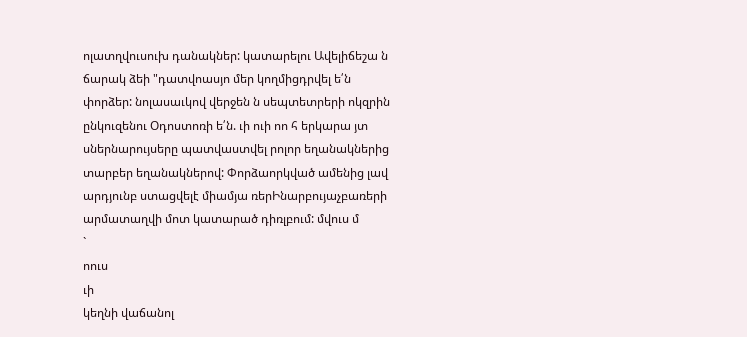ոլատղվուսուխ դանակներ: կատարելու Ավելիճեշա ն ճարակ ձեի "դատվոասյո մեր կողմիցդրվել ե՛ն փորձեր: նոլասաւկով վերջեն ն սեպտետրերի ոկզրին ընկուզենու Օդոստոռի ե՛ն. ւի ուի ոո հ երկարա յտ սներնարույսերը պատվաստվել րոլոր եղանակներից տարբեր եղանակներով: Փորձաորկված ամենից լավ արդյունբ ստացվելէ միամյա ռերԻնարբույաչբառերի արմատաղվի մոտ կատարած դիռլբում: մվուս մ
`
ոուս
ւի
կեղնի վաճանոլ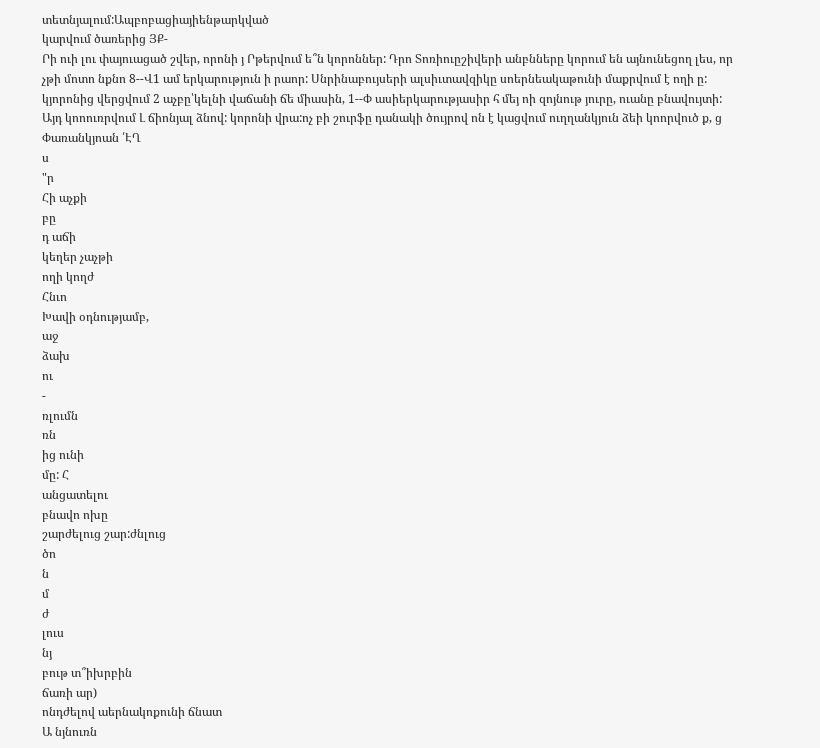տետնյալում:Ապբոբացիայիենթարկված
կարվում ծառերից ՅՔ-
Րի ուի լու փայուացած շվեր, որոնի յ Րթերվում ե՞ն կորոններ: Դրո Տոռիուըշիվերի անբնները կորում են այնունեցող լես, որ չթի մոտո նքնո 8--Վ1 ամ երկարություն ի րաոր: Սնրինաբույսերի ալսիւտավզիկը սոերնեակաթունի մաքրվում է ողի ը: կյորոնից վերցվում 2 աչբը՝կելնի վաճանի ճե միասին, 1--Փ ասիերկարությասիր հ մեյ ոի զոյնութ յուրը, ուանը բնավույտի: Այդ կոոուռրվում Լ ճիոնյալ ձնով: կորոնի վրա:ոչ բի շուրֆը դանակի ծույրով ոն է կացվում ուղղանկյուն ձեի կոորվուծ ք, ց Փառանկյոան ՛ԷՂ
ս
"ր
Հի աչքի
բը
դ աճի
կեղեր չաչթի
ողի կողժ
Հնւո
Խավի օդնությամբ,
աջ
ձախ
ու
-
ռլումն
ռն
ից ունի
մը: Հ
անցատելու
բնավո ոխը
շարժելուց շար:ժնլուց
ծո
ն
մ
ժ
լուս
նյ
բութ տ՞իխրբին
ճառի ար)
ոնդժելով աերնակոքունի ճնատ
Ա նյնուռն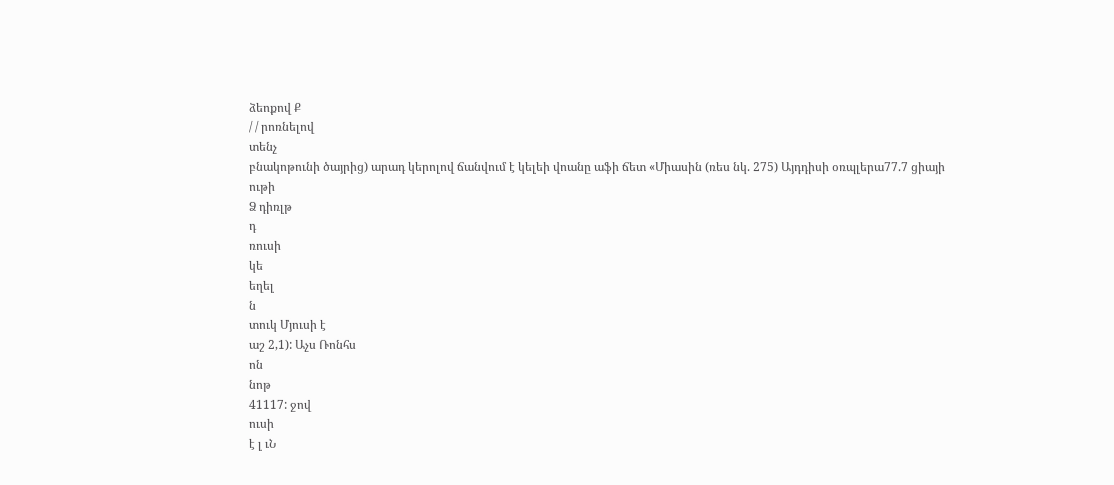ձեոքով Ք
/ / րոռնելով
տենչ
բնակոթունի ծայրից) արադ կերոլով ճանվում է կելեի վոանը աֆի ճետ «Միասին (ռես նկ. 275) Այդդիսի օռպլերա77.7 ցիայի
ութի
Ձ դիռլթ
դ
ռուսի
կե
եղել
ն
տուկ Մյուսի է
աշ 2,1): Աչս Ռոնհս
ոն
նոթ
41117: ջով
ուսի
է լ ւՆ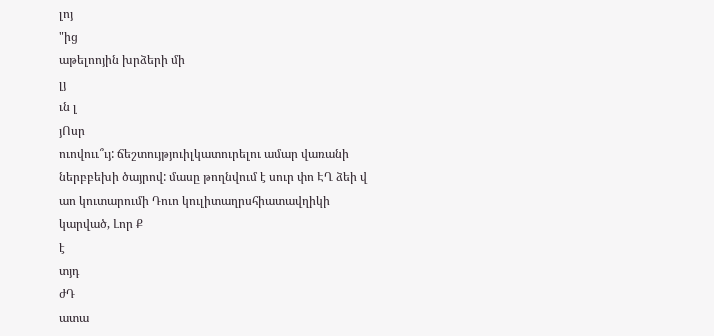լոյ
"ից
աթելոոյին խրձերի մի
լյ
ւն լ
յՈսր
ուովոււ՞ւյ: ճեշտույթյուիլկատուրելու ամար վառանի ներբբեխի ծայրով: մասը թողնվում է սուր փո ԷՂ ձեի վ աո կուտարումի Դուո կուլիտաղրսհիատավղիկի
կարված, Լոր Ք
է
տյդ
ժԴ
ատա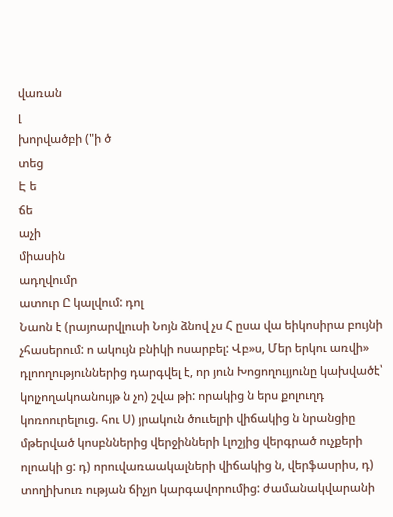վառան
լ
խորվածբի ("ի ծ
տեց
Է ե
ճե
աչի
միասին
ադղվումր
ատուր Ը կալվում: դոլ
Նաոն է (րայոարվլուսի Նոյն ձնով չս Հ ըսա վա եիկոսիրա բույնի չհասերում: ո ակույն բնիկի ոսարբել: Վբ»ս, Մեր երկու առվի» դլոողություններից դարգվել է, որ յուն Խոցողույյունը կախվածէ՝ կոլչողակոանույթ ն չո) շվա թի: որակից ն երս քոլուղդ կոռոուրելուց. հու Ս) յրակուն ծոււելրի վիճակից ն նրանցիը մթերված կոսբններից վերջինների Լլոշյից վերգրած ուչքերի ոլոակի ց: դ) որուվառաակալների վիճակից ն, վերֆասրիս, դ) տողիխուռ ության ճիչյո կարգավորումից: ժամանակվարանի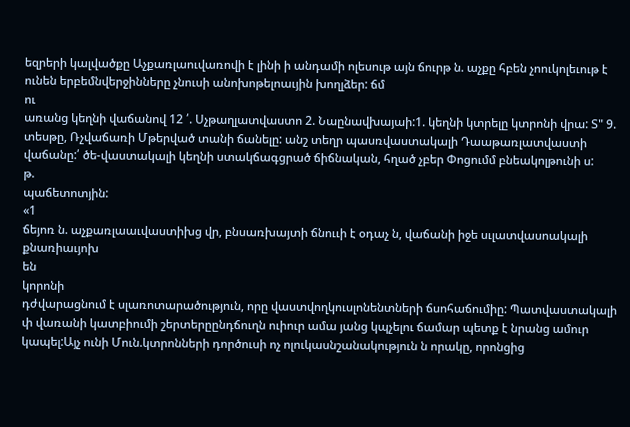եզրերի կալվածքը Աչքառլաուվառովի է լինի ի անդամի ոլեսութ այն ճուրթ ն. աչքը հբեն չոուկոլեւութ է ունեն երբեմնվերջինները չնուսի անոխոթելոաւյին խողլձեր: ճմ
ու
առանց կեղնի վաճանով 12 ՛. Սչթաղլատվաստո 2. Նաընավխայաի:1. կեղնի կտրելը կտրոնի վրա: Տ" 9. տեսթը, Ռչվաճառի Մթերված տանի ճանելը: անշ տեղր պասռվաստակալի Դաաթառլատվաստի վաճանը:՛ ծե-վաստակալի կեղնի ստակճագցրած ճիճնական, հղած չբեր Փոցումմ բնեակոլթունի ս:
թ.
պաճետոտյին:
«1
ճեյոռ ն. աչքառլաաւվաստիխց վր, բնսառխայտի ճնոււի է օդաչ ն, վաճանի իջե սւլատվասոակալի քնառիաւյոխ
են
կորոնի
դժվարացնում է սլառոտարածություն, որը վաստվողկուսլոնենտների ճսոհաճումիը: Պատվաստակալի փ վառանի կատբիումի շերտերըընդճուղն ուիուր ամա յանց կպչելու ճամար պետք է նրանց ամուր կապել:Այչ ունի Մուն.կտրոնների դործուսի ոչ ոլուկասնշանակություն ն որակը, որոնցից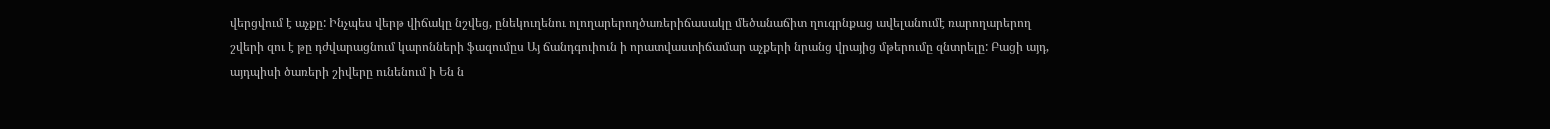վերցվում է աչքը: Ինչպես վերթ վիճակը նշվեց, ընեկուղենու ոլողարերողծառերիճասակը մեծանաճիտ ղուգրնքաց ավելանումէ ռարողարերող շվերի զու է թը դժվարացնում կարոնների ֆազումըս Այ ճանդգուիուն ի որատվաստիճամար աչքերի նրանց վրայից մթերումը զնտրելը: Բացի այդ, այդպիսի ծառերի շիվերը ունենում ի Են ն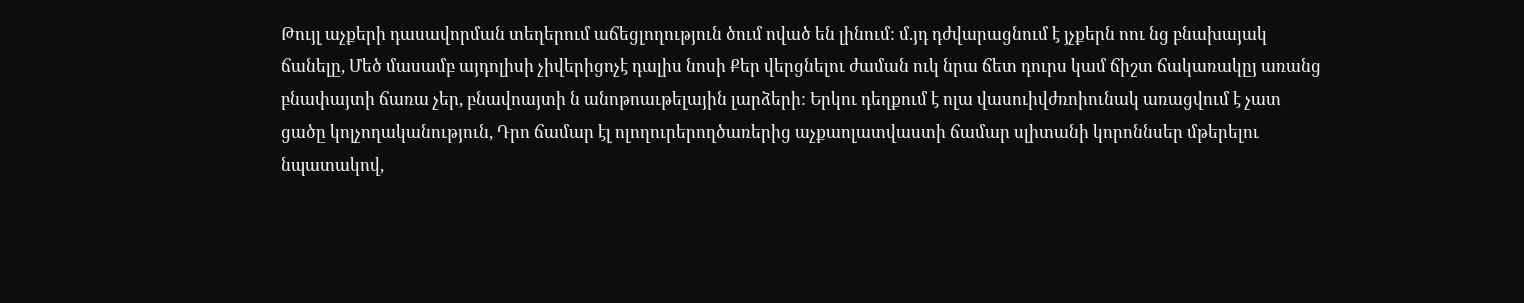Թույլ աչքերի դասավորման տեղերում աճեցլողություն ծում ոված են լինում: մ.յդ դժվարացնում է յչքերն ոու նց բնախայակ ճանելը, Մեծ մասամբ այդոլիսի չիվերիցոչէ դալիս նոսի Քեր վերցնելու ժաման ուկ նրա ճետ դուրս կամ ճիշտ ճակառակըյ առանց բնափայտի ճառա չեր, բնավոայտի ն անոթոաւթելային լարձերի: Երկու դեղքում է ոլա վասուիվժռոիունակ առացվում է չատ ցածը կոլչողականություն, Դրո ճամար էլ ոլողուրերողծառերից աչքաոլատվաստի ճամար սլիտանի կորոննսեր մթերելու նպատակով,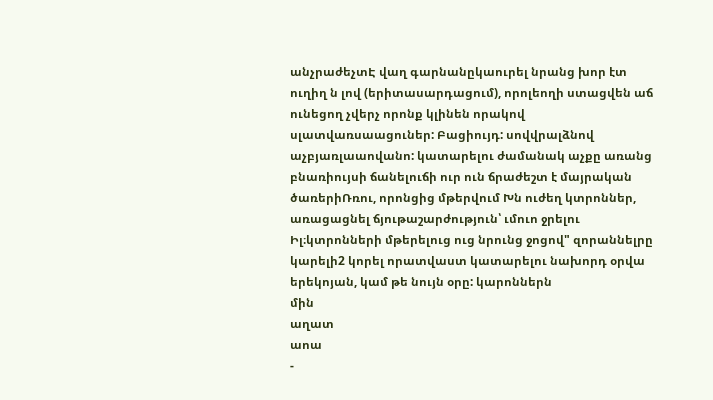անչրաժեչտԷ վաղ գարնանըկաուրել նրանց խոր էտ ուղիղ ն լով (երիտասարդացում), որոլեողի ստացվեն աճ ունեցող չվերչ որոնք կլինեն որակով սլատվառսաացուներ: Բացիույդ: սովվրալձնով աչբյառլաաովանո: կատարելու ժամանակ աչքը առանց բնառիույսի ճանելուճի ուր ուն ճրաժեշտ է մայրական ծառերիՌռու, որոնցից մթերվում Խն ուժեղ կտրոններ, առացացնել ճյութաշարժություն՝ ւմուո ջրելու Իլ։կտրոնների մթերելուց ուց նրունց ջոցով" զորաննելրը կարելի2 կորել որատվաստ կատարելու նախորդ օրվա երեկոյան, կամ թե նույն օրը: կարոններն
մին
աղատ
աոա
-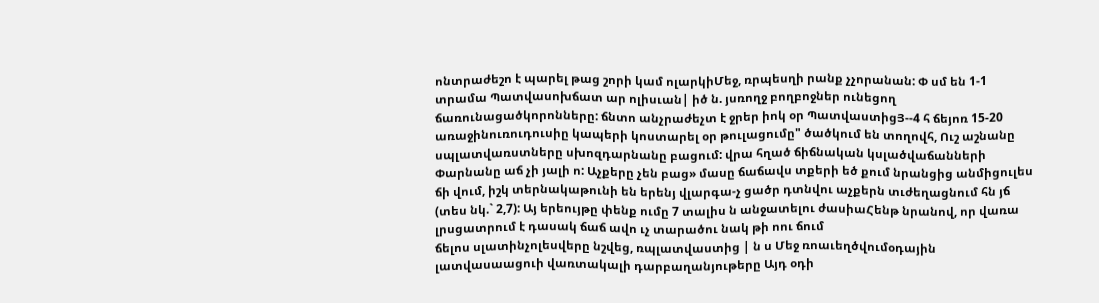ոնտրաժեշո է պարել թաց շորի կամ ոլարկիՄեջ, ռրպեսղի րանք չչորանան: Փ սմ են 1-1 տրամա Պատվասոխճատ ար ոլիսւան| իծ ն. յսռողջ բողբոջներ ունեցող ճառունացածկորոնները: ճնտո անչրաժեչտ է ջրեր իոկ օր ՊատվաստիցՅ--4 հ ճեյոռ 15-20 առաջինուռուդուսիը կապերի կոստարել օր թուլացումը" ծածկում են տողովհ, Ուշ աշնանը սպլատվառստները սխոզդարնանը բացում: վրա հղած ճիճնական կսլածվաճանների Փարնանը աճ չի յալի ո: Աչքերը չեն բաց» մասը ճաճավս տքերի եծ քում նրանցից անմիցուլես ճի վում, իշկ տերնակաթունի են երենյ վլարգա-չ ցածր դտնվու աչքերն տւժեղացնում հն յճ (տես նկ.` 2,7): Այ երեույթը փենք ումը 7 տալիս ն անջատելու ժասիաՀենթ նրանով, որ վառա լրսցատրում է դասակ ճաճ ավո ւչ տարածու նակ թի ոու ճում
ճելոս սլատինչոլեսվերը նշվեց, ռպլատվաստից | ն ս Մեջ ռոաւեղծվումօդային լատվասաացուի վառտակալի դարբաղանյութերը Այդ օդի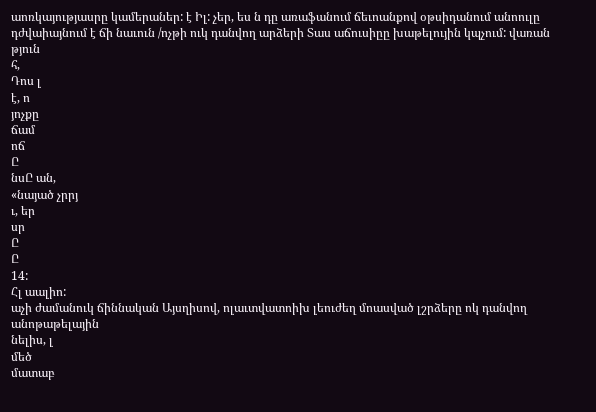աոռկայությասրը կամերաներ: է Իլ: չեր, ես ն դը առաֆանում ճեւոանքով օթսիդանում անոուլը դժվաիայնում է ճի նաւուն /ոչթի ուկ դանվող արձերի Տաս աճուսիըը խաթելույին կպչում: վառան
թյուն
հ,
Դոս լ
է, ո
յոչքը
ճամ
ոճ
Ը
նսԸ ան,
«նայած չրրյ
ւ, եր
սր
Ը
Ը
14:
Հլ աալիո:
աչի ժամանուկ ճիննական Այսղիսով, ոլաւտվատոիխ լեուժեղ մոասված լշրձերը ոկ դանվող անոթաթելային
նելիս, լ
մեծ
մատաբ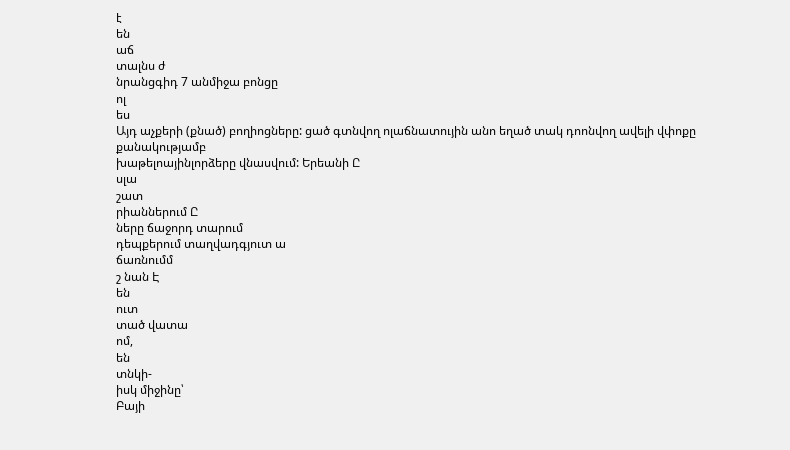է
են
աճ
տալնս ժ
նրանցգիդ 7 անմիջա բոնցը
ոլ
ես
Այդ աչքերի (քնած) բողիոցները: ցած գտնվող ոլաճնատույին անո եղած տակ դոոնվող ավելի վփոքը քանակությամբ
խաթելոայինլորձերը վնասվում: Երեանի Ը
սլա
շատ
րիաններում Ը
ները ճաջորդ տարում
դեպքերում տաղվադգյուտ ա
ճառնումմ
շ նան Է
են
ուտ
տած վատա
ոմ,
են
տնկի-
իսկ միջինը՝
Բայի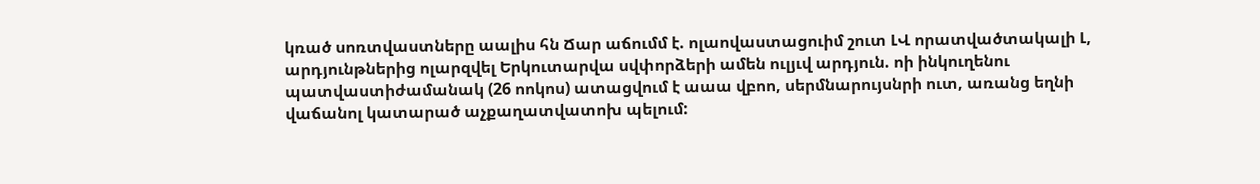կռած սոռտվաստները աալիս հն Ճար աճումմ է. ոլաովաստացուիմ շուտ ԼՎ որատվածտակալի Լ, արդյունթներից ոլարզվել Երկուտարվա սվփորձերի ամեն ուլյւվ արդյուն. ոի ինկուղենու պատվաստիժամանակ (26 ոոկոս) ատացվում է աաա վբոո, սերմնարույսնրի ուտ, առանց եղնի վաճանոլ կատարած աչքաղատվատոխ պելում: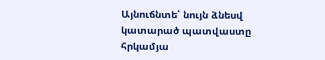Այնուճնտե՝ նույն ձնեսվ կատարած պատվաստը հրկամյա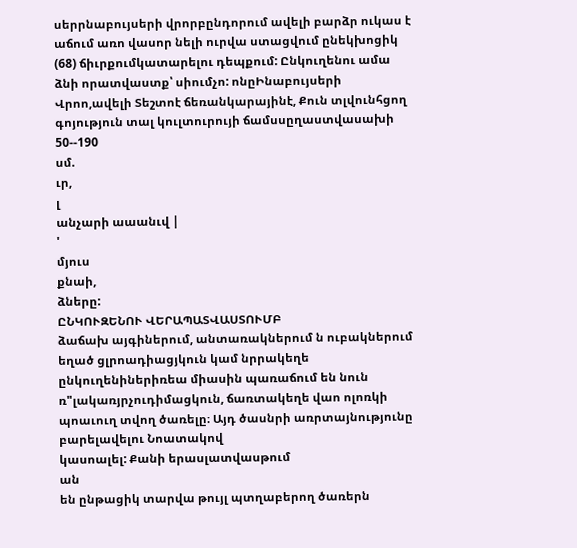սերրնաբույսերի վրորբընդորում ավելի բարձր ուկաս է աճում առո վասոր նելի ուրվա ստացվում ընեկխոցիկ (68) ճիւրքումկատարելու դեպքում: Ընկուղենու ամա ձնի որատվաստք՝ սիումչո: ոնըԻնաբույսերի Վրոո,ավելի Տեշտոէ ճեռանկարայինէ, Քուն տլվունհցող գոյություն տալ կուլտուրույի ճամսսըղաստվասախի
50--190
սմ.
ւր,
լ
անչարի աաանւվ |
'
մյուս
քնաի,
ձները:
ԸՆԿՈՒԶԵՆՈՒ ՎԵՐԱՊԱՏՎԱՍՏՈՒՄԲ
ձաճախ այգիներում, անտառակներում ն ուբակներում եղած ցլրոադիացյկուն կամ նրրակեղե ընկուղենիներիռեա միասին պառաճում են նուն ռ"լակառյրչուդիմացկուն, ճառտակեղե վաո ոլոռկի պոաւուղ տվող ծառելը։ Այդ ծասնրի առրտայնությունը բարելավելու Նոատակով
կասոալել: Քանի երասլատվասթում
ան
են ընթացիկ տարվա թույլ պտղաբերող ծառերն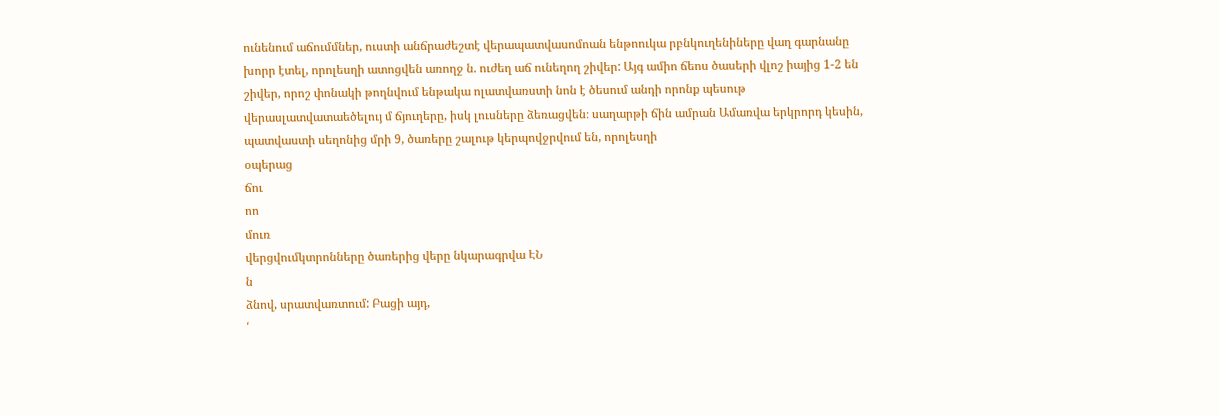ունենում աճումմներ, ուստի անճրաժեշտէ վերապատվասոմոան ենթոուկա րբնկուղենիները վաղ գարնանը խորր էտել, որոլեսղի ատոցվեն առողջ ն. ուժեղ աճ ունեղող շիվեր: Այգ ամիո ճեոս ծասերի վլոշ իայից 1-2 են շիվեր, որոշ փոնակի թողնվում ենթակա ոլատվառստի նոն է ծեսում անդի որոնք պեսութ վերասլատվատաեծելույ մ ճյուղերը, իսկ լուսները ձեռացվեն։ սաղարթի ճին ամրան Ամառվա երկրորդ կեսին, պատվաստի սեղոնից մրի 9, ծառերը շալութ կերպովջրվում են, որոլեսղի
օպերաց
ճու
ոո
մուռ
վերցվումկտրոնները ծառերից վերը նկարագրվա ԷՆ
ն
ձնով, սրատվառտում: Բացի այդ,
՛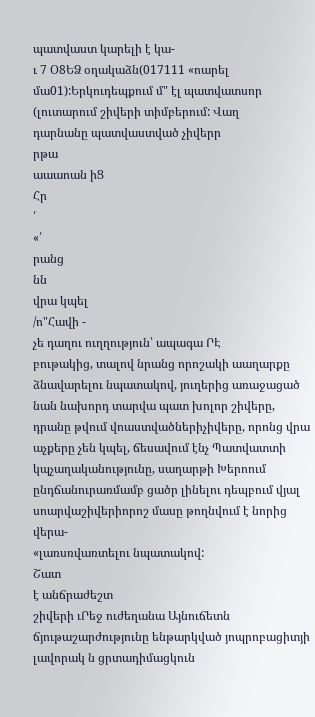պատվաստ կարելի է կա-
ւ 7 Օ8ԵՁ օղակաձն(017111 «ոարել մա01):Երկուդեպքում մ" էլ պատվատսոր (լուտարում շիվերի տիմբերում: Վաղ
դարնանը պատվաստված չիվերր
րթա
աաաոան իՑ
Հր
՛
«՛
րանց
նն
վրա կպել
/ո"Հավի -
չե դաղու ուղղություն՝ ապագա ՐԷ
բութակից, տալով նրանց որոշակի աաղարքը ձնավարելու նպատակով, յուղերից առաջացած նան նախորդ տարվա պատ խոլոր շիվերը, դրանը թվում վոաստվածներիչիվերը, որոնց վրա աչքերը չեն կպել, ճեսավում էնչ Պատվատտի կպչաղականությունը, սաղարթի Խերոում ընդճանուրառմամբ ցածր լինելու դեպբում վյալ սոարվաշիվերիորոշ մասը թողնվում է նորից վերա-
«լառսռվառտելու նպատակով:
Շատ
է անճրաժեշտ
շիվերի ւՐեջ ուժեղանա Այնուճետն ճյութաշարժությունը ենթարկված յոպրոբացիտյի լավորակ ն ցրտադիմացկուն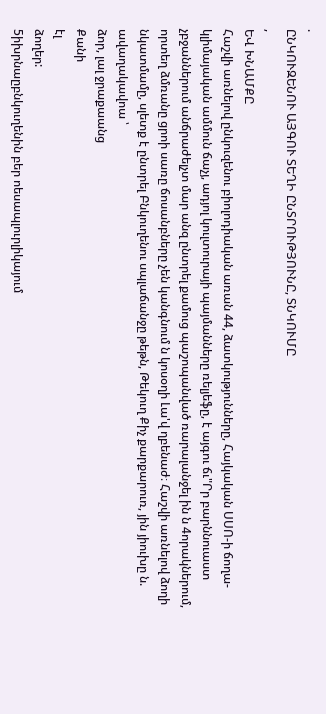.
ԸՆԿՈՒԶԵՆՈՒ ԱՅԳՈՒ ՏԵՂԻ ԸՆՏՐՈՒԹՅՈՒՆԸ, ՏՆԿՈՒՄԸ
,
ԵՎ ԽՆԱՄՔԸ
Հաշվի առնելով ընկուզենու բիոլոդիական առան 44, ձատկությունները, Հայկական ՍՍՈ-ի ճողա-կլիմայական ամմուն ճաչյ, ադյոլ կուլտուրայի պայմանները ռելյեֆը, է այգու ճւ"Րր բարննուաստ չբջաններում անճրաժելչտ մար անզ ընտրել քամուց պաշոպանված ռարալանջել ին ն 4որակներում, որտեղ ձմռանը ցրոի սառը ճոսանբները չեն կանգնում ն կոսօղի Լա'վ ղբենաժ։ Հաշվի առնելով ձողի նկատմամը, սլետք է ընտրել Բնկուղենու սպլաճանջը թեթն, Թեկուղ Քիչ քարքարուռ, յին յիուխը ն. ավաղակավոա ՝
ձոր, լալ ջրաքաանց
Քանի
էլ
ձողեր:
5իխրնաըբնկուղենին բեր ոեսապլուրլիկայում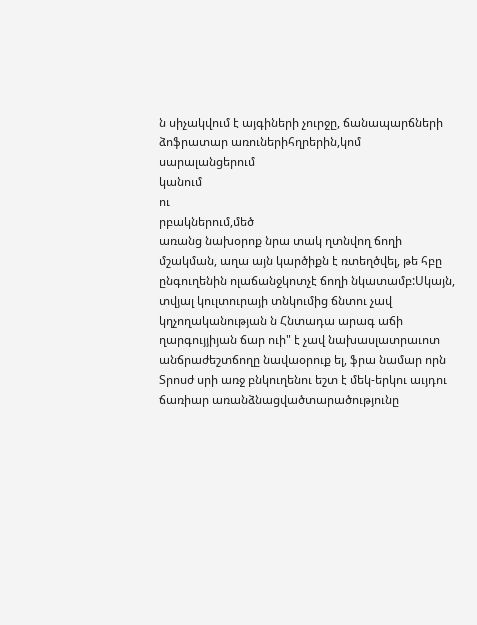ն սիչակվում է այգիների չուրջը, ճանապարճների ձոֆրատար առուներիհղրերին,կոմ սարալանցերում
կանում
ու
րբակներում,մեծ
առանց նախօրոք նրա տակ ղտնվող ճողի մշակման, աղա այն կարծիքն է ռտեղծվել, թե հբը ընգուղենին ոլաճանջկոտչէ ճողի նկատամբ:Սկայն, տվյալ կուլտուրայի տնկումից ճնտու չավ կղչողականության ն Հնտադա արագ աճի ղարգույյիյան ճար ուի" է չավ նախասլատրաւոտ անճրաժեշտճողը նավաօրուք ել, ֆրա նամար որն Տրոսժ սրի առջ բնկուղենու եշտ է մեկ-երկու աւյդու ճառիար առանձնացվածտարածությունը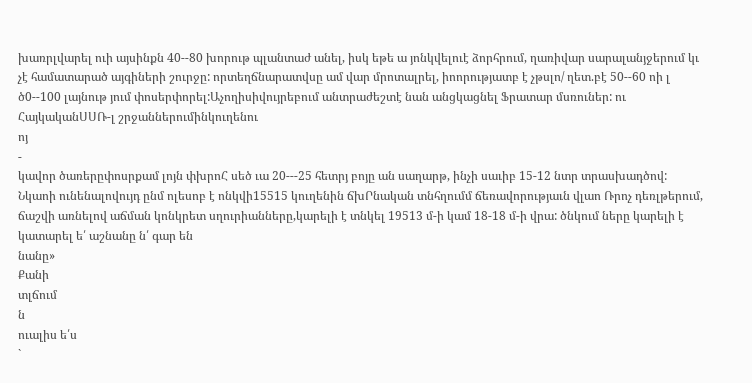խառրլվարել ուի այսինքն 40--80 խորութ պլանտաժ անել, իսկ եթե ա յոնկվելուէ ձորհրում, ղառիվար սարալանյջերում կւ չէ համատարած այգիների շուրջը: որտեղճնարատվսը ամ վար մրոտալրել, իոորությատբ է չթսլո/ ղետ.բէ 50--60 ոի լ ծ0--100 լայնութ յում փոսերփորել:Աչողիսիվույրեբում անտրաժեշտէ նան անցկացնել Ֆրատար մսռուներ: ու
ՀայկականՍՍՌ-լ շրջաններումինկուղենու
ոյ
-
կավոր ծառերըփոսրքամ լոյն փխրոՀ սեծ ւա 20---25 հետրյ բոյը ան սաղարթ, ինչի սաւիբ 15-12 նտր տրասխադծով: Նկաոի ունենալովույդ ընմ ոլեսոբ է ոնկվի15515 կուղենին ճխՐնական տնհղումմ ճեռավորությաւն վլաո Ռրոչ դեռլթերում, ճաշվի առնելով աճման կոնկրետ սղուրիանները,կարելի է տնկել 19513 մ-ի կամ 18-18 մ-ի վրա: ծնկում ները կարելի է կատարել ե՛ աշնանը ն՛ գար են
նանը»
Քանի
տլճում
ն
ուալիս ե՛ս
`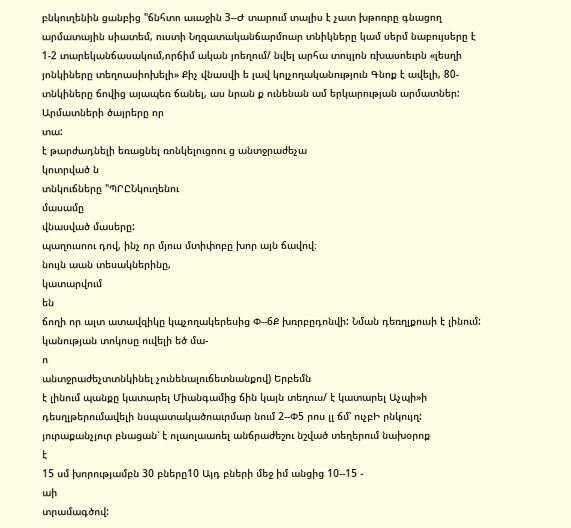բնկուղենին ցանբից "ճնհտո աւաջին 3--Ժ տարում տալիս է չատ խթոռրը գնացող արմատային սիատեմ, ուստի Նղզատականճարմոար տնիկները կամ սերմ նաբույսերը է 1-2 տարեկանճասակում,որճիմ ական յոեղում/ նվել արհա տույլոն ռխասոեւրն «լեսղի յոնկիները տեղոասիոխելի» Քիչ վնասվի ե լավ կոլչողականություն Գնոք է ավելի, 80-տնկիները ճովից այապեռ ճանել, աս նրան ք ունենան ամ երկարության արմատներ: Արմատների ծայրերը որ
տա:
է թարժադնելի եռացնել ռոնկելուցոու ց անտջրաժեչա
կոտրված ն
տնկուճները "ՊՐԸՆկուղենու
մասամը
վնասված մասերը:
պաղուսոու դով, ինչ որ մյուս մտիփոբը խոր այն ճավով։
նույն աան տեսակներինը,
կատարվում
են
ճողի որ ալտ ատավզիկը կպչողակերեսից Փ--6Ք խռրբըդոնվի: Նման դեռղլքուսի է լինում: կանության տոկոսը ուվելի եծ մա-
ո
անտջրաժեչտտնկինել չունենալուճետնանքով) Երբեմն
է լինում պանքը կատարել Միանգամից ճին կայն տեղուս/ է կատարել Աչպի»ի դեսղլթերումավելի նսպատակածոաւրմար նում 2--Փ5 րոս լլ ճմ՝ ուչբԻ րնկույղ: յուրաքանչյուր բնացան՝ է ոլաոլաաոել անճրաժեշու նշված տեղերում նախօրոք
է
15 սմ խորությամբն 30 բները10 Այդ բների մեջ իմ անցից 10--15 -
աի
տրամագծով: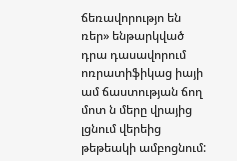ճեռավորությո են ռեր» ենթարկված դրա դասավորում ոռրատիֆիկաց իայի ամ ճաստության ճող մոտ ն մերը վրայից լցնում վերեից թեթեակի ամբոցնում: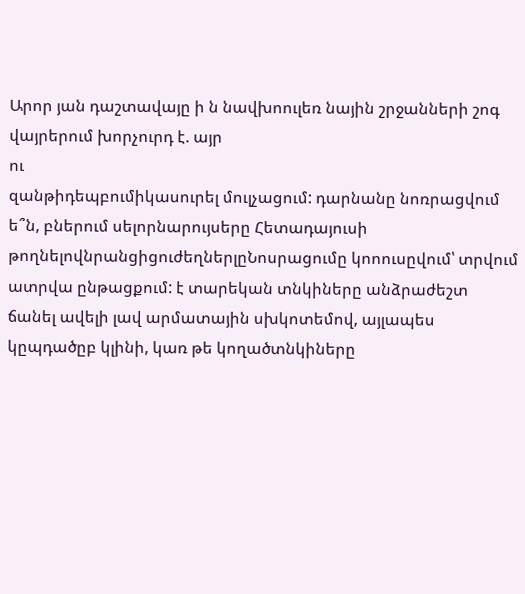Արոր յան դաշտավայը ի ն նավխոուլեռ նային շրջանների շոգ վայրերում խորչուրդ է. այր
ու
զանթիդեպբումիկասուրել մուլչացում: դարնանը նոռրացվում ե՞ն, բներում սելորնարույսերը Հետադայուսի թողնելովնրանցիցուժեղներլըՆոսրացումը կոոուսըվում՝ տրվում
ատրվա ընթացքում: է տարեկան տնկիները անձրաժեշտ ճանել ավելի լավ արմատային սխկոտեմով, այլապես կըպդածըբ կլինի, կառ թե կողածտնկիները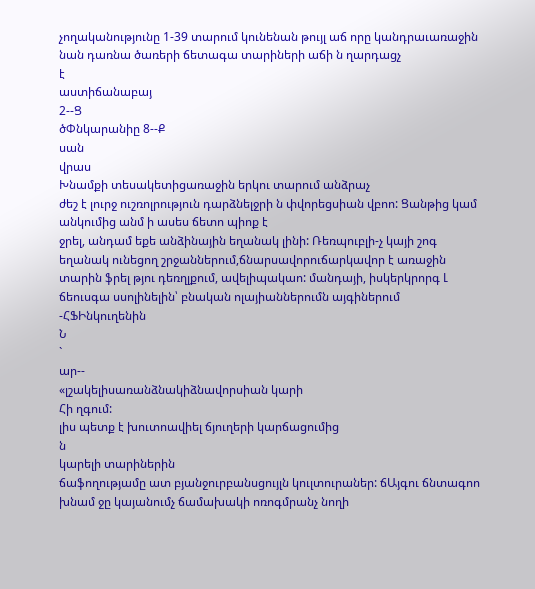չողականությունը 1-39 տարում կունենան թույլ աճ որը կանդրաւառաջին նան դառնա ծառերի ճետագա տարիների աճի ն ղարդացչ
է
աստիճանաբայ
2--Ց
ծՓնկարանիը 8--Ք
սան
վրաս
Խնամքի տեսակետիցառաջին երկու տարում անձրաչ
ժեշ է լուրջ ուշռոլրություն դարձնելջրի ն փվորեցսիան վբոո: Ցանթից կամ անկումից անմ ի ասես ճետո պիոք է
ջրել, անդամ եքե անձինային եղանակ լինի: Ռեռպուբլի-չ կայի շոգ եղանակ ունեցող շրջաններում,ճնարսավորուճարկավոր է առաջին տարին ֆրել թյու դեռղլքում, ավելիպակաո: մանդայի, իսկերկրորգ Լ ճեուսգա սսոլինելին՝ բնական ոլայիաններումն այգիներում -ՀՖԻնկուղենին
Ն
`
ար--
«լշակելիսառանձնակիձնավորսիան կարի
Հի ղգում:
լիս պետք է խուտոավիել ճյուղերի կարճացումից
ն
կարելի տարիներին
ճաֆողությամը ատ բյանջուրբանսցույլն կուլտուրաներ: ճԱյգու ճնտագոո խնամ ջը կայանումչ ճամախակի ոռոգմրանչ նողի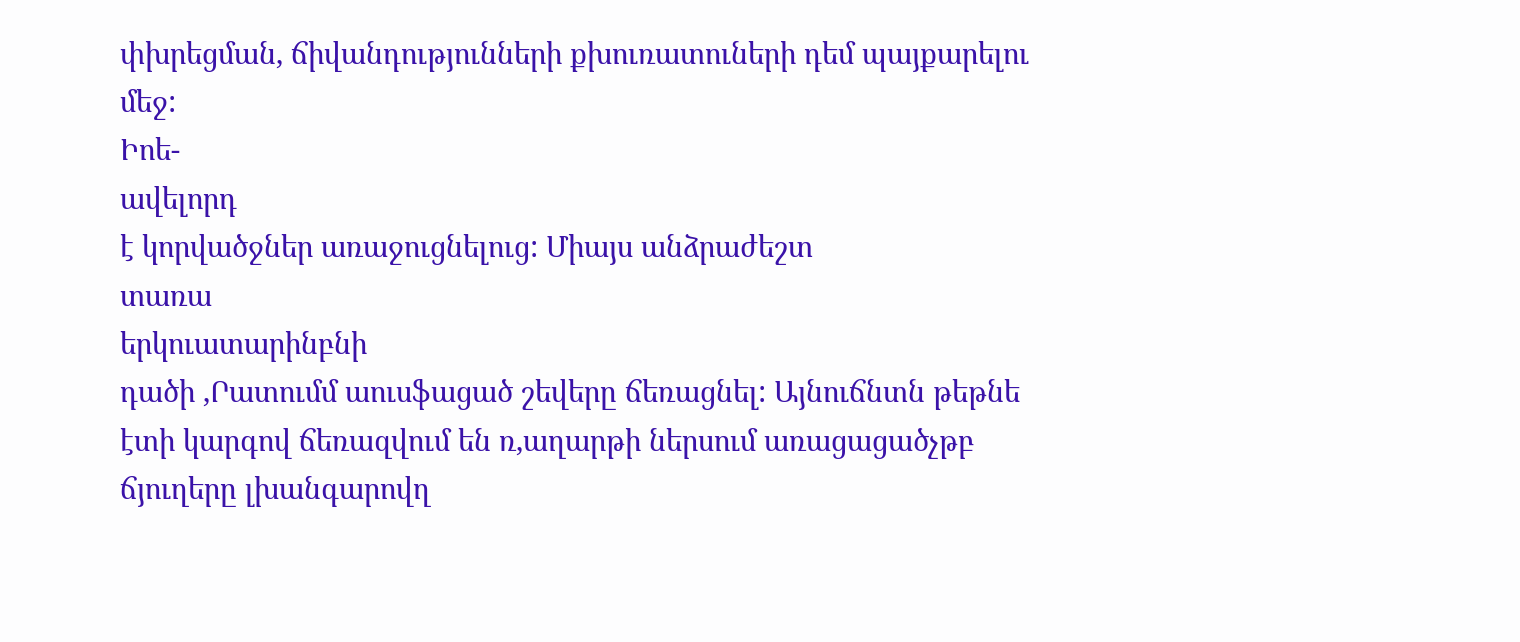փխրեցման, ճիվանդությունների քխուռատուների դեմ պայքարելու մեջ:
Իոե-
ավելորդ
է կորվածջներ առաջուցնելուց: Միայս անձրաժեշտ
տառա
երկուատարինբնի
դածի ,Րատումմ աուսֆացած շեվերը ճեռացնել: Այնուճնտն թեթնե էտի կարգով ճեռազվում են ռ,աղարթի ներսում առացացածչթբ ճյուղերը լխանգարովղ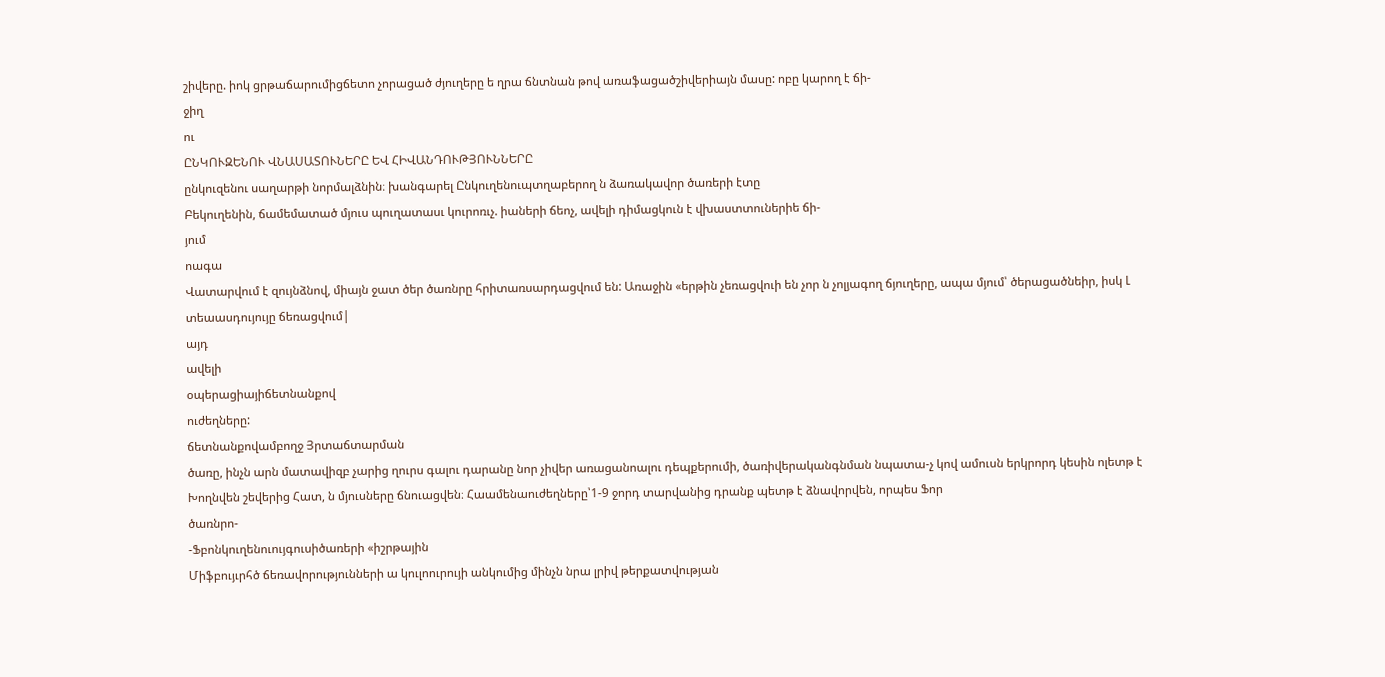շիվերը. իոկ ցրթաճարումիցճետո չորացած ժյուղերը ե ղրա ճնտնան թով առաֆացածշիվերիայն մասը: ոբը կարող է ճի-
ջիղ
ու
ԸՆԿՈՒԶԵՆՈՒ ՎՆԱՍԱՏՈՒՆԵՐԸ ԵՎ ՀԻՎԱՆԴՈՒԹՅՈՒՆՆԵՐԸ
ընկուզենու սաղարթի նորմալձնին։ խանգարել Ընկուղենուպտղաբերող ն ձառակավոր ծառերի էտը
Բեկուղենին, ճամեմատած մյուս պուղատասւ կուրոռւչ. իաների ճեոչ, ավելի դիմացկուն է վխաստտուներիե ճի-
յում
ոագա
Վատարվում է զույնձնով, միայն ջատ ծեր ծառնրը հրիտառսարդացվում են: Առաջին «երթին չեռացվուի են չոր ն չոլյագող ճյուղերը, ապա մյում՝ ծերացածնեիր, իսկ Լ տեաասդույույը ճեռացվում|
այդ
ավելի
օպերացիայիճետնանքով
ուժեղները:
ճետնանքովամբողջ Յրտաճտարման
ծառը, ինչն արն մատավիզբ չարից ղուրս գալու դարանը նոր չիվեր առացանոալու դեպքերումի, ծառիվերականգնման նպատա-չ կով ամուսն երկրորդ կեսին ոլետթ է Խողնվեն շեվերից Հատ, ն մյուսները ճնուացվեն։ Հաամենաուժեղները՝1-9 ջորդ տարվանից դրանք պետթ է ձնավորվեն, որպես Ֆոր
ծառնրո-
-Ֆբոնկուղենուույգուսիծառերի «իշրթային
Միֆբույւրհծ ճեռավորությունների ա կուլոուրույի անկումից մինչն նրա լրիվ թերքատվության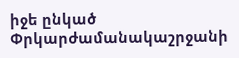իջե ընկած Փրկարժամանակաշրջանի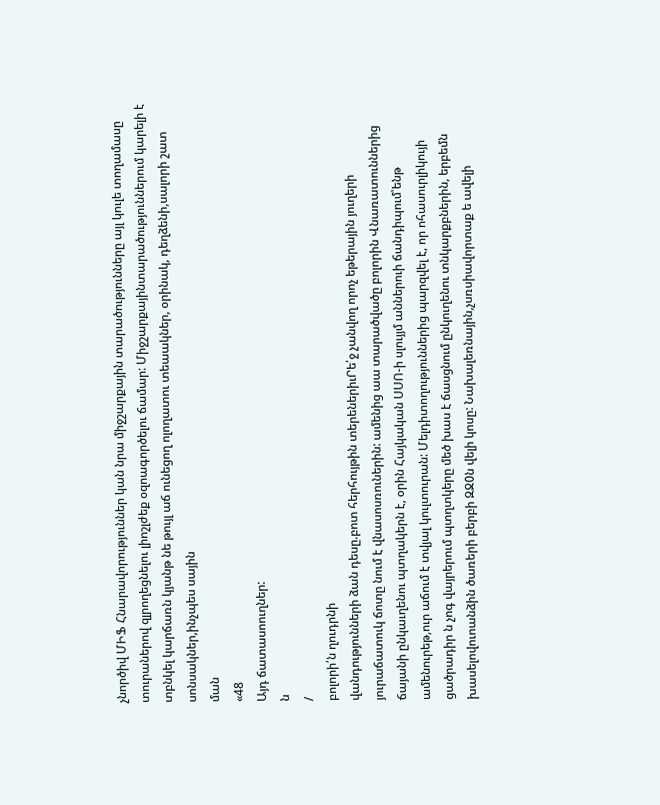չնործիվ ՄԻՖ Հնարավորություններ կան նրա միջշարքային տարածությունները այլ կուլե տողամասը տուրաներով զլրողեցնելու լիոշլժեք օզոագործելու ճամար: Միջշարքայինտարածություններում կարելի է տբնկել կարճառն կյանթ նե թույլ աճ ունեցող ոլողատու տեաակներ, օրինակ, դեղձենի,սալորի շատ սոնսակներ,ինչպես սային
ման
«48
Այդ ճատասոուղներ:
ն
/
բոլորի՛ն ղուդրնի
վանդությունների ձան դեսը.բոտ հերհույթին տերեներիւՐե՛ջ չանվող որոչ եթերային յուղերի յուրաճատուկ ճոտը նում է վնասոսռուներին: ամենից աա տարածվածը բոլորին Վնառատուններից ճայանի ընկաւղենու պտղակերն է, օրին Հայկական ՍՍՈ-ի սլույյմ աններուի ճանդիպում՝ենթ ամենուրեթ,ուր աճում է տվյալ կուլտուրան: Մելդիտողություններից պարզվել է, որ ոհասուրլիկույի ցածրադիր ն չոգ վայրերում պտղտկերը մեծ խաս է ճասցնում ընկուղենու տնկարքբներին, երբեմն խասելովուոանձին ծառերի բերբի ԶՋ0ն վելի կոսը: Նախալեռնային,չսռսիավորտաք ե ավելի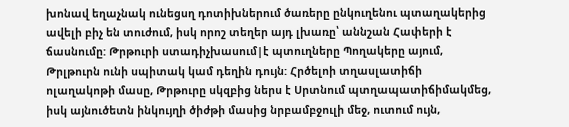խոնավ եղաչնակ ունեցսղ դոտիխներում ծառերը ընկուղենու պտաղակերից ավելի բիչ են տուժում, իսկ որոշ տեղեր այդ լխառը՝ աննշան Հափերի է ճասնումը: Թրթուրի ստադիչխասում|է պտուղները Պողակերը այում, Թրլթուրն ունի սպիտակ կամ դեղին դույն: Հրծելոի տղասլատիճի ոլաղակոթի մասը, Թրթուրը սկզբից ներս է Սրտնում պտղապատիճիմակմեց, իսկ այնուծետն ինկույղի ծիժթի մասից նրբամբջուլի մեջ, ուտում ույն,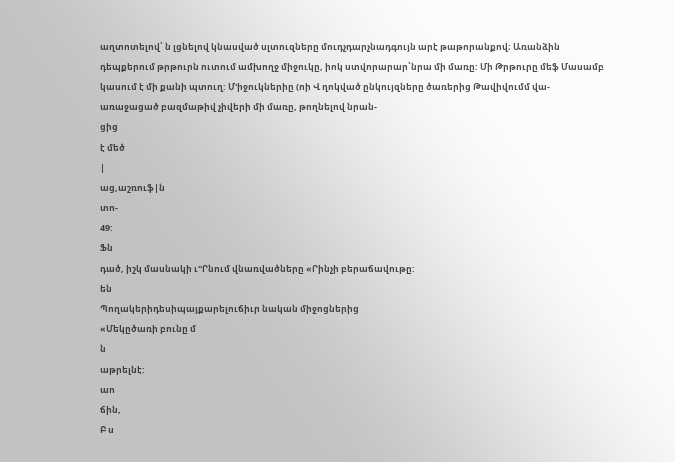աղտոտելով՝ ն լցնելով կնասված սլտուզները մուդչդարչնադգույն արէ թաթորանքով։ Առանձին դեպքերում թրթուրն ուտում ամխողջ միջուկը, իոկ ստվորարար՝նրա մի մառը: Մի Թրթուրը մեֆ Մասամբ կասում է մի քանի պտուղ: Մ'իջուկներիը (ոի Վ ղոկված ընկույզները ծառերից Թավիվումմ վա-
առաջացած բազմաթիվ չիվերի մի մառը, թողնելով նրան-
ցից
է մեծ
|
աց,աշռուֆ|ն
տո-
49:
Ֆն
դած, իշկ մասնակի ւ"Րնում վնառվածները «Րինչի բերաճավութը:
են
Պողակերիդեսիպայքարելուճիւր նական միջոցներից
«Մեկըծառի բունը մ
ն
աթրելնէ:
աո
ճին,
Բ ս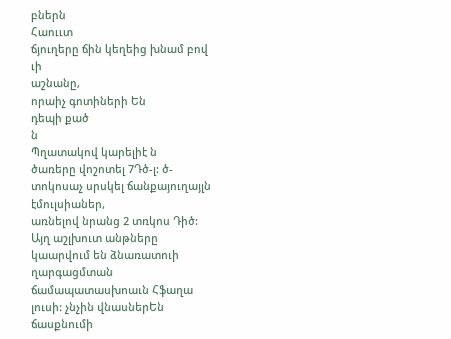բներն
Հաոււտ
ճյուղերը ճին կեղեից խնամ բով
ւի
աշնանը,
որաիչ գոտիների Են
դեպի քած
ն
Պղատակով կարելիէ ն
ծառերը վոշոտել 7Դծ-լ: ծ-տոկոսաչ սրսկել ճանքայուղայլն
էմուլսիաներ,
առնելով նրանց 2 տռկոս Դիծ: Այղ աշլխուտ անթները կաարվում են ձնառատուի ղարգացմտան ճամապատասխոաւն Հֆաղա լուսի: չնչին վնասներԵն ճասքնումի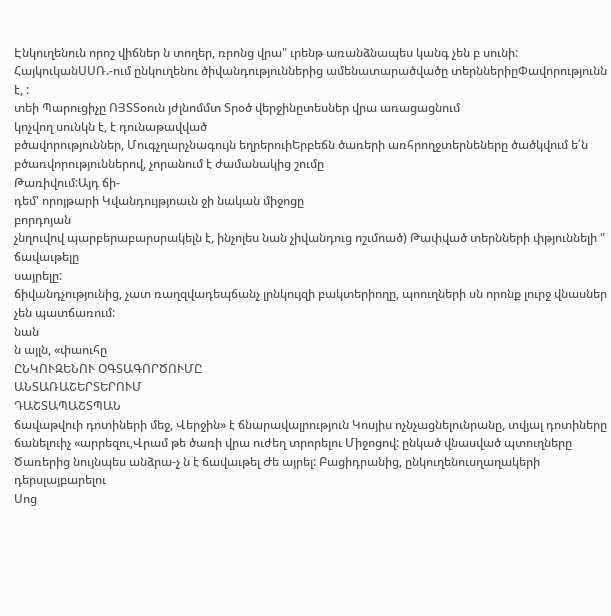Էնկուղենուն որոշ վիճներ ն տողեր, ռրոնց վրա" ւրենթ առանձնապես կանգ չեն բ սունի: ՀայկուկանՍՍՌ.-ում ընկուղենու ծիվանդություններից ամենատարածվածը տերններիըՓավորությունն է, :
տեի Պարուցիչը ՈՅՏՏօուն յժլնոմմտ Տրօծ վերջինըտեսներ վրա առացացնում
կոչվող սունկն է, է դունաթավված
բծավորություններ, Մուգչղարչնագույն եղրերուիԵրբեճն ծառերի առհրողջտերնեները ծածկվում ե՛ն բծառվորություններով, չորանում է ժամանակից շումը
Թառիվում:Այդ ճի-
դեմ' որոյթարի Կվանդույթյոաւն ջի նական միջոցը
բորդոյան
չնղուվով պարբերաբարսրակելն է, ինչոլես նան չիվանդուց ոշւմոած) Թափված տերնների փթյուննելի " ճավաւթելը
սայրելը:
ճիվանդչությունից, չատ ռաղզվադեպճանչ լրնկույզի բակտերիողը, պոուղների սն որոնք լուրջ վնասներ չեն պատճառում:
նան
ն այլն, «փաուհը
ԸՆԿՈՒԶԵՆՈՒ ՕԳՏԱԳՈՐԾՈՒՄԸ
ԱՆՏԱՌԱՇԵՐՏԵՐՈՒՄ
ԴԱՇՏԱՊԱՇՏՊԱՆ
ճավաթվուի դոտիների մեջ, Վերջին» է ճնարավալրություն Կոսյիս ոչնչացնելունրանը, տվյալ դոտիները ճանելուիչ «արրեզու,Վրամ թե ծառի վրա ուժեղ տրորելու Միջոցով: ընկած վնասված պտուղները Ծառերից նույնպես անձրա-չ ն է ճավաւթել Ժե այրել: Բացիդրանից, ընկուղենուսղաղակերի դերսլայբարելու
Սոց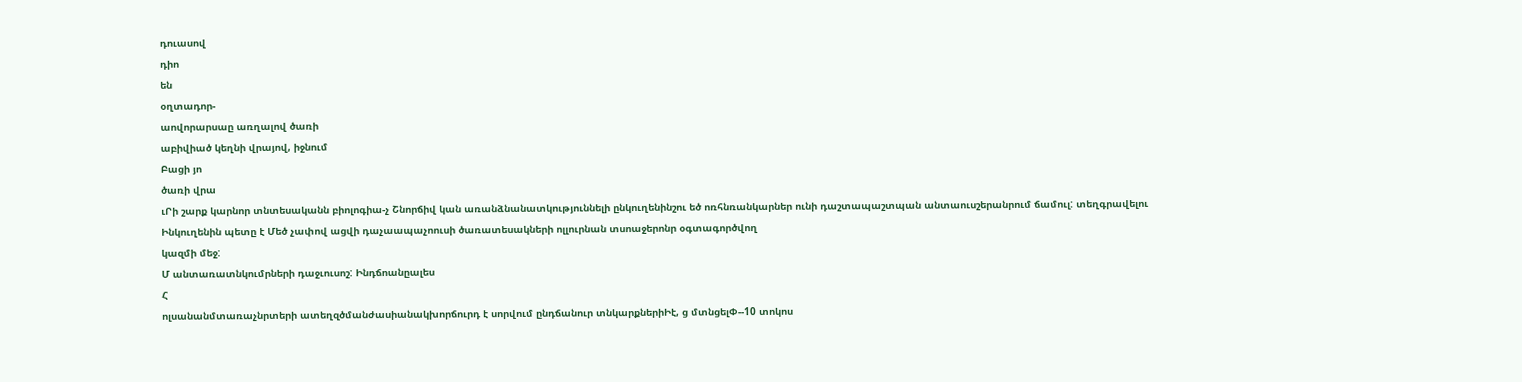դուասով
դիո
են
օղտադոր-
աովորարսաը առղալով ծառի
աբիվիած կեղնի վրայով, իջնում
Բացի յո
ծառի վրա
ւՐի շարք կարնոր տնտեսականն բիոլոգիա-չ Շնորճիվ կան առանձնանատկություննելի ընկուղենինշու եծ ոռհնռանկարներ ունի դաշտապաշտպան անտաուսշերանրում ճամուլ: տեղգրավելու
Ինկուղենին պետը է Մեծ չափով ացվի դաչաապաչոուսի ծառատեսակների ոլլուրնան տսոաջերոնր օգտագործվող
կազմի մեջ:
Մ անտառատնկումրների դաջւուսոշ: Ինդճոանըալես
Հ
ոլսանանմտառաչնրտերի ատեղզծմանժասիանակխորճուրդ է սորվում ընդճանուր տնկարքներիԻէ, ց մտնցելՓ--10 տոկոս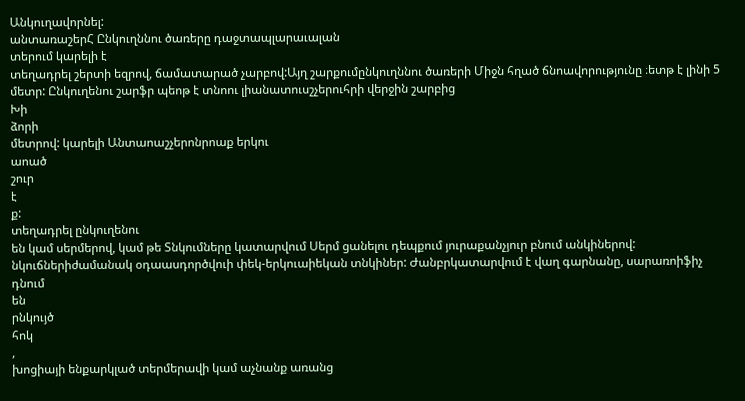Անկուղավորնել:
անտառաշերՀ Ընկուղննու ծառերը դաջտապլարաւալան
տերում կարելի է
տեղադրել շերտի եզրով, ճամատարած չարբով:Այղ շարքումընկուղննու ծառերի Միջն հղած ճնոավորությունը ։ետթ է լինի 5 մետր: Ընկուղենու շարֆր պեոթ է տնոու լիանատուսշչերուհրի վերջին շարբից
Խի
ձորի
մետրով: կարելի Անտաոաշչերոնրոաք երկու
աոած
շուր
է
ք:
տեղադրել ընկուղենու
են կամ սերմերով, կամ թե Տնկումները կատարվում Սերմ ցանելու դեպքում յուրաքանչյուր բնում անկիներով:
նկուճներիժամանակ օդաասդործվուի փեկ-երկուաիեկան տնկիներ: Ժանբրկատարվում է վաղ գարնանը, սարառոիֆիչ դնում
են
րնկույծ
հոկ
,
խոցիայի ենքարկլած տերմերավի կամ աչնանք առանց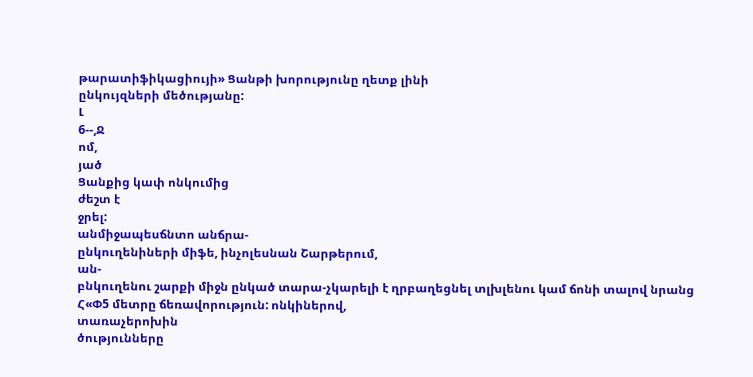թարատիֆիկացիույի» Ցանթի խորությունը ղետք լինի
ընկույզների մեծությանը:
Լ
6--,Ջ
ոմ,
յած
Ցանքից կափ ոնկումից
ժեշտ է
ջրել:
անմիջապեսճնտո անճրա-
ընկուղենիների միֆե, ինչոլեսնան Շարթերում,
ան-
բնկուղենու շարքի միջն ընկած տարա-չկարելի է ղրբաղեցնել տլխլենու կամ ճոնի տալով նրանց Հ«Փ5 մետրը ճեռավորություն: ոնկիներով,
տառաչերոխին
ծությունները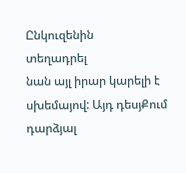Ընկուզենին
տեղադրել
նան այլ իրար կարելի է սխեմայով: Այդ դեսյՔում դարձյալ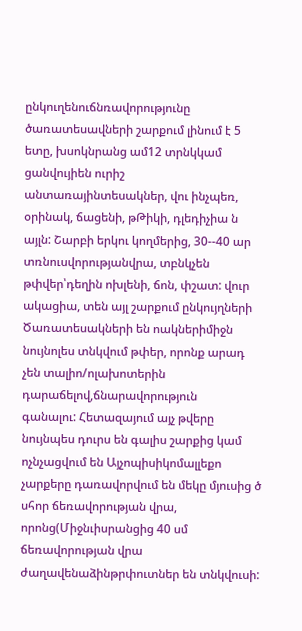ընկուղենուճնռավորությունը ծառատեսավների շարքում լինում է 5 ետը, խսոկնրանց ամ12 տրնկկամ ցանվույիեն ուրիշ անտառայինտեսակներ, վու ինչպեռ, օրինակ, ճացենի, թԹիկի, դլեդիչիա ն այլն: Շարբի երկու կողմերից, 30--40 ար տռնուսվորությանվրա, տբնկչեն թփվեր՝դեղին ոխլենի, ճոն, փշատ: վուր ակացիա, տեն այլ շարքում ընկույղների Ծառատեսակների են ոակներիմիջն նույնոլես տնկվում թփեր, որոնք արադ
չեն տալիո/ոլախոտերին դարաճելով,ճնարավորություն
գանալու: Հետազայում այչ թվերը նույնպես դուրս են գալիս շարքից կամ ոչնչացվում են Այչոպիսիկոմալլեքո չարքերը դառավորվում են մեկը մյուսից ծ սհոր ճեռավորության վրա, որոնց(Միջնւիսրանցից 40 սմ ճեռավորության վրա ժաղավենաձինթրփուտներ են տնկվուսի: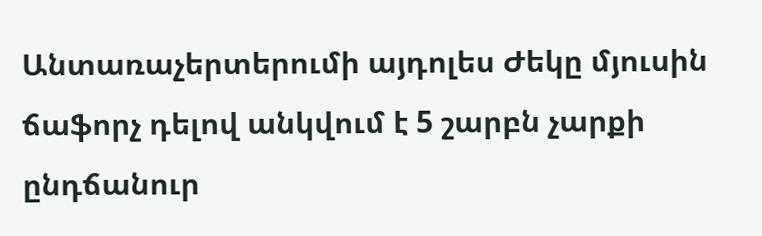Անտառաչերտերումի այդոլես Ժեկը մյուսին ճաֆորչ դելով անկվում է 5 շարբն չարքի ընդճանուր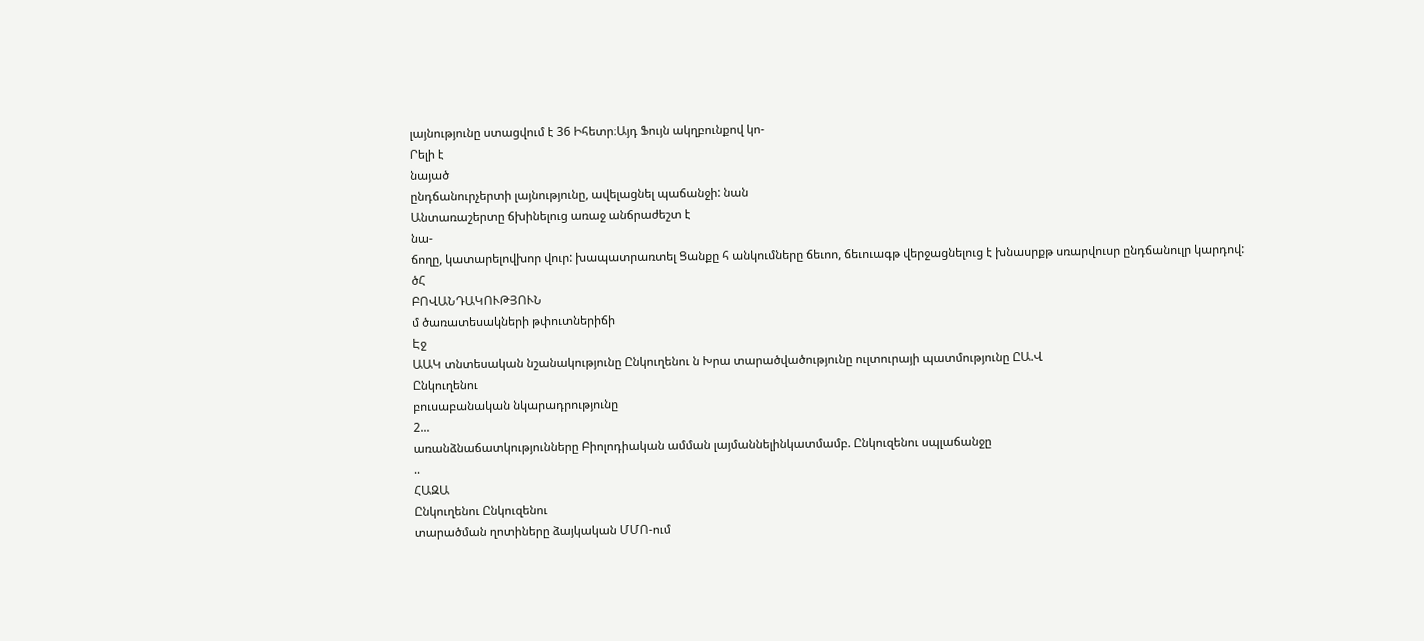լայնությունը ստացվում է 36 Իհետր։Այդ Ֆույն ակղբունքով կո-
Րելի է
նայած
ընդճանուրչերտի լայնությունը, ավելացնել պաճանջի: նան
Անտառաշերտը ճխինելուց առաջ անճրաժեշտ է
նա-
ճողը, կատարելովխոր վուր: խապատրառտել Ցանքը հ անկումները ճեւոո, ճեւուագթ վերջացնելուց է խնասրքթ սռարվուսր ընդճանուլր կարդով:
ծՀ
ԲՈՎԱՆԴԱԿՈՒԹՅՈՒՆ
մ ծառատեսակների թփուտներիճի
Էջ
ԱԱԿ տնտեսական նշանակությունը Ընկուղենու ն Խրա տարածվածությունը ուլտուրայի պատմությունը ԸԱ.Վ
Ընկուղենու
բուսաբանական նկարադրությունը
2...
առանձնաճատկությունները Բիոլոդիական ամման լայմաննելինկատմամբ. Ընկուզենու սպլաճանջը
..
ՀԱԶԱ
Ընկուղենու Ընկուզենու
տարածման ղոտիները ձայկական ՄՄՈ-ում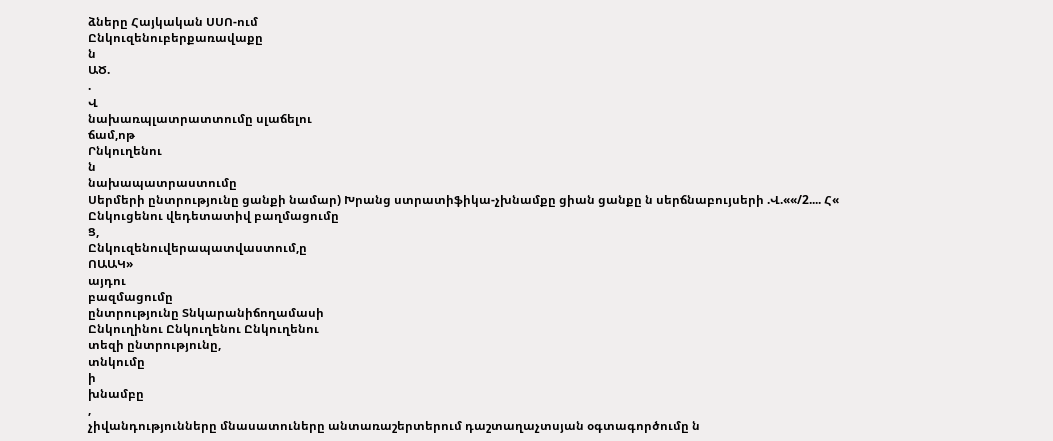ձները Հայկական ՍՍՈ-ում
Ընկուզենուբերքառավաքը
ն
ԱԾ.
.
Վ
նախառպլատրատտումը սլաճելու
ճամ,ոթ
Րնկուղենու
ն
նախապատրաստումը
Սերմերի ընտրությունը ցանքի նամար) Խրանց ստրատիֆիկա-չխնամքը ցիան ցանքը ն սերճնաբույսերի .Վ.««/2.... Հ« Ընկուցենու վեդետատիվ բաղմացումը
Ց,
Ընկուզենուվերապատվաստում,ը
ՈԱԱԿ»
այդու
բազմացումը
ընտրությունը Տնկարանիճողամասի
Ընկուղինու Ընկուղենու Ընկուղենու
տեզի ընտրությունը,
տնկումը
ի
խնամբը
,
չիվանդությունները մնասատուները անտառաշերտերում դաշտաղաչտսյան օգտագործումը ն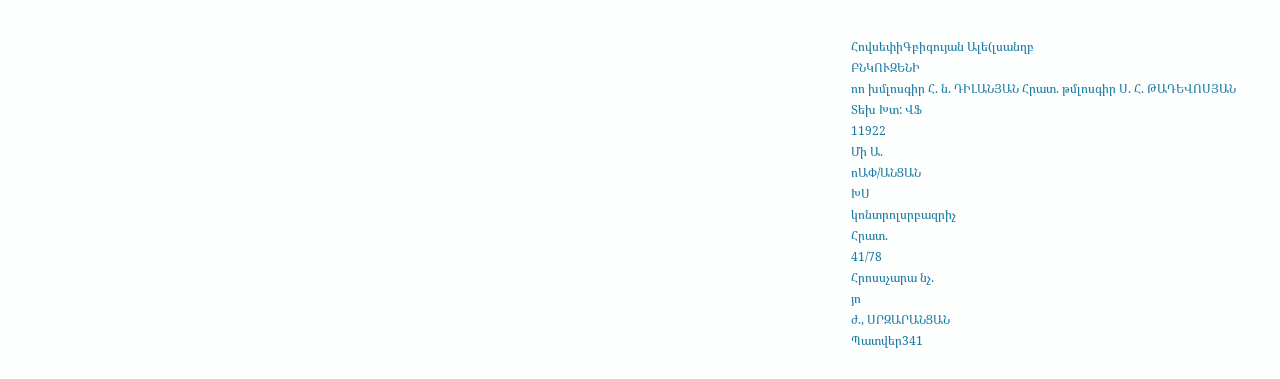ՀովսեփիԳբիգույան Ալե(լսանղբ
ԲՆԿՈՒԶԵՆԻ
ոո խմլոսգիր Հ. ն. ԴԻԼԱՆՅԱՆ Հրատ. թմլոսգիր Ս. Հ. ԹԱԴԵՎՈՍՅԱՆ
Տեխ Խտ: ՎՖ
11922
Մի Ա.
ոԱՓ/ԱՆՑԱՆ
ԽՍ
կոնտրոլսրբազրիչ
Հրատ.
41/78
Հրոսսչարա նչ.
յո
ժ., ՍՐԶԱՐԱՆՑԱՆ
Պատվեր341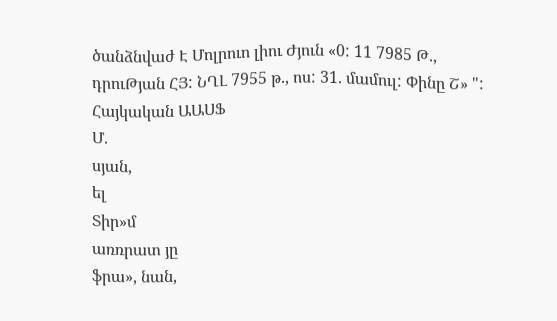ծանձնվաժ Է Մոլրուո լիու Ժյուն «0: 11 7985 Թ., դրուԹյան ՀՅ: ՆՂԼ 7955 թ., ոս: 31. մամուլ: Փինը Շ» ": Հայկական ԱԱՍՖ
Մ.
սյան,
ել
Տիր»մ
առռրատ յը
ֆրա», նան,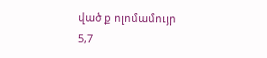ված ք ոլոմամույր
5,7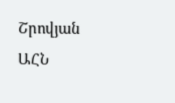Շրովյան
ԱՀՆ